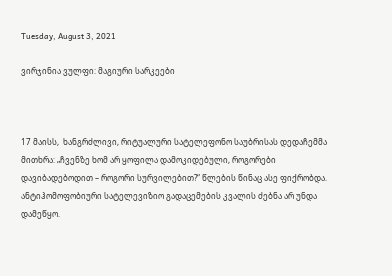Tuesday, August 3, 2021

ვირჯინია ვულფი: მაგიური სარკეები



17 მაისს,  ხანგრძლივი, რიტუალური სატელეფონო საუბრისას დედაჩემმა მითხრა: „ჩვენზე ხომ არ ყოფილა დამოკიდებული, როგორები დავიბადებოდით – როგორი სურვილებით?“ წლების წინაც ასე ფიქრობდა. ანტიჰომოფობიური სატელევიზიო გადაცემების კვალის ძებნა არ უნდა დამეწყო.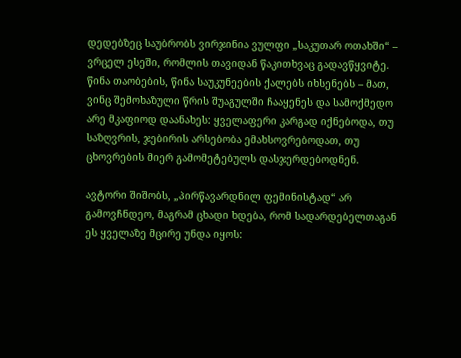დედებზეც საუბრობს ვირჯინია ვულფი „საკუთარ ოთახში“ – ვრცელ ესეში, რომლის თავიდან წაკითხვაც გადავწყვიტე. წინა თაობების, წინა საუკუნეების ქალებს იხსენებს – მათ, ვინც შემოხაზული წრის შუაგულში ჩააყენეს და სამოქმედო არე მკაფიოდ დაანახეს: ყველაფერი კარგად იქნებოდა, თუ საზღვრის, ჯებირის არსებობა ემახსოვრებოდათ, თუ ცხოვრების მიერ გამომეტებულს დასჯერდებოდნენ.

ავტორი შიშობს, „პირწავარდნილ ფემინისტად“ არ გამოვჩნდეო, მაგრამ ცხადი ხდება, რომ სადარდებელთაგან ეს ყველაზე მცირე უნდა იყოს: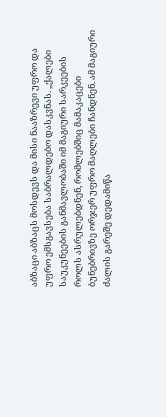აბზაცი აბზაცს მოსდევს და მისი ნააზრევი უფრო და უფრო ემსგავსება საბრალდებო დასკვნას. „ქალები საუკუნეების განმავლობაში იმ მაგიური სარკეების როლს ასრულებდნენ, რომლებშიც მამაკაცები ბუნებრივზე ორჯერ უფრო მაღლები ჩანდნენ. ამ მაგიური ძალის გარეშე დედამიწა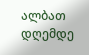ალბათ დღემდე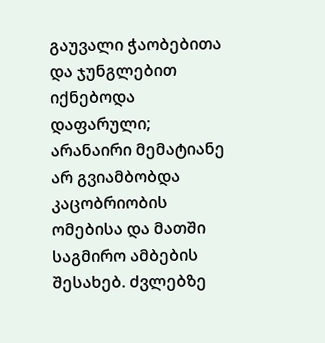გაუვალი ჭაობებითა და ჯუნგლებით იქნებოდა დაფარული; არანაირი მემატიანე არ გვიამბობდა კაცობრიობის ომებისა და მათში საგმირო ამბების შესახებ. ძვლებზე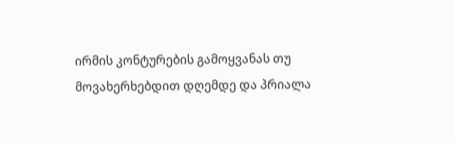ირმის კონტურების გამოყვანას თუ მოვახერხებდით დღემდე და პრიალა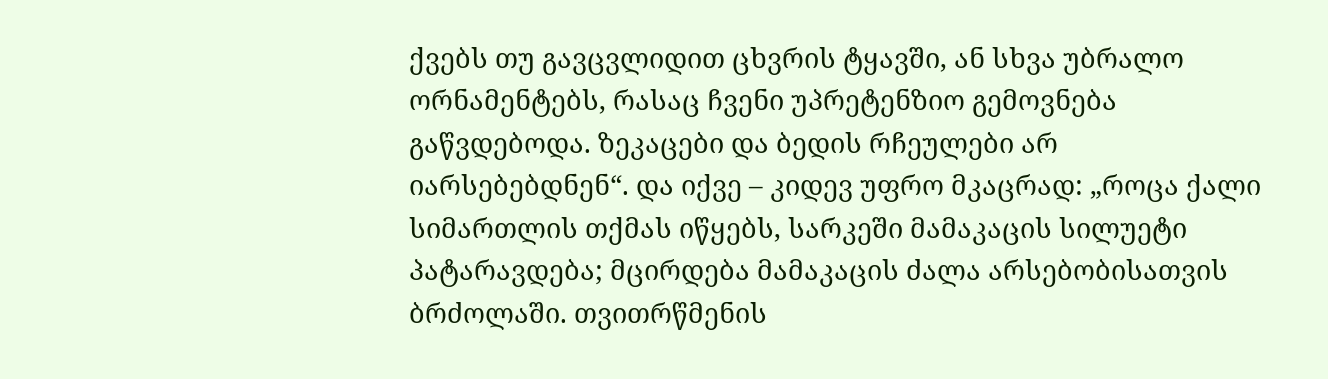ქვებს თუ გავცვლიდით ცხვრის ტყავში, ან სხვა უბრალო ორნამენტებს, რასაც ჩვენი უპრეტენზიო გემოვნება გაწვდებოდა. ზეკაცები და ბედის რჩეულები არ იარსებებდნენ“. და იქვე – კიდევ უფრო მკაცრად: „როცა ქალი სიმართლის თქმას იწყებს, სარკეში მამაკაცის სილუეტი პატარავდება; მცირდება მამაკაცის ძალა არსებობისათვის ბრძოლაში. თვითრწმენის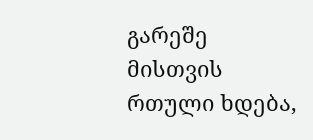გარეშე მისთვის რთული ხდება,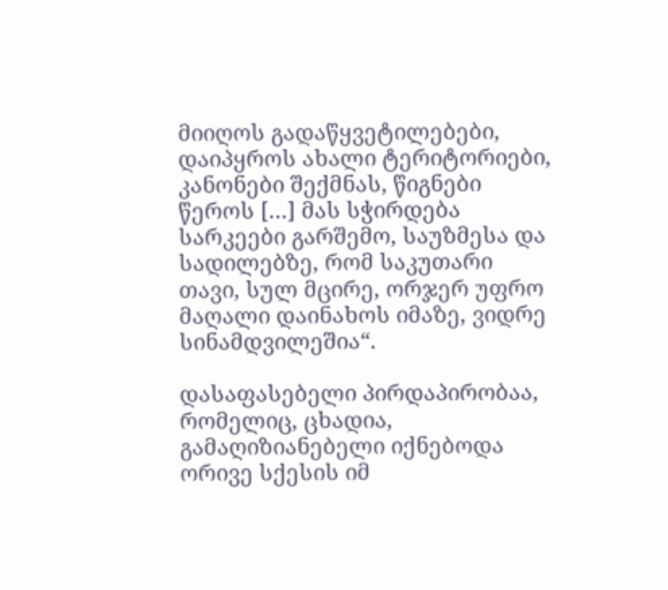მიიღოს გადაწყვეტილებები, დაიპყროს ახალი ტერიტორიები, კანონები შექმნას, წიგნები წეროს […] მას სჭირდება სარკეები გარშემო, საუზმესა და სადილებზე, რომ საკუთარი თავი, სულ მცირე, ორჯერ უფრო მაღალი დაინახოს იმაზე, ვიდრე სინამდვილეშია“.

დასაფასებელი პირდაპირობაა, რომელიც, ცხადია, გამაღიზიანებელი იქნებოდა ორივე სქესის იმ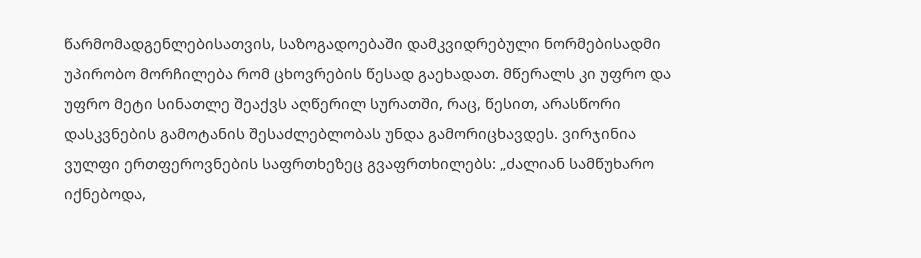წარმომადგენლებისათვის, საზოგადოებაში დამკვიდრებული ნორმებისადმი უპირობო მორჩილება რომ ცხოვრების წესად გაეხადათ. მწერალს კი უფრო და უფრო მეტი სინათლე შეაქვს აღწერილ სურათში, რაც, წესით, არასწორი დასკვნების გამოტანის შესაძლებლობას უნდა გამორიცხავდეს. ვირჯინია ვულფი ერთფეროვნების საფრთხეზეც გვაფრთხილებს: „ძალიან სამწუხარო იქნებოდა,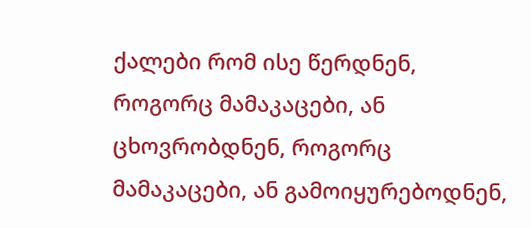ქალები რომ ისე წერდნენ, როგორც მამაკაცები, ან ცხოვრობდნენ, როგორც მამაკაცები, ან გამოიყურებოდნენ,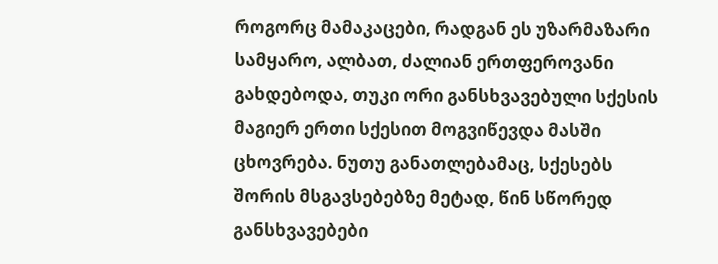როგორც მამაკაცები, რადგან ეს უზარმაზარი სამყარო, ალბათ, ძალიან ერთფეროვანი გახდებოდა, თუკი ორი განსხვავებული სქესის მაგიერ ერთი სქესით მოგვიწევდა მასში ცხოვრება. ნუთუ განათლებამაც, სქესებს შორის მსგავსებებზე მეტად, წინ სწორედ განსხვავებები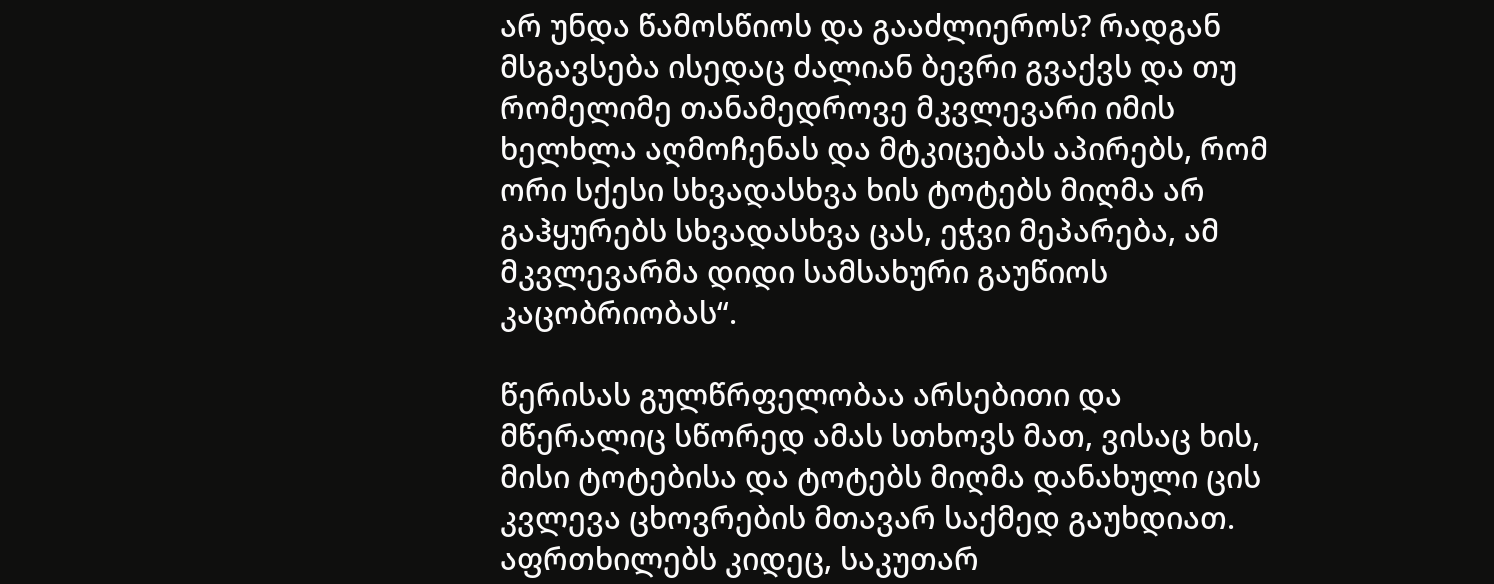არ უნდა წამოსწიოს და გააძლიეროს? რადგან მსგავსება ისედაც ძალიან ბევრი გვაქვს და თუ რომელიმე თანამედროვე მკვლევარი იმის ხელხლა აღმოჩენას და მტკიცებას აპირებს, რომ ორი სქესი სხვადასხვა ხის ტოტებს მიღმა არ გაჰყურებს სხვადასხვა ცას, ეჭვი მეპარება, ამ მკვლევარმა დიდი სამსახური გაუწიოს კაცობრიობას“.

წერისას გულწრფელობაა არსებითი და მწერალიც სწორედ ამას სთხოვს მათ, ვისაც ხის, მისი ტოტებისა და ტოტებს მიღმა დანახული ცის კვლევა ცხოვრების მთავარ საქმედ გაუხდიათ. აფრთხილებს კიდეც, საკუთარ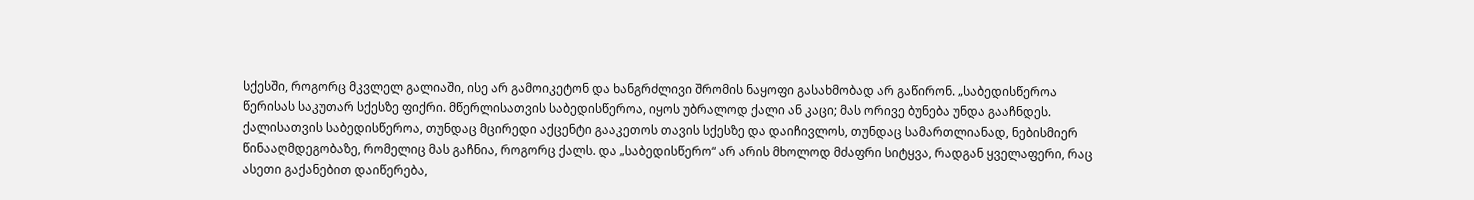სქესში, როგორც მკვლელ გალიაში, ისე არ გამოიკეტონ და ხანგრძლივი შრომის ნაყოფი გასახმობად არ გაწირონ. „საბედისწეროა წერისას საკუთარ სქესზე ფიქრი. მწერლისათვის საბედისწეროა, იყოს უბრალოდ ქალი ან კაცი; მას ორივე ბუნება უნდა გააჩნდეს. ქალისათვის საბედისწეროა, თუნდაც მცირედი აქცენტი გააკეთოს თავის სქესზე და დაიჩივლოს, თუნდაც სამართლიანად, ნებისმიერ წინააღმდეგობაზე, რომელიც მას გაჩნია, როგორც ქალს. და „საბედისწერო“ არ არის მხოლოდ მძაფრი სიტყვა, რადგან ყველაფერი, რაც ასეთი გაქანებით დაიწერება,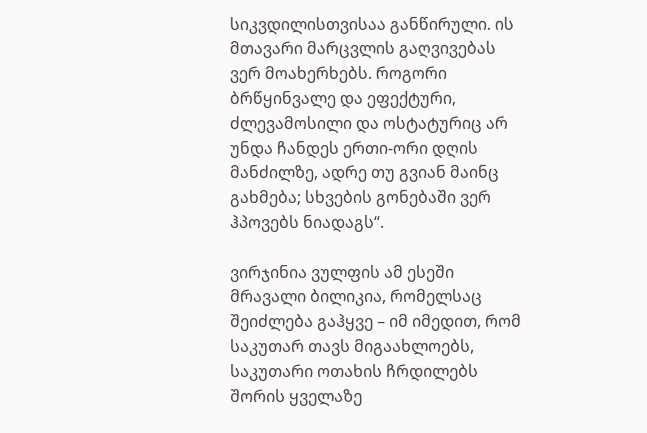სიკვდილისთვისაა განწირული. ის მთავარი მარცვლის გაღვივებას ვერ მოახერხებს. როგორი ბრწყინვალე და ეფექტური, ძლევამოსილი და ოსტატურიც არ უნდა ჩანდეს ერთი-ორი დღის მანძილზე, ადრე თუ გვიან მაინც გახმება; სხვების გონებაში ვერ ჰპოვებს ნიადაგს“.

ვირჯინია ვულფის ამ ესეში მრავალი ბილიკია, რომელსაც შეიძლება გაჰყვე – იმ იმედით, რომ საკუთარ თავს მიგაახლოებს, საკუთარი ოთახის ჩრდილებს შორის ყველაზე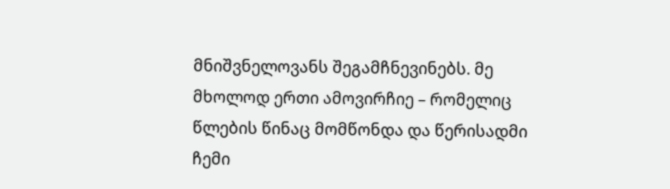მნიშვნელოვანს შეგამჩნევინებს. მე მხოლოდ ერთი ამოვირჩიე – რომელიც წლების წინაც მომწონდა და წერისადმი ჩემი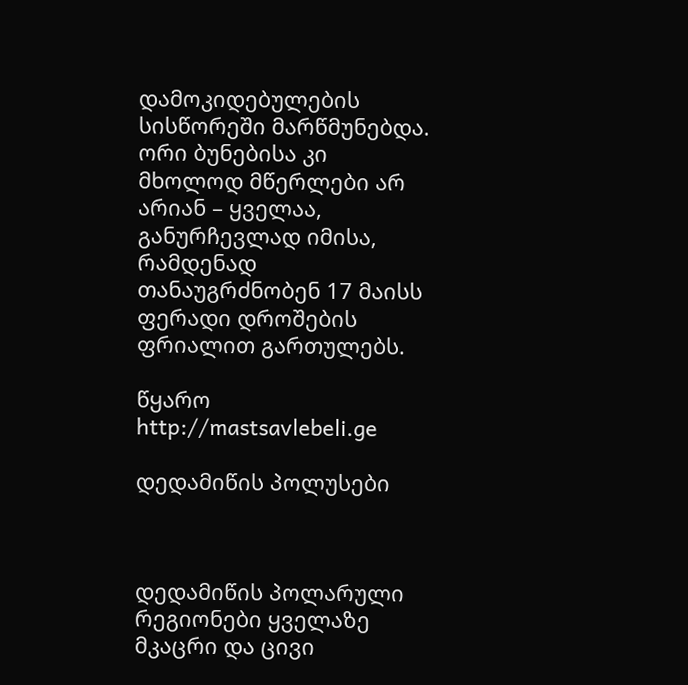დამოკიდებულების სისწორეში მარწმუნებდა. ორი ბუნებისა კი მხოლოდ მწერლები არ არიან – ყველაა, განურჩევლად იმისა, რამდენად თანაუგრძნობენ 17 მაისს ფერადი დროშების ფრიალით გართულებს.

წყარო  http://mastsavlebeli.ge

დედამიწის პოლუსები



დედამიწის პოლარული რეგიონები ყველაზე მკაცრი და ცივი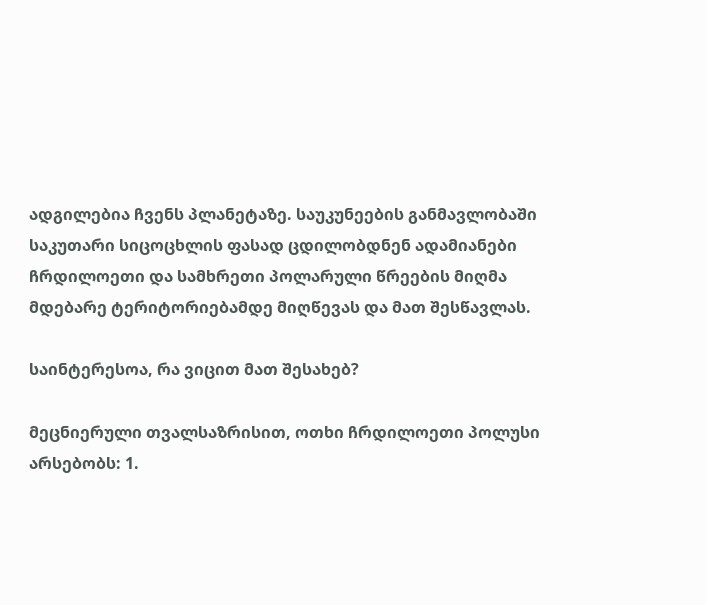ადგილებია ჩვენს პლანეტაზე. საუკუნეების განმავლობაში საკუთარი სიცოცხლის ფასად ცდილობდნენ ადამიანები ჩრდილოეთი და სამხრეთი პოლარული წრეების მიღმა მდებარე ტერიტორიებამდე მიღწევას და მათ შესწავლას.

საინტერესოა, რა ვიცით მათ შესახებ?

მეცნიერული თვალსაზრისით, ოთხი ჩრდილოეთი პოლუსი არსებობს: 1.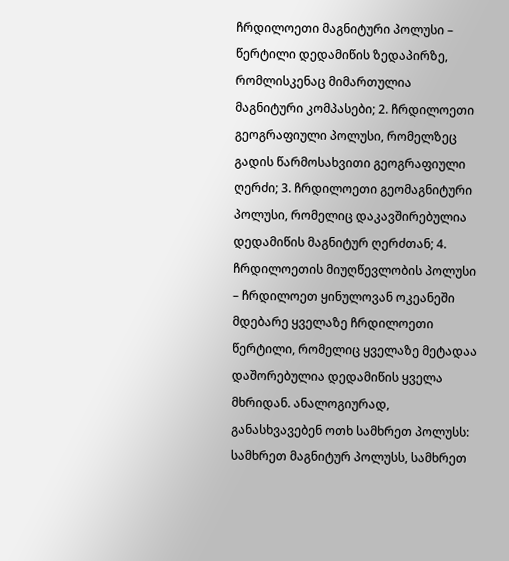ჩრდილოეთი მაგნიტური პოლუსი – წერტილი დედამიწის ზედაპირზე, რომლისკენაც მიმართულია მაგნიტური კომპასები; 2. ჩრდილოეთი გეოგრაფიული პოლუსი, რომელზეც გადის წარმოსახვითი გეოგრაფიული ღერძი; 3. ჩრდილოეთი გეომაგნიტური პოლუსი, რომელიც დაკავშირებულია დედამიწის მაგნიტურ ღერძთან; 4. ჩრდილოეთის მიუღწევლობის პოლუსი – ჩრდილოეთ ყინულოვან ოკეანეში მდებარე ყველაზე ჩრდილოეთი წერტილი, რომელიც ყველაზე მეტადაა დაშორებულია დედამიწის ყველა მხრიდან. ანალოგიურად, განასხვავებენ ოთხ სამხრეთ პოლუსს: სამხრეთ მაგნიტურ პოლუსს, სამხრეთ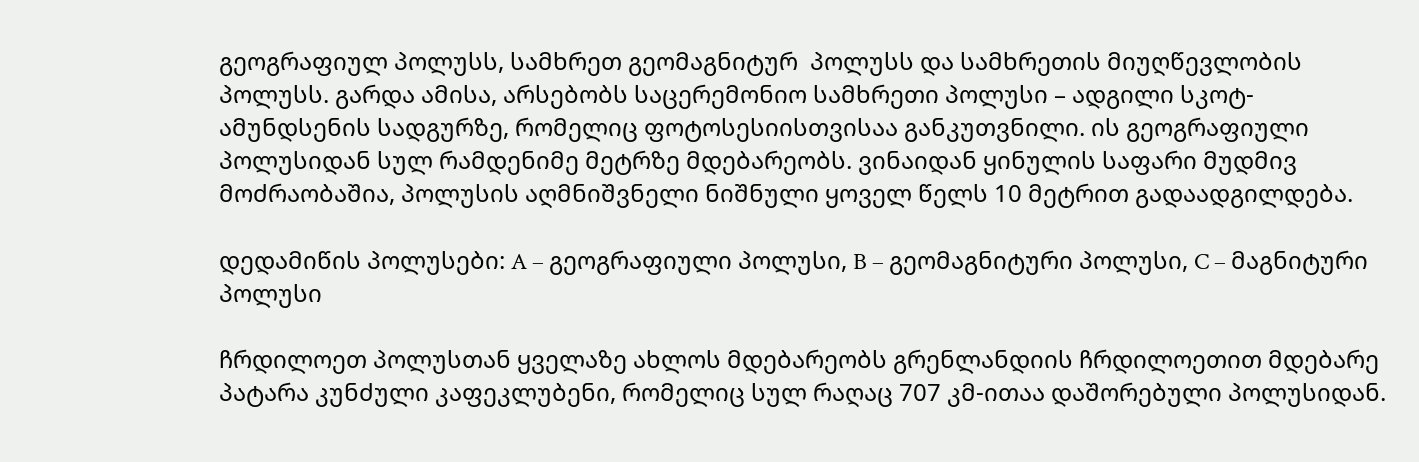გეოგრაფიულ პოლუსს, სამხრეთ გეომაგნიტურ  პოლუსს და სამხრეთის მიუღწევლობის პოლუსს. გარდა ამისა, არსებობს საცერემონიო სამხრეთი პოლუსი – ადგილი სკოტ-ამუნდსენის სადგურზე, რომელიც ფოტოსესიისთვისაა განკუთვნილი. ის გეოგრაფიული პოლუსიდან სულ რამდენიმე მეტრზე მდებარეობს. ვინაიდან ყინულის საფარი მუდმივ მოძრაობაშია, პოლუსის აღმნიშვნელი ნიშნული ყოველ წელს 10 მეტრით გადაადგილდება.

დედამიწის პოლუსები: A – გეოგრაფიული პოლუსი, B – გეომაგნიტური პოლუსი, C – მაგნიტური პოლუსი

ჩრდილოეთ პოლუსთან ყველაზე ახლოს მდებარეობს გრენლანდიის ჩრდილოეთით მდებარე პატარა კუნძული კაფეკლუბენი, რომელიც სულ რაღაც 707 კმ-ითაა დაშორებული პოლუსიდან.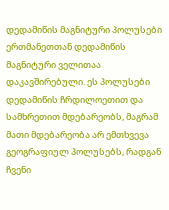დედამიწის მაგნიტური პოლუსები ერთმანეთთან დედამიწის მაგნიტური ველითაა დაკავშირებული. ეს პოლუსები დედამიწის ჩრდილოეთით და სამხრეთით მდებარეობს, მაგრამ მათი მდებარეობა არ ემთხვევა გეოგრაფიულ პოლუსებს, რადგან ჩვენი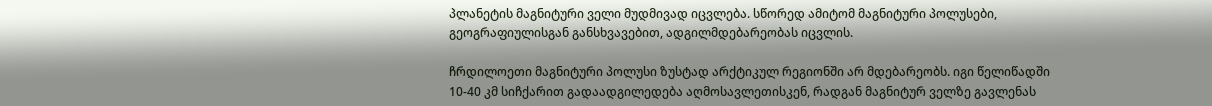პლანეტის მაგნიტური ველი მუდმივად იცვლება. სწორედ ამიტომ მაგნიტური პოლუსები, გეოგრაფიულისგან განსხვავებით, ადგილმდებარეობას იცვლის.

ჩრდილოეთი მაგნიტური პოლუსი ზუსტად არქტიკულ რეგიონში არ მდებარეობს. იგი წელიწადში 10-40 კმ სიჩქარით გადაადგილედება აღმოსავლეთისკენ, რადგან მაგნიტურ ველზე გავლენას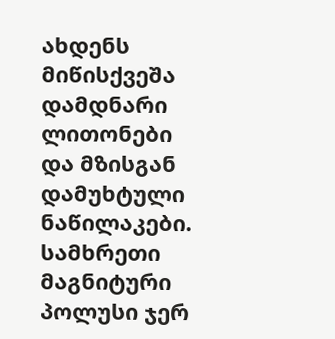ახდენს მიწისქვეშა დამდნარი ლითონები და მზისგან დამუხტული ნაწილაკები. სამხრეთი მაგნიტური პოლუსი ჯერ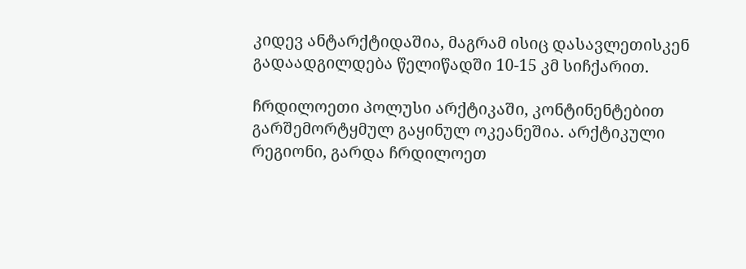კიდევ ანტარქტიდაშია, მაგრამ ისიც დასავლეთისკენ გადაადგილდება წელიწადში 10-15 კმ სიჩქარით.

ჩრდილოეთი პოლუსი არქტიკაში, კონტინენტებით გარშემორტყმულ გაყინულ ოკეანეშია. არქტიკული რეგიონი, გარდა ჩრდილოეთ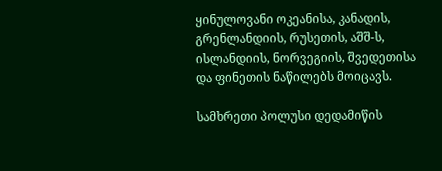ყინულოვანი ოკეანისა, კანადის, გრენლანდიის, რუსეთის, აშშ-ს, ისლანდიის, ნორვეგიის, შვედეთისა და ფინეთის ნაწილებს მოიცავს.

სამხრეთი პოლუსი დედამიწის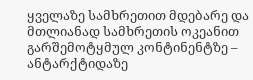ყველაზე სამხრეთით მდებარე და მთლიანად სამხრეთის ოკეანით გარშემოტყმულ კონტინენტზე – ანტარქტიდაზე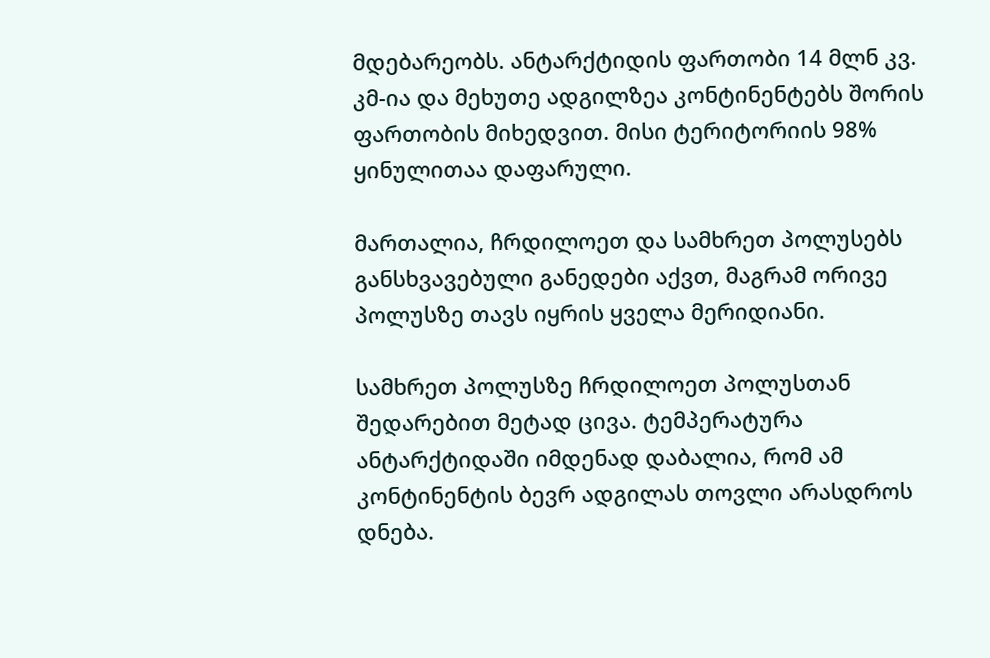მდებარეობს. ანტარქტიდის ფართობი 14 მლნ კვ. კმ-ია და მეხუთე ადგილზეა კონტინენტებს შორის ფართობის მიხედვით. მისი ტერიტორიის 98% ყინულითაა დაფარული.

მართალია, ჩრდილოეთ და სამხრეთ პოლუსებს განსხვავებული განედები აქვთ, მაგრამ ორივე პოლუსზე თავს იყრის ყველა მერიდიანი.

სამხრეთ პოლუსზე ჩრდილოეთ პოლუსთან შედარებით მეტად ცივა. ტემპერატურა ანტარქტიდაში იმდენად დაბალია, რომ ამ კონტინენტის ბევრ ადგილას თოვლი არასდროს დნება.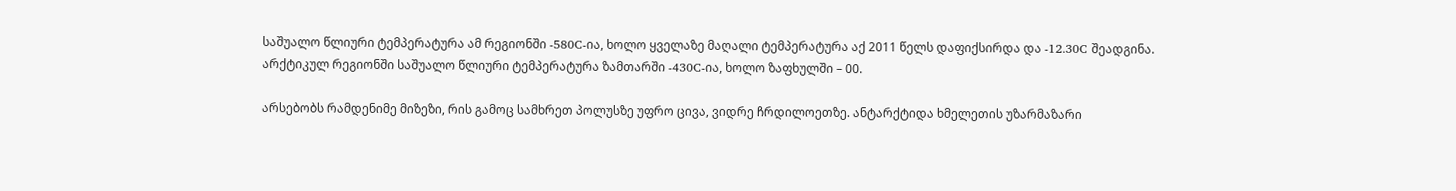საშუალო წლიური ტემპერატურა ამ რეგიონში -580C-ია, ხოლო ყველაზე მაღალი ტემპერატურა აქ 2011 წელს დაფიქსირდა და -12.30C შეადგინა. არქტიკულ რეგიონში საშუალო წლიური ტემპერატურა ზამთარში -430C-ია, ხოლო ზაფხულში – 00.

არსებობს რამდენიმე მიზეზი, რის გამოც სამხრეთ პოლუსზე უფრო ცივა, ვიდრე ჩრდილოეთზე. ანტარქტიდა ხმელეთის უზარმაზარი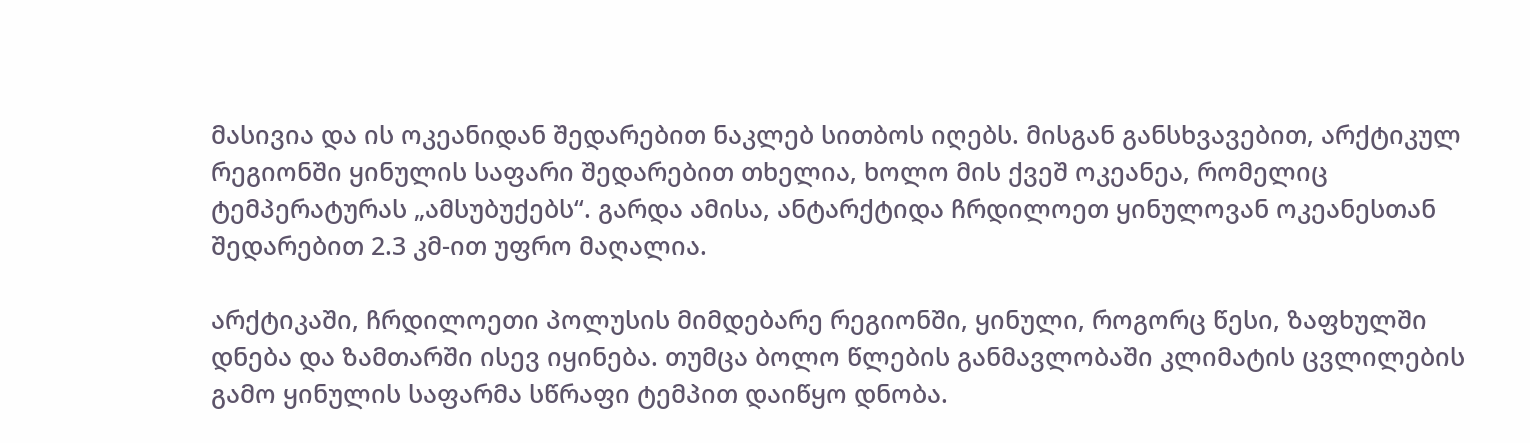მასივია და ის ოკეანიდან შედარებით ნაკლებ სითბოს იღებს. მისგან განსხვავებით, არქტიკულ რეგიონში ყინულის საფარი შედარებით თხელია, ხოლო მის ქვეშ ოკეანეა, რომელიც ტემპერატურას „ამსუბუქებს“. გარდა ამისა, ანტარქტიდა ჩრდილოეთ ყინულოვან ოკეანესთან შედარებით 2.3 კმ-ით უფრო მაღალია.

არქტიკაში, ჩრდილოეთი პოლუსის მიმდებარე რეგიონში, ყინული, როგორც წესი, ზაფხულში დნება და ზამთარში ისევ იყინება. თუმცა ბოლო წლების განმავლობაში კლიმატის ცვლილების გამო ყინულის საფარმა სწრაფი ტემპით დაიწყო დნობა.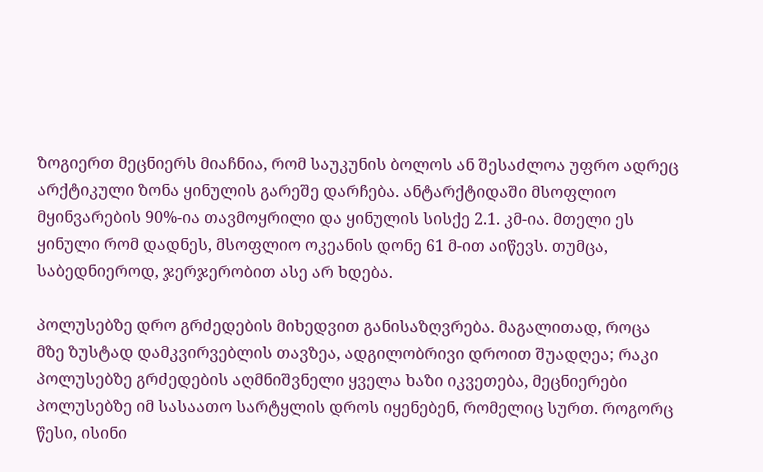ზოგიერთ მეცნიერს მიაჩნია, რომ საუკუნის ბოლოს ან შესაძლოა უფრო ადრეც არქტიკული ზონა ყინულის გარეშე დარჩება. ანტარქტიდაში მსოფლიო მყინვარების 90%-ია თავმოყრილი და ყინულის სისქე 2.1. კმ-ია. მთელი ეს ყინული რომ დადნეს, მსოფლიო ოკეანის დონე 61 მ-ით აიწევს. თუმცა, საბედნიეროდ, ჯერჯერობით ასე არ ხდება.

პოლუსებზე დრო გრძედების მიხედვით განისაზღვრება. მაგალითად, როცა მზე ზუსტად დამკვირვებლის თავზეა, ადგილობრივი დროით შუადღეა; რაკი პოლუსებზე გრძედების აღმნიშვნელი ყველა ხაზი იკვეთება, მეცნიერები პოლუსებზე იმ სასაათო სარტყლის დროს იყენებენ, რომელიც სურთ. როგორც წესი, ისინი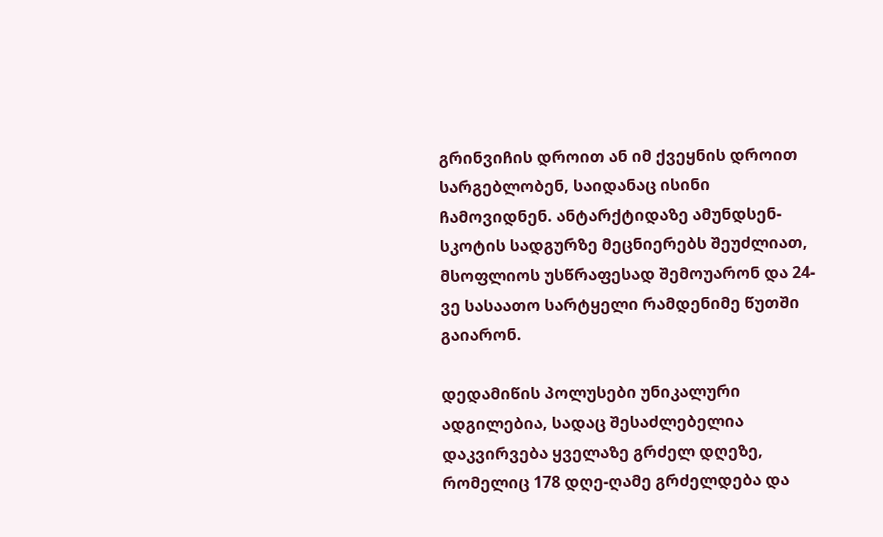გრინვიჩის დროით ან იმ ქვეყნის დროით სარგებლობენ, საიდანაც ისინი ჩამოვიდნენ. ანტარქტიდაზე ამუნდსენ-სკოტის სადგურზე მეცნიერებს შეუძლიათ, მსოფლიოს უსწრაფესად შემოუარონ და 24-ვე სასაათო სარტყელი რამდენიმე წუთში გაიარონ.

დედამიწის პოლუსები უნიკალური ადგილებია, სადაც შესაძლებელია დაკვირვება ყველაზე გრძელ დღეზე, რომელიც 178 დღე-ღამე გრძელდება და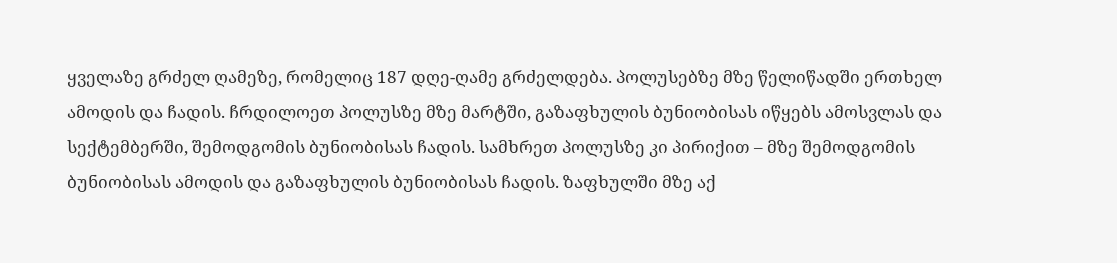ყველაზე გრძელ ღამეზე, რომელიც 187 დღე-ღამე გრძელდება. პოლუსებზე მზე წელიწადში ერთხელ ამოდის და ჩადის. ჩრდილოეთ პოლუსზე მზე მარტში, გაზაფხულის ბუნიობისას იწყებს ამოსვლას და სექტემბერში, შემოდგომის ბუნიობისას ჩადის. სამხრეთ პოლუსზე კი პირიქით – მზე შემოდგომის ბუნიობისას ამოდის და გაზაფხულის ბუნიობისას ჩადის. ზაფხულში მზე აქ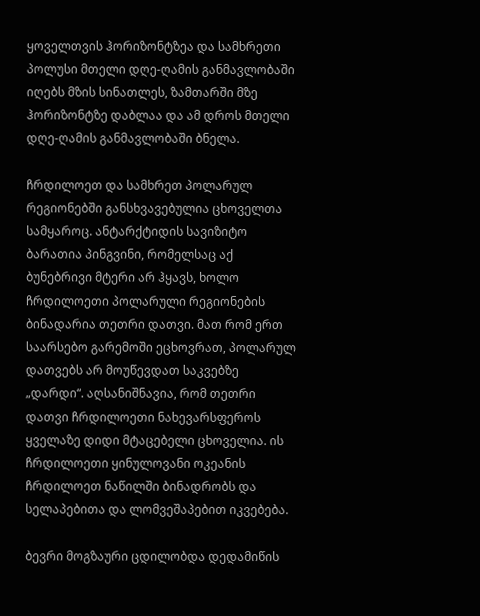ყოველთვის ჰორიზონტზეა და სამხრეთი პოლუსი მთელი დღე-ღამის განმავლობაში იღებს მზის სინათლეს, ზამთარში მზე ჰორიზონტზე დაბლაა და ამ დროს მთელი დღე-ღამის განმავლობაში ბნელა.

ჩრდილოეთ და სამხრეთ პოლარულ რეგიონებში განსხვავებულია ცხოველთა სამყაროც. ანტარქტიდის სავიზიტო ბარათია პინგვინი, რომელსაც აქ ბუნებრივი მტერი არ ჰყავს, ხოლო ჩრდილოეთი პოლარული რეგიონების ბინადარია თეთრი დათვი. მათ რომ ერთ საარსებო გარემოში ეცხოვრათ, პოლარულ დათვებს არ მოუწევდათ საკვებზე „დარდი“. აღსანიშნავია, რომ თეთრი დათვი ჩრდილოეთი ნახევარსფეროს ყველაზე დიდი მტაცებელი ცხოველია. ის ჩრდილოეთი ყინულოვანი ოკეანის ჩრდილოეთ ნაწილში ბინადრობს და სელაპებითა და ლომვეშაპებით იკვებება.

ბევრი მოგზაური ცდილობდა დედამიწის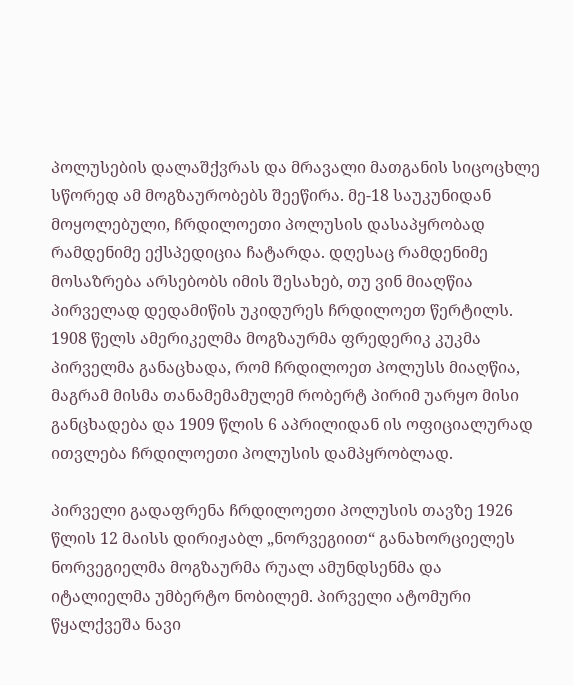პოლუსების დალაშქვრას და მრავალი მათგანის სიცოცხლე სწორედ ამ მოგზაურობებს შეეწირა. მე-18 საუკუნიდან მოყოლებული, ჩრდილოეთი პოლუსის დასაპყრობად რამდენიმე ექსპედიცია ჩატარდა. დღესაც რამდენიმე მოსაზრება არსებობს იმის შესახებ, თუ ვინ მიაღწია პირველად დედამიწის უკიდურეს ჩრდილოეთ წერტილს. 1908 წელს ამერიკელმა მოგზაურმა ფრედერიკ კუკმა პირველმა განაცხადა, რომ ჩრდილოეთ პოლუსს მიაღწია, მაგრამ მისმა თანამემამულემ რობერტ პირიმ უარყო მისი განცხადება და 1909 წლის 6 აპრილიდან ის ოფიციალურად ითვლება ჩრდილოეთი პოლუსის დამპყრობლად.

პირველი გადაფრენა ჩრდილოეთი პოლუსის თავზე 1926 წლის 12 მაისს დირიჟაბლ „ნორვეგიით“ განახორციელეს ნორვეგიელმა მოგზაურმა რუალ ამუნდსენმა და იტალიელმა უმბერტო ნობილემ. პირველი ატომური წყალქვეშა ნავი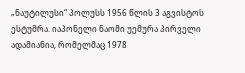„ნაუტილუსი“ პოლუსს 1956 წლის 3 აგვისტოს ესტუმრა. იაპონელი ნაომი უემურა პირველი ადამიანია, რომელმაც 1978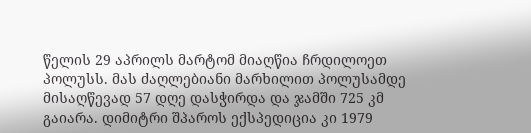წელის 29 აპრილს მარტომ მიაღწია ჩრდილოეთ პოლუსს. მას ძაღლებიანი მარხილით პოლუსამდე მისაღწევად 57 დღე დასჭირდა და ჯამში 725 კმ გაიარა. დიმიტრი შპაროს ექსპედიცია კი 1979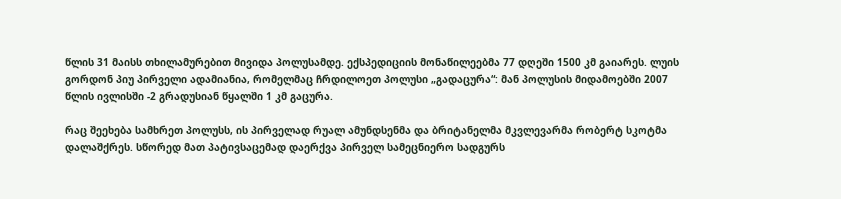წლის 31 მაისს თხილამურებით მივიდა პოლუსამდე. ექსპედიციის მონაწილეებმა 77 დღეში 1500 კმ გაიარეს. ლუის გორდონ პიუ პირველი ადამიანია, რომელმაც ჩრდილოეთ პოლუსი „გადაცურა“: მან პოლუსის მიდამოებში 2007 წლის ივლისში -2 გრადუსიან წყალში 1 კმ გაცურა.

რაც შეეხება სამხრეთ პოლუსს, ის პირველად რუალ ამუნდსენმა და ბრიტანელმა მკვლევარმა რობერტ სკოტმა დალაშქრეს. სწორედ მათ პატივსაცემად დაერქვა პირველ სამეცნიერო სადგურს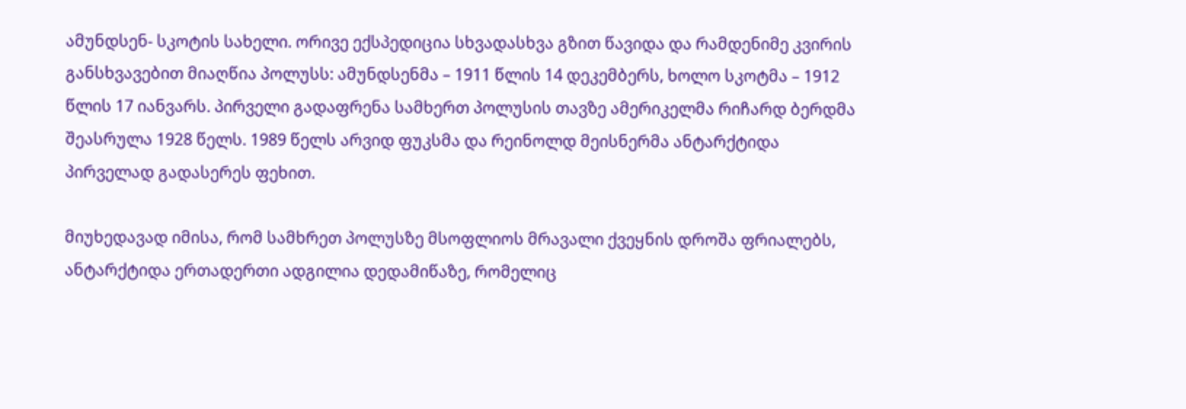ამუნდსენ- სკოტის სახელი. ორივე ექსპედიცია სხვადასხვა გზით წავიდა და რამდენიმე კვირის განსხვავებით მიაღწია პოლუსს: ამუნდსენმა – 1911 წლის 14 დეკემბერს, ხოლო სკოტმა – 1912 წლის 17 იანვარს. პირველი გადაფრენა სამხერთ პოლუსის თავზე ამერიკელმა რიჩარდ ბერდმა შეასრულა 1928 წელს. 1989 წელს არვიდ ფუკსმა და რეინოლდ მეისნერმა ანტარქტიდა პირველად გადასერეს ფეხით.

მიუხედავად იმისა, რომ სამხრეთ პოლუსზე მსოფლიოს მრავალი ქვეყნის დროშა ფრიალებს, ანტარქტიდა ერთადერთი ადგილია დედამიწაზე, რომელიც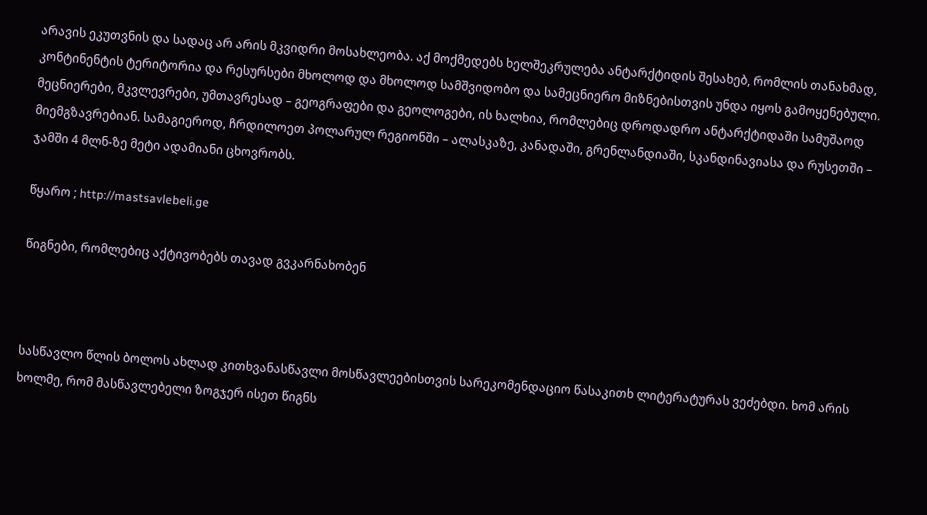არავის ეკუთვნის და სადაც არ არის მკვიდრი მოსახლეობა. აქ მოქმედებს ხელშეკრულება ანტარქტიდის შესახებ, რომლის თანახმად, კონტინენტის ტერიტორია და რესურსები მხოლოდ და მხოლოდ სამშვიდობო და სამეცნიერო მიზნებისთვის უნდა იყოს გამოყენებული. მეცნიერები, მკვლევრები, უმთავრესად – გეოგრაფები და გეოლოგები, ის ხალხია, რომლებიც დროდადრო ანტარქტიდაში სამუშაოდ მიემგზავრებიან. სამაგიეროდ, ჩრდილოეთ პოლარულ რეგიონში – ალასკაზე, კანადაში, გრენლანდიაში, სკანდინავიასა და რუსეთში – ჯამში 4 მლნ-ზე მეტი ადამიანი ცხოვრობს.

წყარო ; http://mastsavlebeli.ge

წიგნები, რომლებიც აქტივობებს თავად გვკარნახობენ



სასწავლო წლის ბოლოს ახლად კითხვანასწავლი მოსწავლეებისთვის სარეკომენდაციო წასაკითხ ლიტერატურას ვეძებდი. ხომ არის ხოლმე, რომ მასწავლებელი ზოგჯერ ისეთ წიგნს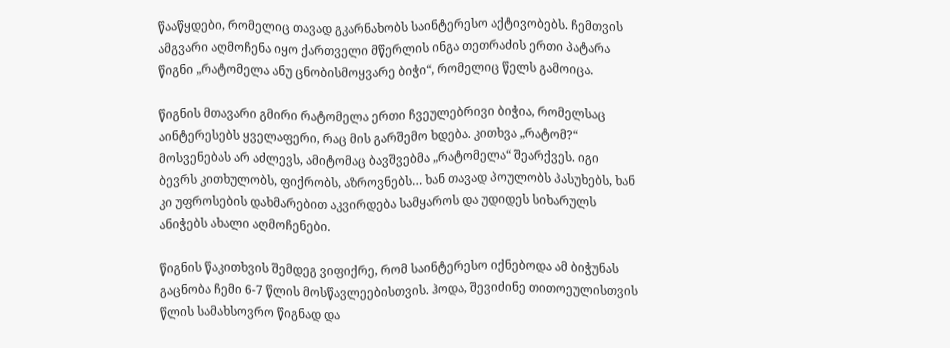წააწყდები, რომელიც თავად გკარნახობს საინტერესო აქტივობებს. ჩემთვის ამგვარი აღმოჩენა იყო ქართველი მწერლის ინგა თეთრაძის ერთი პატარა წიგნი „რატომელა ანუ ცნობისმოყვარე ბიჭი“, რომელიც წელს გამოიცა.

წიგნის მთავარი გმირი რატომელა ერთი ჩვეულებრივი ბიჭია, რომელსაც აინტერესებს ყველაფერი, რაც მის გარშემო ხდება. კითხვა „რატომ?“ მოსვენებას არ აძლევს, ამიტომაც ბავშვებმა „რატომელა“ შეარქვეს. იგი ბევრს კითხულობს, ფიქრობს, აზროვნებს… ხან თავად პოულობს პასუხებს, ხან კი უფროსების დახმარებით აკვირდება სამყაროს და უდიდეს სიხარულს ანიჭებს ახალი აღმოჩენები.

წიგნის წაკითხვის შემდეგ ვიფიქრე, რომ საინტერესო იქნებოდა ამ ბიჭუნას გაცნობა ჩემი 6-7 წლის მოსწავლეებისთვის. ჰოდა, შევიძინე თითოეულისთვის წლის სამახსოვრო წიგნად და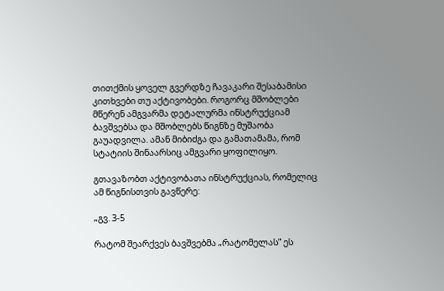თითქმის ყოველ გვერდზე ჩავაკარი შესაბამისი კითხვები თუ აქტივობები. როგორც მშობლები მწერენ ამგვარმა დეტალურმა ინსტრუქციამ ბავშვებსა და მშობლებს წიგნზე მუშაობა გაუადვილა. ამან მიბიძგა და გამათამამა, რომ სტატიის შინაარსიც ამგვარი ყოფილიყო.

გთავაზობთ აქტივობათა ინსტრუქციას, რომელიც ამ წიგნისთვის გავწერე:

„გვ. 3-5

რატომ შეარქვეს ბავშვებმა „რატომელას“ ეს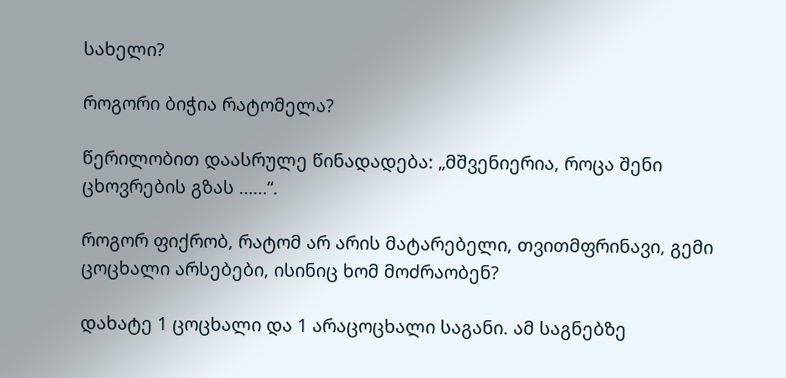სახელი?

როგორი ბიჭია რატომელა?

წერილობით დაასრულე წინადადება: „მშვენიერია, როცა შენი ცხოვრების გზას ……“.

როგორ ფიქრობ, რატომ არ არის მატარებელი, თვითმფრინავი, გემი ცოცხალი არსებები, ისინიც ხომ მოძრაობენ?

დახატე 1 ცოცხალი და 1 არაცოცხალი საგანი. ამ საგნებზე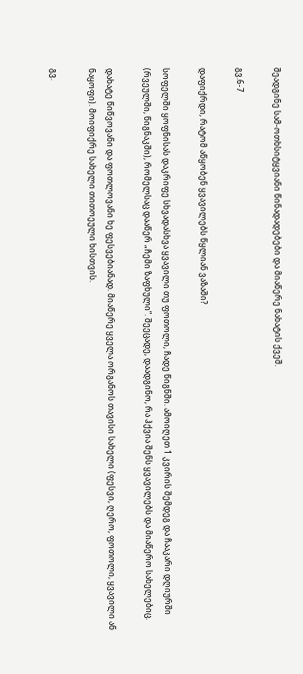შეადგინე სამ-ოთხსიტყვიანი წინადადებები და მიაწერე ნახატის ქვეშ.

გვ.6-7

დაფიქრდი, რატომ აწყობენ ყვავილებს წყლიან ვაზაში?

სოფელში ყოფნისას დაკრიფე სხვადასხვა ყვავილი თუ ფოთოლი, ჩადე წიგნში. ამოიღეთ 1 კვირის შემდეგ და ჩააკარი დღიურში (რვეულში, წიგნაკში), რომელსაც დააწერ „ჩემი ზაფხული“. შეეცადე, დაადგინო, რა ჰქვია შენს ყვავილებს და მიაწერო სახელებიც.

დახატე წიწვოვანი და ფოთლოვანი ხე ფესვებიანად. მიაწერე ყველა ორგანოს თავისი სახელი (ფესვი, ღერო, ფოთოლი, ყვავილი ან ნაყოფი). მოიფიქრე სახელი თითოეული ხისთვის.

გვ.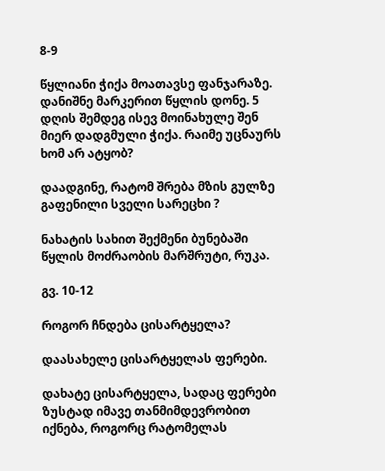8-9

წყლიანი ჭიქა მოათავსე ფანჯარაზე. დანიშნე მარკერით წყლის დონე. 5 დღის შემდეგ ისევ მოინახულე შენ მიერ დადგმული ჭიქა. რაიმე უცნაურს ხომ არ ატყობ?

დაადგინე, რატომ შრება მზის გულზე  გაფენილი სველი სარეცხი ?

ნახატის სახით შექმენი ბუნებაში წყლის მოძრაობის მარშრუტი, რუკა.

გვ. 10-12

როგორ ჩნდება ცისარტყელა?

დაასახელე ცისარტყელას ფერები.

დახატე ცისარტყელა, სადაც ფერები ზუსტად იმავე თანმიმდევრობით იქნება, როგორც რატომელას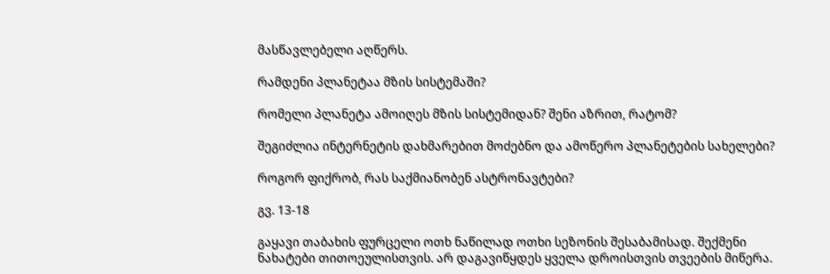მასწავლებელი აღწერს.

რამდენი პლანეტაა მზის სისტემაში?

რომელი პლანეტა ამოიღეს მზის სისტემიდან? შენი აზრით, რატომ?

შეგიძლია ინტერნეტის დახმარებით მოძებნო და ამოწერო პლანეტების სახელები?

როგორ ფიქრობ, რას საქმიანობენ ასტრონავტები?

გვ. 13-18

გაყავი თაბახის ფურცელი ოთხ ნაწილად ოთხი სეზონის შესაბამისად. შექმენი ნახატები თითოეულისთვის. არ დაგავიწყდეს ყველა დროისთვის თვეების მიწერა.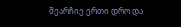შეარჩიე ერთი დრო და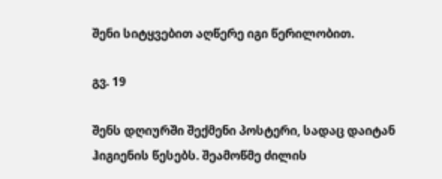შენი სიტყვებით აღწერე იგი წერილობით.

გვ. 19

შენს დღიურში შექმენი პოსტერი, სადაც დაიტან ჰიგიენის წესებს. შეამოწმე ძილის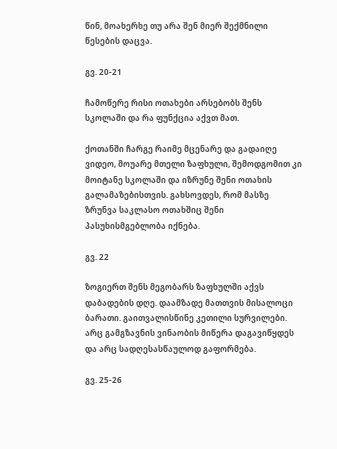წინ, მოახერხე თუ არა შენ მიერ შექმნილი წესების დაცვა.

გვ. 20-21

ჩამოწერე რისი ოთახები არსებობს შენს სკოლაში და რა ფუნქცია აქვთ მათ.

ქოთანში ჩარგე რაიმე მცენარე და გადაიღე ვიდეო, მოუარე მთელი ზაფხული, შემოდგომით კი მოიტანე სკოლაში და იზრუნე შენი ოთახის გალამაზებისთვის. გახსოვდეს, რომ მასზე ზრუნვა საკლასო ოთახშიც შენი პასუხისმგებლობა იქნება.

გვ. 22

ზოგიერთ შენს მეგობარს ზაფხულში აქვს დაბადების დღე. დაამზადე მათთვის მისალოცი ბარათი. გაითვალისწინე კეთილი სურვილები. არც გამგზავნის ვინაობის მიწერა დაგავიწყდეს და არც სადღესასწაულოდ გაფორმება.

გვ. 25-26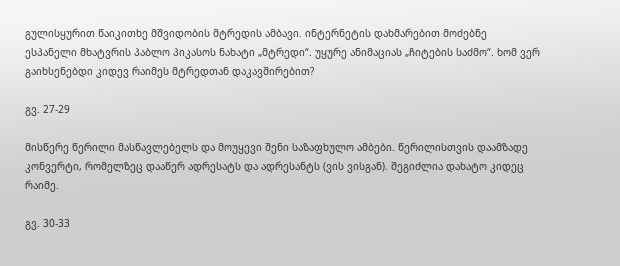გულისყურით წაიკითხე მშვიდობის მტრედის ამბავი. ინტერნეტის დახმარებით მოძებნე ესპანელი მხატვრის პაბლო პიკასოს ნახატი „მტრედი“. უყურე ანიმაციას „ჩიტების საძმო“. ხომ ვერ გაიხსენებდი კიდევ რაიმეს მტრედთან დაკავშირებით?

გვ. 27-29

მისწერე წერილი მასწავლებელს და მოუყევი შენი საზაფხულო ამბები. წერილისთვის დაამზადე კონვერტი, რომელზეც დააწერ ადრესატს და ადრესანტს (ვის ვისგან). შეგიძლია დახატო კიდეც რაიმე.

გვ. 30-33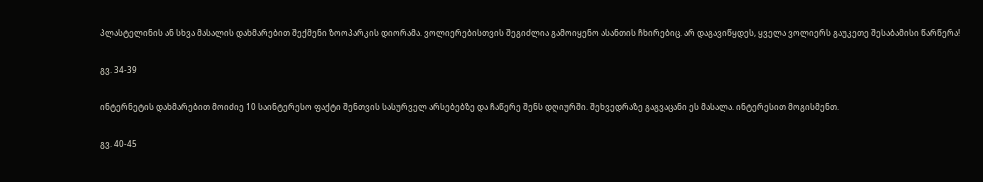პლასტელინის ან სხვა მასალის დახმარებით შექმენი ზოოპარკის დიორამა. ვოლიერებისთვის შეგიძლია გამოიყენო ასანთის ჩხირებიც. არ დაგავიწყდეს, ყველა ვოლიერს გაუკეთე შესაბამისი წარწერა!

გვ. 34-39

ინტერნეტის დახმარებით მოიძიე 10 საინტერესო ფაქტი შენთვის სასურველ არსებებზე და ჩაწერე შენს დღიურში. შეხვედრაზე გაგვაცანი ეს მასალა. ინტერესით მოგისმენთ.

გვ. 40-45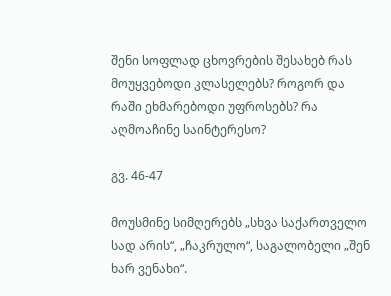შენი სოფლად ცხოვრების შესახებ რას მოუყვებოდი კლასელებს? როგორ და რაში ეხმარებოდი უფროსებს? რა აღმოაჩინე საინტერესო?

გვ. 46-47

მოუსმინე სიმღერებს „სხვა საქართველო სად არის“, „ჩაკრულო“, საგალობელი „შენ ხარ ვენახი“.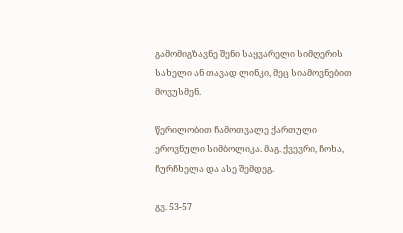გამომიგზავნე შენი საყვარელი სიმღერის სახელი ან თავად ლინკი, მეც სიამოვნებით მოვუსმენ.

წერილობით ჩამოთვალე ქართული ეროვნული სიმბოლიკა. მაგ. ქვევრი, ჩოხა, ჩურჩხელა და ასე შემდეგ.

გვ. 53-57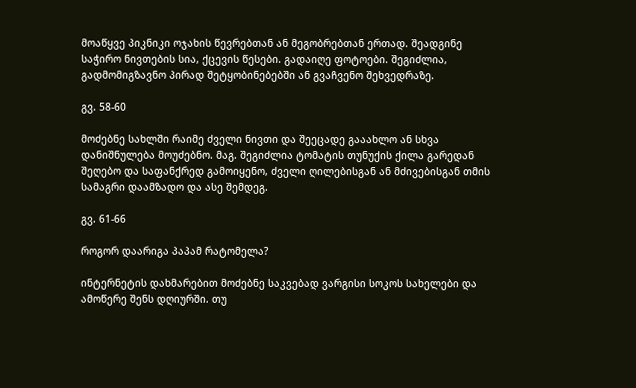მოაწყვე პიკნიკი ოჯახის წევრებთან ან მეგობრებთან ერთად. შეადგინე საჭირო ნივთების სია, ქცევის წესები. გადაიღე ფოტოები. შეგიძლია, გადმომიგზავნო პირად შეტყობინებებში ან გვაჩვენო შეხვედრაზე.

გვ. 58-60

მოძებნე სახლში რაიმე ძველი ნივთი და შეეცადე გააახლო ან სხვა დანიშნულება მოუძებნო. მაგ. შეგიძლია ტომატის თუნუქის ქილა გარედან შეღებო და საფანქრედ გამოიყენო, ძველი ღილებისგან ან მძივებისგან თმის სამაგრი დაამზადო და ასე შემდეგ.

გვ. 61-66

როგორ დაარიგა პაპამ რატომელა?

ინტერნეტის დახმარებით მოძებნე საკვებად ვარგისი სოკოს სახელები და ამოწერე შენს დღიურში. თუ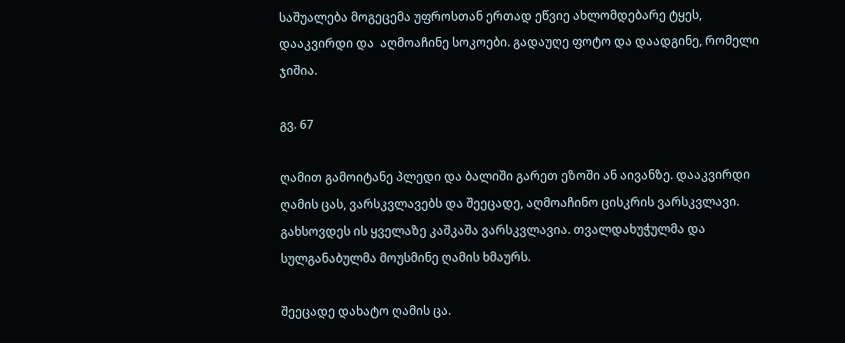საშუალება მოგეცემა უფროსთან ერთად ეწვიე ახლომდებარე ტყეს, დააკვირდი და  აღმოაჩინე სოკოები. გადაუღე ფოტო და დაადგინე, რომელი ჯიშია.

გვ. 67

ღამით გამოიტანე პლედი და ბალიში გარეთ ეზოში ან აივანზე. დააკვირდი ღამის ცას, ვარსკვლავებს და შეეცადე, აღმოაჩინო ცისკრის ვარსკვლავი. გახსოვდეს ის ყველაზე კაშკაშა ვარსკვლავია. თვალდახუჭულმა და სულგანაბულმა მოუსმინე ღამის ხმაურს.

შეეცადე დახატო ღამის ცა.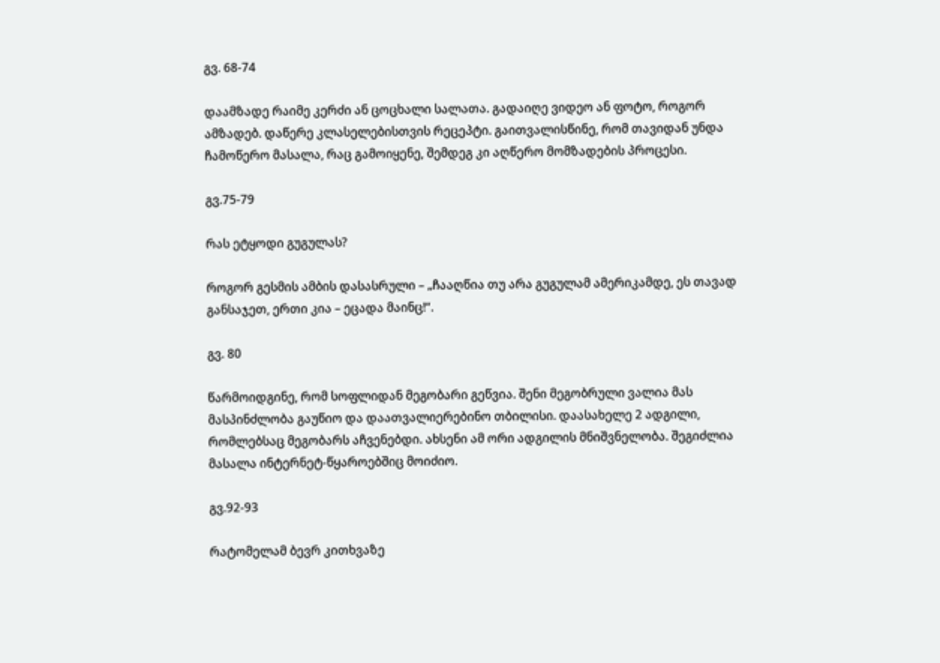გვ. 68-74

დაამზადე რაიმე კერძი ან ცოცხალი სალათა. გადაიღე ვიდეო ან ფოტო, როგორ ამზადებ. დაწერე კლასელებისთვის რეცეპტი. გაითვალისწინე, რომ თავიდან უნდა ჩამოწერო მასალა, რაც გამოიყენე, შემდეგ კი აღწერო მომზადების პროცესი.

გვ.75-79

რას ეტყოდი გუგულას?

როგორ გესმის ამბის დასასრული – „ჩააღწია თუ არა გუგულამ ამერიკამდე, ეს თავად განსაჯეთ, ერთი კია – ეცადა მაინც!“.

გვ. 80

წარმოიდგინე, რომ სოფლიდან მეგობარი გეწვია. შენი მეგობრული ვალია მას მასპინძლობა გაუწიო და დაათვალიერებინო თბილისი. დაასახელე 2 ადგილი, რომლებსაც მეგობარს აჩვენებდი. ახსენი ამ ორი ადგილის მნიშვნელობა. შეგიძლია მასალა ინტერნეტ-წყაროებშიც მოიძიო.

გვ.92-93

რატომელამ ბევრ კითხვაზე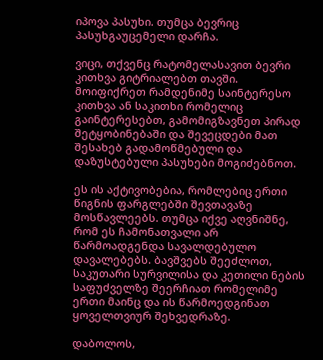იპოვა პასუხი. თუმცა ბევრიც პასუხგაუცემელი დარჩა.

ვიცი, თქვენც რატომელასავით ბევრი კითხვა გიტრიალებთ თავში. მოიფიქრეთ რამდენიმე საინტერესო კითხვა ან საკითხი რომელიც გაინტერესებთ, გამომიგზავნეთ პირად შეტყობინებაში და შევეცდები მათ შესახებ გადამოწმებული და დაზუსტებული პასუხები მოგიძებნოთ.

ეს ის აქტივობებია, რომლებიც ერთი წიგნის ფარგლებში შევთავაზე მოსწავლეებს. თუმცა იქვე აღვნიშნე, რომ ეს ჩამონათვალი არ წარმოადგენდა სავალდებულო დავალებებს. ბავშვებს შეეძლოთ, საკუთარი სურვილისა და კეთილი ნების საფუძველზე შეერჩიათ რომელიმე ერთი მაინც და ის წარმოედგინათ ყოველთვიურ შეხვედრაზე.

დაბოლოს,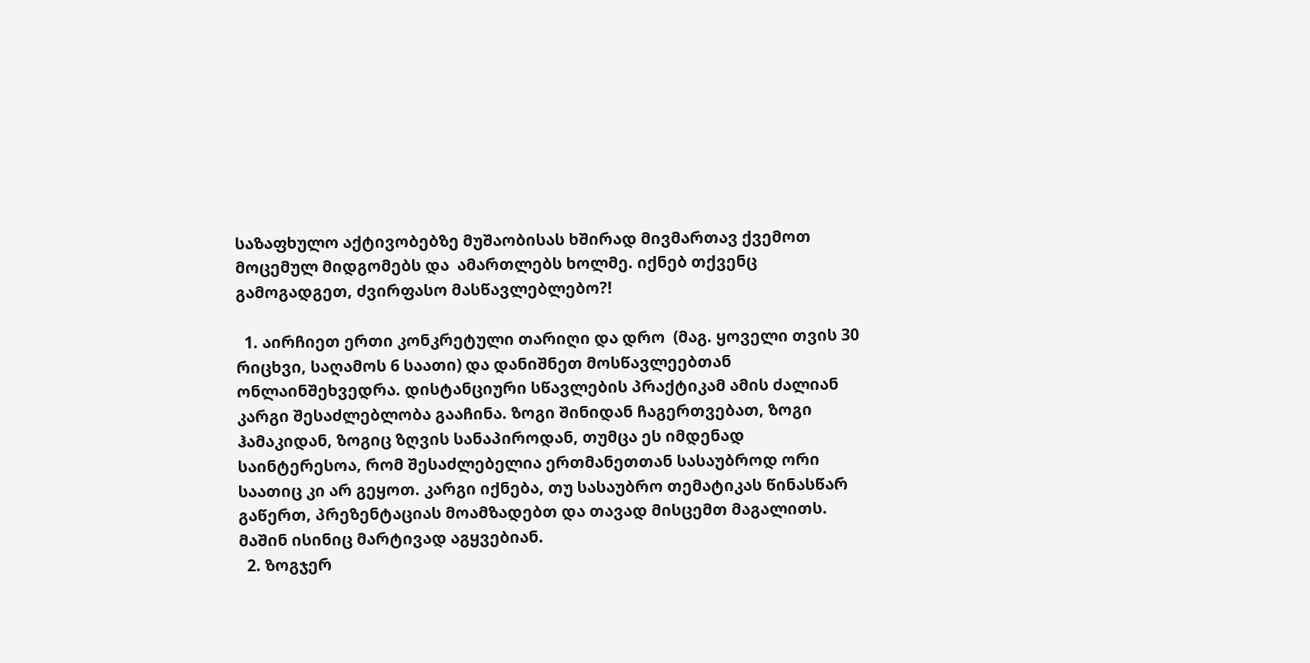საზაფხულო აქტივობებზე მუშაობისას ხშირად მივმართავ ქვემოთ მოცემულ მიდგომებს და  ამართლებს ხოლმე. იქნებ თქვენც გამოგადგეთ, ძვირფასო მასწავლებლებო?!

  1. აირჩიეთ ერთი კონკრეტული თარიღი და დრო  (მაგ. ყოველი თვის 30 რიცხვი, საღამოს 6 საათი) და დანიშნეთ მოსწავლეებთან ონლაინშეხვედრა. დისტანციური სწავლების პრაქტიკამ ამის ძალიან კარგი შესაძლებლობა გააჩინა. ზოგი შინიდან ჩაგერთვებათ, ზოგი ჰამაკიდან, ზოგიც ზღვის სანაპიროდან, თუმცა ეს იმდენად საინტერესოა, რომ შესაძლებელია ერთმანეთთან სასაუბროდ ორი საათიც კი არ გეყოთ. კარგი იქნება, თუ სასაუბრო თემატიკას წინასწარ გაწერთ, პრეზენტაციას მოამზადებთ და თავად მისცემთ მაგალითს. მაშინ ისინიც მარტივად აგყვებიან.
  2. ზოგჯერ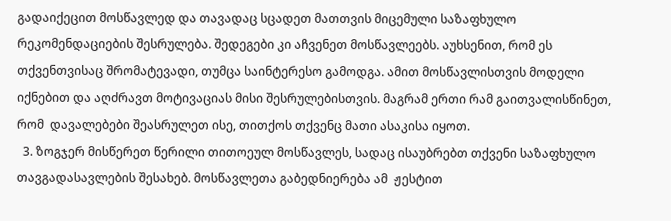გადაიქეცით მოსწავლედ და თავადაც სცადეთ მათთვის მიცემული საზაფხულო რეკომენდაციების შესრულება. შედეგები კი აჩვენეთ მოსწავლეებს. აუხსენით, რომ ეს თქვენთვისაც შრომატევადი, თუმცა საინტერესო გამოდგა. ამით მოსწავლისთვის მოდელი იქნებით და აღძრავთ მოტივაციას მისი შესრულებისთვის. მაგრამ ერთი რამ გაითვალისწინეთ, რომ  დავალებები შეასრულეთ ისე, თითქოს თქვენც მათი ასაკისა იყოთ.
  3. ზოგჯერ მისწერეთ წერილი თითოეულ მოსწავლეს, სადაც ისაუბრებთ თქვენი საზაფხულო თავგადასავლების შესახებ. მოსწავლეთა გაბედნიერება ამ  ჟესტით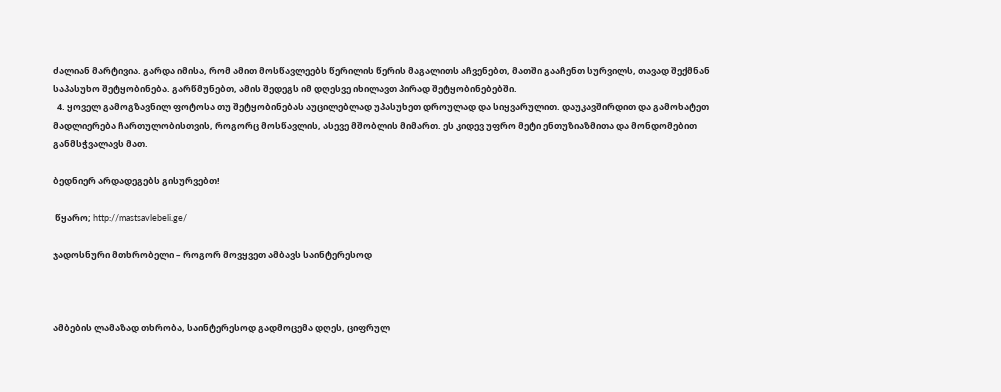ძალიან მარტივია. გარდა იმისა, რომ ამით მოსწავლეებს წერილის წერის მაგალითს აჩვენებთ, მათში გააჩენთ სურვილს, თავად შექმნან საპასუხო შეტყობინება. გარწმუნებთ, ამის შედეგს იმ დღესვე იხილავთ პირად შეტყობინებებში.
  4. ყოველ გამოგზავნილ ფოტოსა თუ შეტყობინებას აუცილებლად უპასუხეთ დროულად და სიყვარულით. დაუკავშირდით და გამოხატეთ მადლიერება ჩართულობისთვის, როგორც მოსწავლის, ასევე მშობლის მიმართ. ეს კიდევ უფრო მეტი ენთუზიაზმითა და მონდომებით განმსჭვალავს მათ.

ბედნიერ არდადეგებს გისურვებთ!

 წყარო; http://mastsavlebeli.ge/

ჯადოსნური მთხრობელი – როგორ მოვყვეთ ამბავს საინტერესოდ



ამბების ლამაზად თხრობა, საინტერესოდ გადმოცემა დღეს, ციფრულ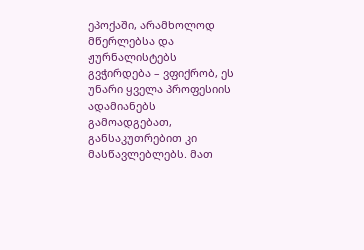ეპოქაში, არამხოლოდ მწერლებსა და ჟურნალისტებს გვჭირდება – ვფიქრობ, ეს უნარი ყველა პროფესიის ადამიანებს გამოადგებათ, განსაკუთრებით კი მასწავლებლებს. მათ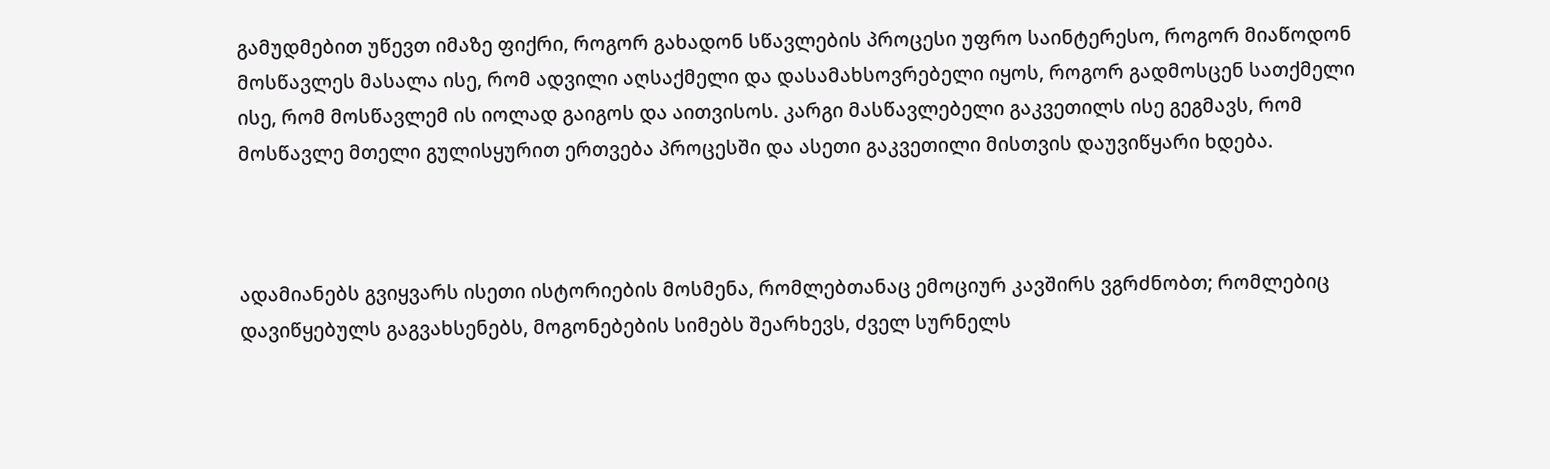გამუდმებით უწევთ იმაზე ფიქრი, როგორ გახადონ სწავლების პროცესი უფრო საინტერესო, როგორ მიაწოდონ მოსწავლეს მასალა ისე, რომ ადვილი აღსაქმელი და დასამახსოვრებელი იყოს, როგორ გადმოსცენ სათქმელი ისე, რომ მოსწავლემ ის იოლად გაიგოს და აითვისოს. კარგი მასწავლებელი გაკვეთილს ისე გეგმავს, რომ მოსწავლე მთელი გულისყურით ერთვება პროცესში და ასეთი გაკვეთილი მისთვის დაუვიწყარი ხდება.



ადამიანებს გვიყვარს ისეთი ისტორიების მოსმენა, რომლებთანაც ემოციურ კავშირს ვგრძნობთ; რომლებიც დავიწყებულს გაგვახსენებს, მოგონებების სიმებს შეარხევს, ძველ სურნელს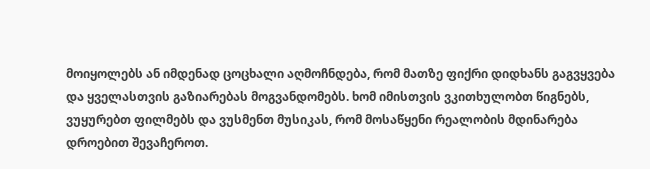მოიყოლებს ან იმდენად ცოცხალი აღმოჩნდება, რომ მათზე ფიქრი დიდხანს გაგვყვება და ყველასთვის გაზიარებას მოგვანდომებს. ხომ იმისთვის ვკითხულობთ წიგნებს, ვუყურებთ ფილმებს და ვუსმენთ მუსიკას, რომ მოსაწყენი რეალობის მდინარება დროებით შევაჩეროთ.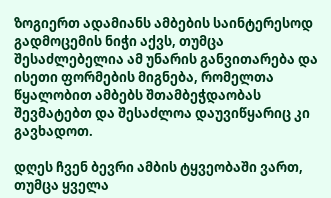ზოგიერთ ადამიანს ამბების საინტერესოდ გადმოცემის ნიჭი აქვს, თუმცა შესაძლებელია ამ უნარის განვითარება და ისეთი ფორმების მიგნება, რომელთა წყალობით ამბებს შთამბეჭდაობას შევმატებთ და შესაძლოა დაუვიწყარიც კი გავხადოთ.

დღეს ჩვენ ბევრი ამბის ტყვეობაში ვართ, თუმცა ყველა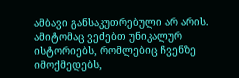ამბავი განსაკუთრებული არ არის. ამიტომაც ვეძებთ უნიკალურ ისტორიებს, რომლებიც ჩვენზე იმოქმედებს,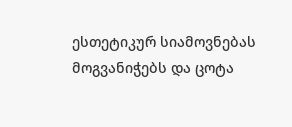ესთეტიკურ სიამოვნებას მოგვანიჭებს და ცოტა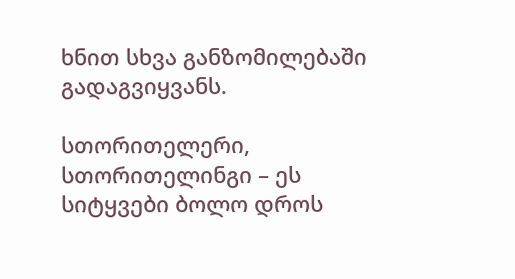ხნით სხვა განზომილებაში გადაგვიყვანს.

სთორითელერი, სთორითელინგი – ეს სიტყვები ბოლო დროს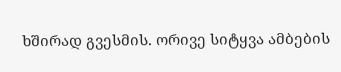ხშირად გვესმის. ორივე სიტყვა ამბების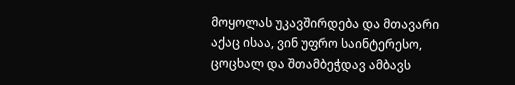მოყოლას უკავშირდება და მთავარი აქაც ისაა, ვინ უფრო საინტერესო, ცოცხალ და შთამბეჭდავ ამბავს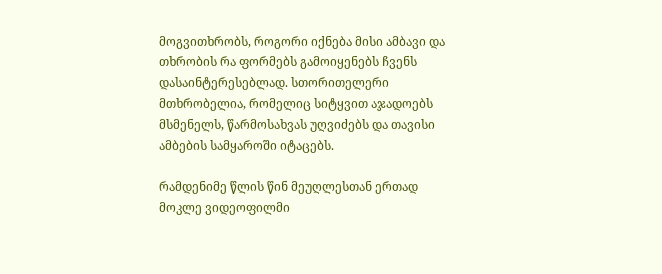მოგვითხრობს, როგორი იქნება მისი ამბავი და თხრობის რა ფორმებს გამოიყენებს ჩვენს დასაინტერესებლად. სთორითელერი მთხრობელია, რომელიც სიტყვით აჯადოებს მსმენელს, წარმოსახვას უღვიძებს და თავისი ამბების სამყაროში იტაცებს.

რამდენიმე წლის წინ მეუღლესთან ერთად მოკლე ვიდეოფილმი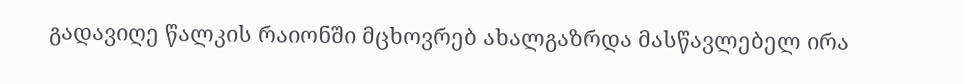გადავიღე წალკის რაიონში მცხოვრებ ახალგაზრდა მასწავლებელ ირა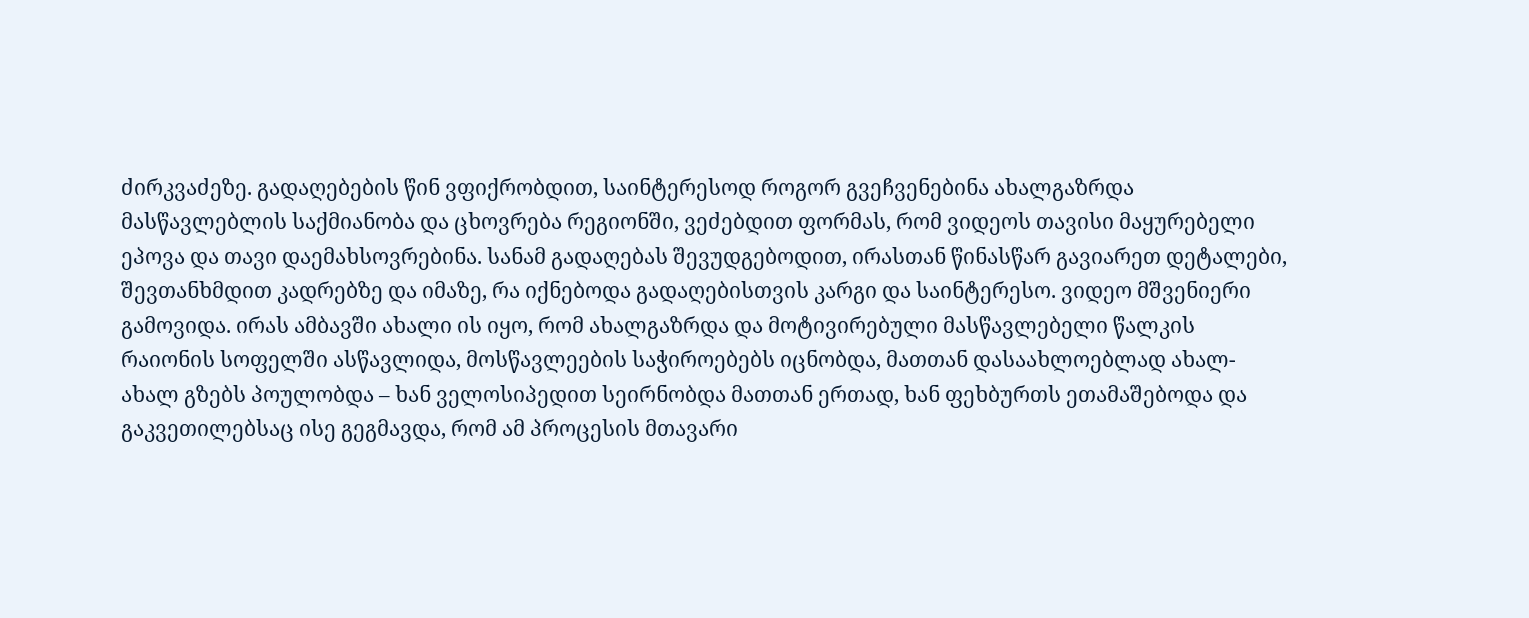ძირკვაძეზე. გადაღებების წინ ვფიქრობდით, საინტერესოდ როგორ გვეჩვენებინა ახალგაზრდა მასწავლებლის საქმიანობა და ცხოვრება რეგიონში, ვეძებდით ფორმას, რომ ვიდეოს თავისი მაყურებელი ეპოვა და თავი დაემახსოვრებინა. სანამ გადაღებას შევუდგებოდით, ირასთან წინასწარ გავიარეთ დეტალები, შევთანხმდით კადრებზე და იმაზე, რა იქნებოდა გადაღებისთვის კარგი და საინტერესო. ვიდეო მშვენიერი გამოვიდა. ირას ამბავში ახალი ის იყო, რომ ახალგაზრდა და მოტივირებული მასწავლებელი წალკის რაიონის სოფელში ასწავლიდა, მოსწავლეების საჭიროებებს იცნობდა, მათთან დასაახლოებლად ახალ-ახალ გზებს პოულობდა – ხან ველოსიპედით სეირნობდა მათთან ერთად, ხან ფეხბურთს ეთამაშებოდა და გაკვეთილებსაც ისე გეგმავდა, რომ ამ პროცესის მთავარი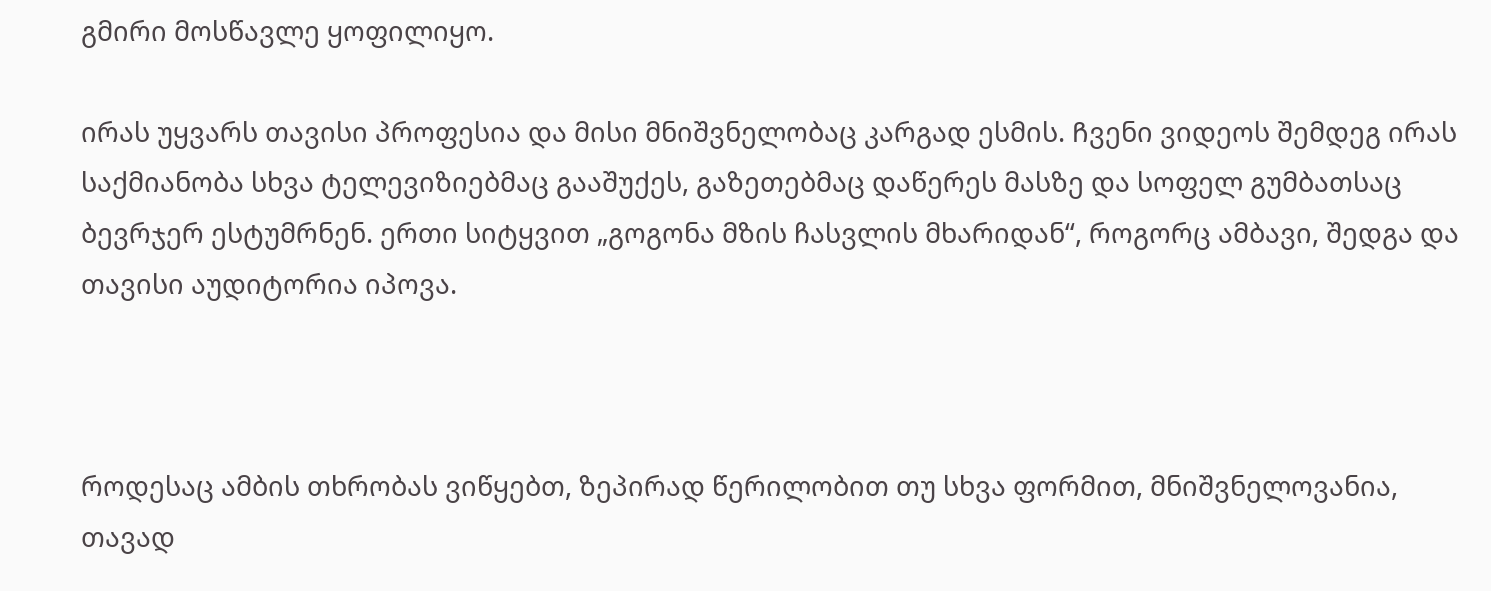გმირი მოსწავლე ყოფილიყო.

ირას უყვარს თავისი პროფესია და მისი მნიშვნელობაც კარგად ესმის. Ჩვენი ვიდეოს შემდეგ ირას საქმიანობა სხვა ტელევიზიებმაც გააშუქეს, გაზეთებმაც დაწერეს მასზე და სოფელ გუმბათსაც ბევრჯერ ესტუმრნენ. ერთი სიტყვით „გოგონა მზის ჩასვლის მხარიდან“, როგორც ამბავი, შედგა და თავისი აუდიტორია იპოვა.



როდესაც ამბის თხრობას ვიწყებთ, ზეპირად წერილობით თუ სხვა ფორმით, მნიშვნელოვანია, თავად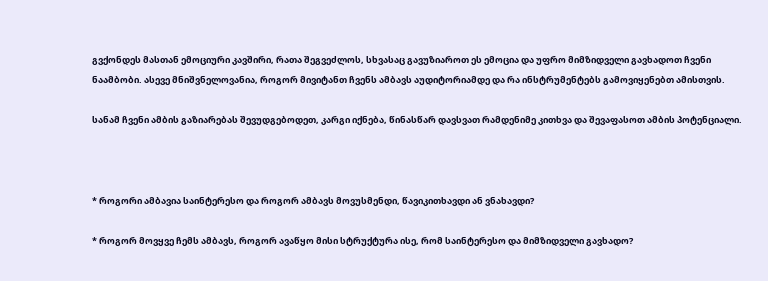გვქონდეს მასთან ემოციური კავშირი, რათა შეგვეძლოს, სხვასაც გავუზიაროთ ეს ემოცია და უფრო მიმზიდველი გავხადოთ ჩვენი ნაამბობი. ასევე მნიშვნელოვანია, როგორ მივიტანთ ჩვენს ამბავს აუდიტორიამდე და რა ინსტრუმენტებს გამოვიყენებთ ამისთვის.

სანამ ჩვენი ამბის გაზიარებას შევუდგებოდეთ, კარგი იქნება, წინასწარ დავსვათ რამდენიმე კითხვა და შევაფასოთ ამბის პოტენციალი.



* როგორი ამბავია საინტერესო და როგორ ამბავს მოვუსმენდი, წავიკითხავდი ან ვნახავდი?

* როგორ მოვყვე ჩემს ამბავს, როგორ ავაწყო მისი სტრუქტურა ისე, რომ საინტერესო და მიმზიდველი გავხადო?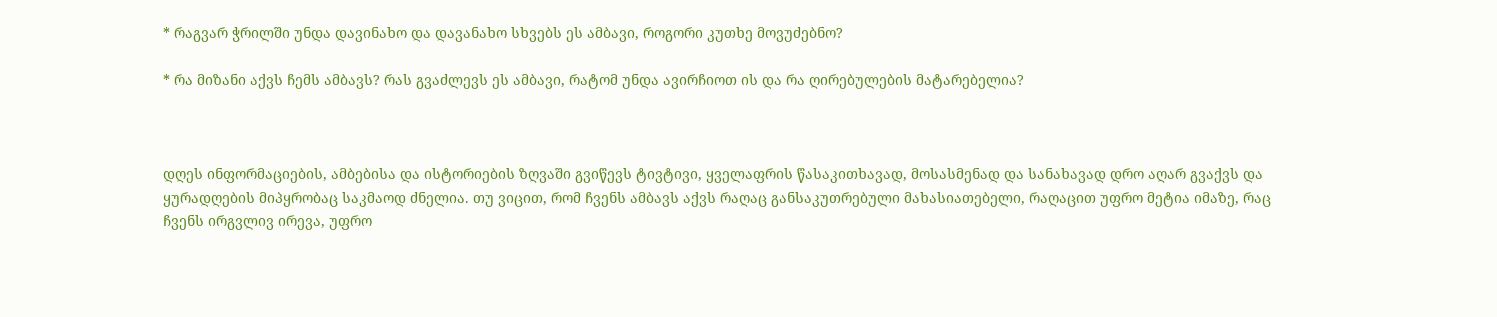* რაგვარ ჭრილში უნდა დავინახო და დავანახო სხვებს ეს ამბავი, როგორი კუთხე მოვუძებნო?

* რა მიზანი აქვს ჩემს ამბავს? რას გვაძლევს ეს ამბავი, რატომ უნდა ავირჩიოთ ის და რა ღირებულების მატარებელია?



დღეს ინფორმაციების, ამბებისა და ისტორიების ზღვაში გვიწევს ტივტივი, ყველაფრის წასაკითხავად, მოსასმენად და სანახავად დრო აღარ გვაქვს და ყურადღების მიპყრობაც საკმაოდ ძნელია. თუ ვიცით, რომ ჩვენს ამბავს აქვს რაღაც განსაკუთრებული მახასიათებელი, რაღაცით უფრო მეტია იმაზე, რაც ჩვენს ირგვლივ ირევა, უფრო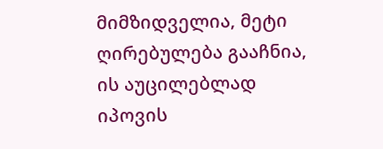მიმზიდველია, მეტი ღირებულება გააჩნია, ის აუცილებლად იპოვის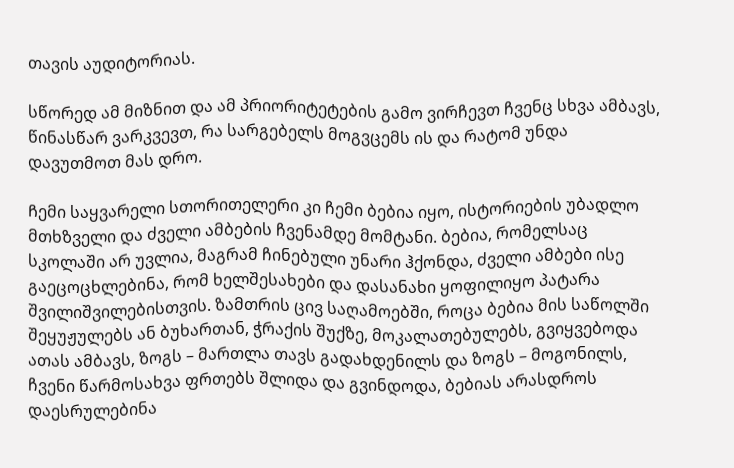თავის აუდიტორიას.

სწორედ ამ მიზნით და ამ პრიორიტეტების გამო ვირჩევთ ჩვენც სხვა ამბავს, წინასწარ ვარკვევთ, რა სარგებელს მოგვცემს ის და რატომ უნდა დავუთმოთ მას დრო.

Ჩემი საყვარელი სთორითელერი კი ჩემი ბებია იყო, ისტორიების უბადლო მთხზველი და ძველი ამბების ჩვენამდე მომტანი. ბებია, რომელსაც სკოლაში არ უვლია, მაგრამ ჩინებული უნარი ჰქონდა, ძველი ამბები ისე გაეცოცხლებინა, რომ ხელშესახები და დასანახი ყოფილიყო პატარა შვილიშვილებისთვის. ზამთრის ცივ საღამოებში, როცა ბებია მის საწოლში შეყუჟულებს ან ბუხართან, ჭრაქის შუქზე, მოკალათებულებს, გვიყვებოდა ათას ამბავს, ზოგს – მართლა თავს გადახდენილს და ზოგს – მოგონილს, ჩვენი წარმოსახვა ფრთებს შლიდა და გვინდოდა, ბებიას არასდროს დაესრულებინა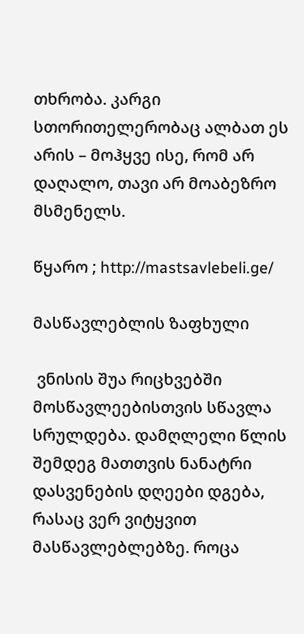თხრობა. კარგი სთორითელერობაც ალბათ ეს არის – მოჰყვე ისე, რომ არ დაღალო, თავი არ მოაბეზრო მსმენელს.

წყარო ; http://mastsavlebeli.ge/

მასწავლებლის ზაფხული

 ვნისის შუა რიცხვებში მოსწავლეებისთვის სწავლა სრულდება. დამღლელი წლის შემდეგ მათთვის ნანატრი დასვენების დღეები დგება, რასაც ვერ ვიტყვით მასწავლებლებზე. როცა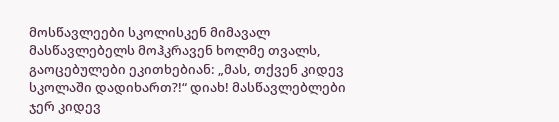მოსწავლეები სკოლისკენ მიმავალ მასწავლებელს მოჰკრავენ ხოლმე თვალს, გაოცებულები ეკითხებიან: „მას, თქვენ კიდევ სკოლაში დადიხართ?!“ დიახ! მასწავლებლები ჯერ კიდევ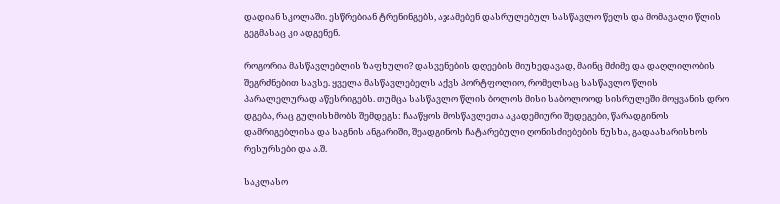დადიან სკოლაში. ესწრებიან ტრენინგებს, აჯამებენ დასრულებულ სასწავლო წელს და მომავალი წლის გეგმასაც კი ადგენენ.

როგორია მასწავლებლის ზაფხული? დასვენების დღეების მიუხედავად, მაინც მძიმე და დაღლილობის შეგრძნებით სავსე. ყველა მასწავლებელს აქვს პორტფოლიო, რომელსაც სასწავლო წლის პარალელურად აწესრიგებს. თუმცა სასწავლო წლის ბოლოს მისი საბოლოოდ სისრულეში მოყვანის დრო დგება, რაც გულისხმობს შემდეგს: ჩააწყოს მოსწავლეთა აკადემიური შედეგები, წარადგინოს დამრიგებლისა და საგნის ანგარიში, შეადგინოს ჩატარებული ღონისძიებების ნუსხა, გადაახარისხოს რესურსები და ა.შ.

საკლასო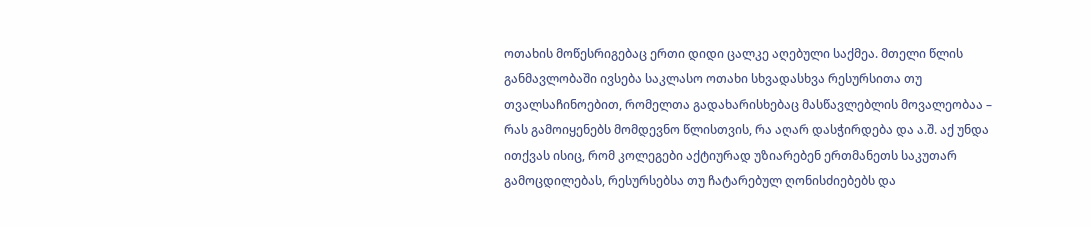ოთახის მოწესრიგებაც ერთი დიდი ცალკე აღებული საქმეა. მთელი წლის განმავლობაში ივსება საკლასო ოთახი სხვადასხვა რესურსითა თუ თვალსაჩინოებით, რომელთა გადახარისხებაც მასწავლებლის მოვალეობაა – რას გამოიყენებს მომდევნო წლისთვის, რა აღარ დასჭირდება და ა.შ. აქ უნდა ითქვას ისიც, რომ კოლეგები აქტიურად უზიარებენ ერთმანეთს საკუთარ გამოცდილებას, რესურსებსა თუ ჩატარებულ ღონისძიებებს და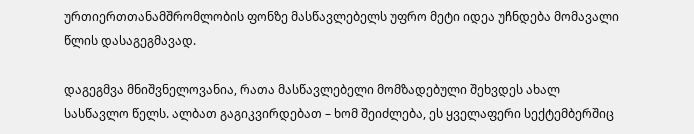ურთიერთთანამშრომლობის ფონზე მასწავლებელს უფრო მეტი იდეა უჩნდება მომავალი წლის დასაგეგმავად.

დაგეგმვა მნიშვნელოვანია, რათა მასწავლებელი მომზადებული შეხვდეს ახალ სასწავლო წელს. ალბათ გაგიკვირდებათ – ხომ შეიძლება, ეს ყველაფერი სექტემბერშიც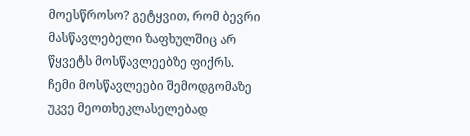მოესწროსო? გეტყვით, რომ ბევრი მასწავლებელი ზაფხულშიც არ წყვეტს მოსწავლეებზე ფიქრს. ჩემი მოსწავლეები შემოდგომაზე უკვე მეოთხეკლასელებად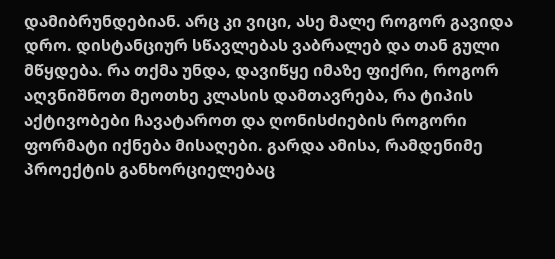დამიბრუნდებიან. არც კი ვიცი, ასე მალე როგორ გავიდა დრო. დისტანციურ სწავლებას ვაბრალებ და თან გული მწყდება. რა თქმა უნდა, დავიწყე იმაზე ფიქრი, როგორ აღვნიშნოთ მეოთხე კლასის დამთავრება, რა ტიპის აქტივობები ჩავატაროთ და ღონისძიების როგორი ფორმატი იქნება მისაღები. გარდა ამისა, რამდენიმე პროექტის განხორციელებაც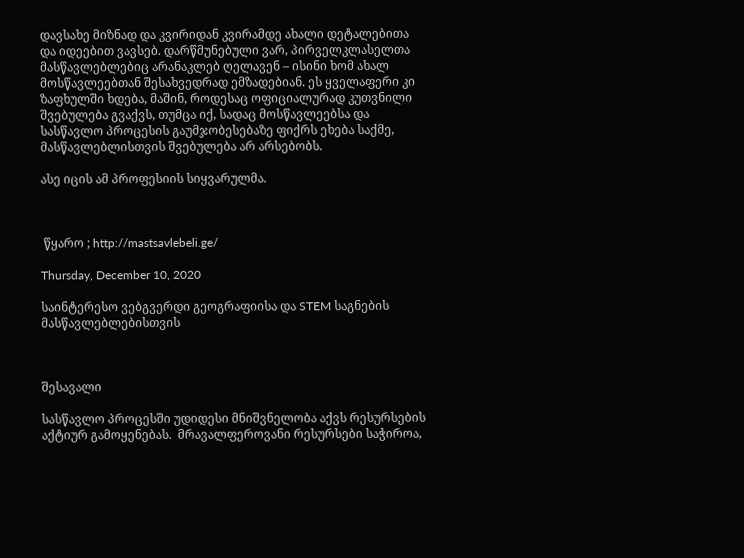დავსახე მიზნად და კვირიდან კვირამდე ახალი დეტალებითა და იდეებით ვავსებ. დარწმუნებული ვარ, პირველკლასელთა მასწავლებლებიც არანაკლებ ღელავენ – ისინი ხომ ახალ მოსწავლეებთან შესახვედრად ემზადებიან. ეს ყველაფერი კი ზაფხულში ხდება, მაშინ, როდესაც ოფიციალურად კუთვნილი შვებულება გვაქვს, თუმცა იქ, სადაც მოსწავლეებსა და სასწავლო პროცესის გაუმჯობესებაზე ფიქრს ეხება საქმე, მასწავლებლისთვის შვებულება არ არსებობს.

ასე იცის ამ პროფესიის სიყვარულმა.



 წყარო ; http://mastsavlebeli.ge/

Thursday, December 10, 2020

საინტერესო ვებგვერდი გეოგრაფიისა და STEM საგნების მასწავლებლებისთვის



შესავალი

სასწავლო პროცესში უდიდესი მნიშვნელობა აქვს რესურსების აქტიურ გამოყენებას.  მრავალფეროვანი რესურსები საჭიროა,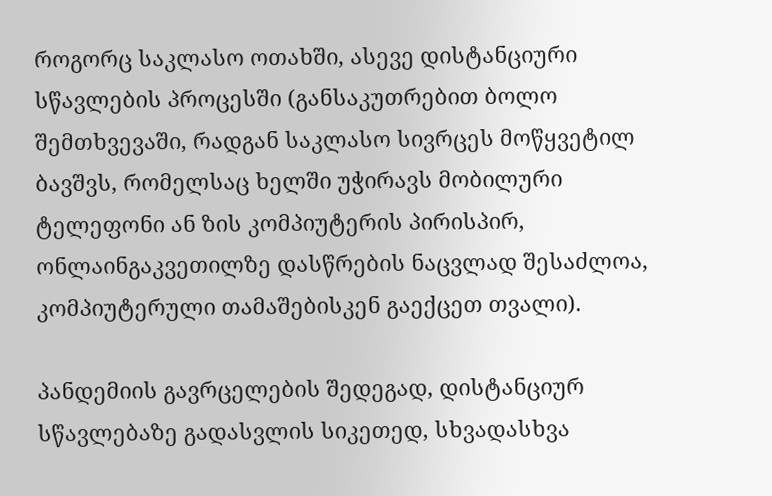როგორც საკლასო ოთახში, ასევე დისტანციური სწავლების პროცესში (განსაკუთრებით ბოლო შემთხვევაში, რადგან საკლასო სივრცეს მოწყვეტილ ბავშვს, რომელსაც ხელში უჭირავს მობილური ტელეფონი ან ზის კომპიუტერის პირისპირ, ონლაინგაკვეთილზე დასწრების ნაცვლად შესაძლოა, კომპიუტერული თამაშებისკენ გაექცეთ თვალი).

პანდემიის გავრცელების შედეგად, დისტანციურ სწავლებაზე გადასვლის სიკეთედ, სხვადასხვა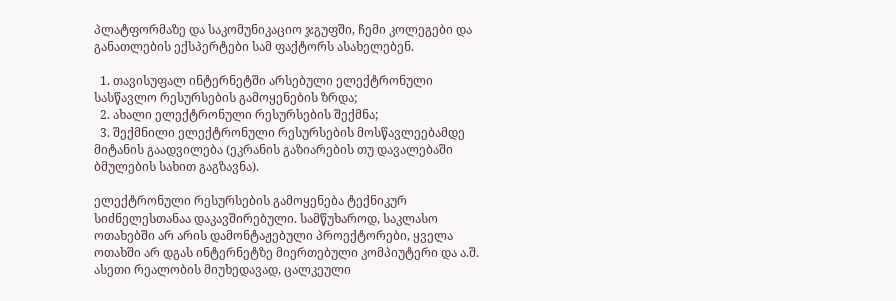პლატფორმაზე და საკომუნიკაციო ჯგუფში, ჩემი კოლეგები და განათლების ექსპერტები სამ ფაქტორს ასახელებენ.

  1. თავისუფალ ინტერნეტში არსებული ელექტრონული სასწავლო რესურსების გამოყენების ზრდა;
  2. ახალი ელექტრონული რესურსების შექმნა;
  3. შექმნილი ელექტრონული რესურსების მოსწავლეებამდე მიტანის გაადვილება (ეკრანის გაზიარების თუ დავალებაში ბმულების სახით გაგზავნა).

ელექტრონული რესურსების გამოყენება ტექნიკურ სიძნელესთანაა დაკავშირებული. სამწუხაროდ, საკლასო ოთახებში არ არის დამონტაჟებული პროექტორები, ყველა ოთახში არ დგას ინტერნეტზე მიერთებული კომპიუტერი და ა.შ. ასეთი რეალობის მიუხედავად, ცალკეული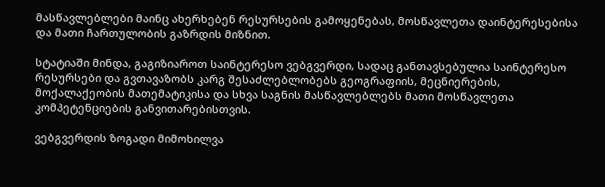მასწავლებლები მაინც ახერხებენ რესურსების გამოყენებას, მოსწავლეთა დაინტერესებისა და მათი ჩართულობის გაზრდის მიზნით.

სტატიაში მინდა, გაგიზიაროთ საინტერესო ვებგვერდი, სადაც განთავსებულია საინტერესო რესურსები და გვთავაზობს კარგ შესაძლებლობებს გეოგრაფიის, მეცნიერების, მოქალაქეობის მათემატიკისა და სხვა საგნის მასწავლებლებს მათი მოსწავლეთა კომპეტენციების განვითარებისთვის.

ვებგვერდის ზოგადი მიმოხილვა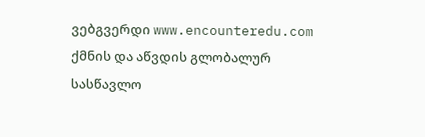ვებგვერდი www.encounteredu.com ქმნის და აწვდის გლობალურ სასწავლო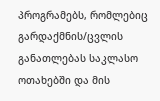პროგრამებს, რომლებიც გარდაქმნის/ცვლის განათლებას საკლასო ოთახებში და მის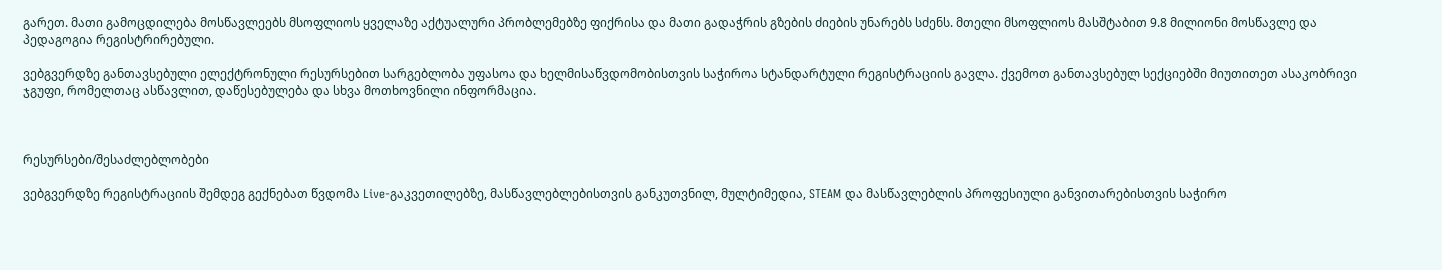გარეთ. მათი გამოცდილება მოსწავლეებს მსოფლიოს ყველაზე აქტუალური პრობლემებზე ფიქრისა და მათი გადაჭრის გზების ძიების უნარებს სძენს. მთელი მსოფლიოს მასშტაბით 9.8 მილიონი მოსწავლე და პედაგოგია რეგისტრირებული.

ვებგვერდზე განთავსებული ელექტრონული რესურსებით სარგებლობა უფასოა და ხელმისაწვდომობისთვის საჭიროა სტანდარტული რეგისტრაციის გავლა. ქვემოთ განთავსებულ სექციებში მიუთითეთ ასაკობრივი ჯგუფი, რომელთაც ასწავლით, დაწესებულება და სხვა მოთხოვნილი ინფორმაცია.



რესურსები/შესაძლებლობები

ვებგვერდზე რეგისტრაციის შემდეგ გექნებათ წვდომა Live-გაკვეთილებზე, მასწავლებლებისთვის განკუთვნილ, მულტიმედია, STEAM და მასწავლებლის პროფესიული განვითარებისთვის საჭირო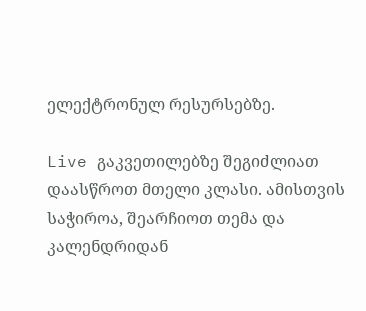ელექტრონულ რესურსებზე.

Live გაკვეთილებზე შეგიძლიათ დაასწროთ მთელი კლასი. ამისთვის საჭიროა, შეარჩიოთ თემა და კალენდრიდან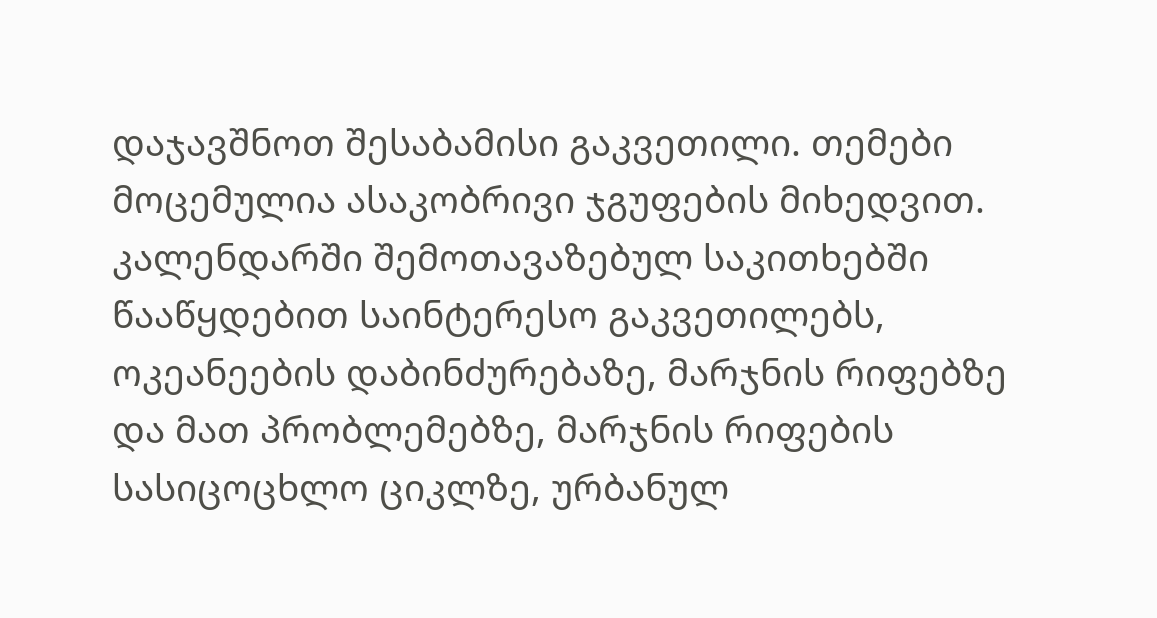დაჯავშნოთ შესაბამისი გაკვეთილი. თემები მოცემულია ასაკობრივი ჯგუფების მიხედვით. კალენდარში შემოთავაზებულ საკითხებში წააწყდებით საინტერესო გაკვეთილებს, ოკეანეების დაბინძურებაზე, მარჯნის რიფებზე და მათ პრობლემებზე, მარჯნის რიფების სასიცოცხლო ციკლზე, ურბანულ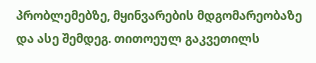პრობლემებზე, მყინვარების მდგომარეობაზე და ასე შემდეგ. თითოეულ გაკვეთილს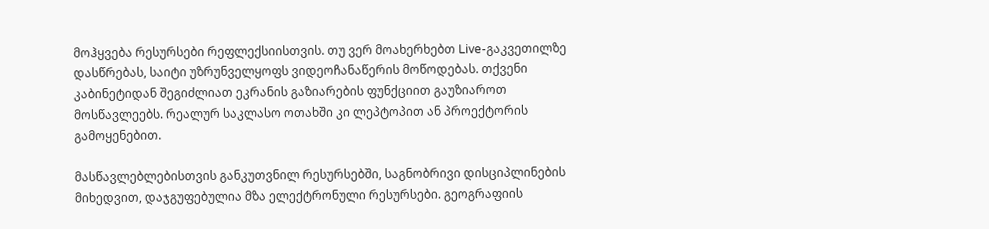მოჰყვება რესურსები რეფლექსიისთვის. თუ ვერ მოახერხებთ Live-გაკვეთილზე დასწრებას, საიტი უზრუნველყოფს ვიდეოჩანაწერის მოწოდებას. თქვენი კაბინეტიდან შეგიძლიათ ეკრანის გაზიარების ფუნქციით გაუზიაროთ მოსწავლეებს. რეალურ საკლასო ოთახში კი ლეპტოპით ან პროექტორის გამოყენებით.

მასწავლებლებისთვის განკუთვნილ რესურსებში, საგნობრივი დისციპლინების მიხედვით, დაჯგუფებულია მზა ელექტრონული რესურსები. გეოგრაფიის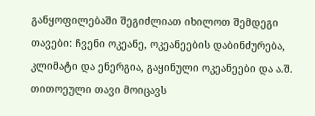განყოფილებაში შეგიძლიათ იხილოთ შემდეგი თავები: ჩვენი ოკეანე, ოკეანეების დაბინძურება, კლიმატი და ენერგია, გაყინული ოკეანეები და ა.შ. თითოეული თავი მოიცავს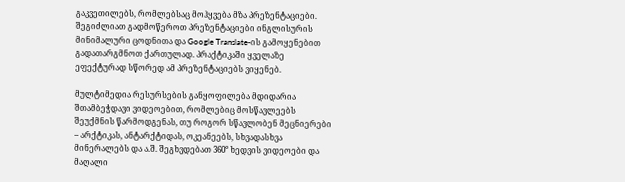გაკვეთილებს, რომლებსაც მოჰყვება მზა პრეზენტაციები. შეგიძლიათ გადმოწეროთ პრეზენტაციები ინგლისურის მინიმალური ცოდნითა და Google Translate-ის გამოყენებით გადათარგმნოთ ქართულად. პრაქტიკაში ყველაზე ეფექტურად სწორედ ამ პრეზენტაციებს ვიყენებ.

მულტიმედია რესურსების განყოფილება მდიდარია შთამბეჭდავი ვიდეოებით, რომლებიც მოსწავლეებს შეუქმნის წარმოდგენას, თუ როგორ სწავლობენ მეცნიერები – არქტიკას, ანტარქტიდას, ოკეანეებს, სხვადასხვა მინერალებს და ა.შ. შეგხვდებათ 360° ხედვის ვიდეოები და მაღალი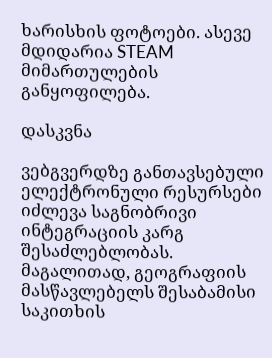ხარისხის ფოტოები. ასევე მდიდარია STEAM მიმართულების განყოფილება.

დასკვნა

ვებგვერდზე განთავსებული ელექტრონული რესურსები იძლევა საგნობრივი ინტეგრაციის კარგ შესაძლებლობას. მაგალითად, გეოგრაფიის მასწავლებელს შესაბამისი საკითხის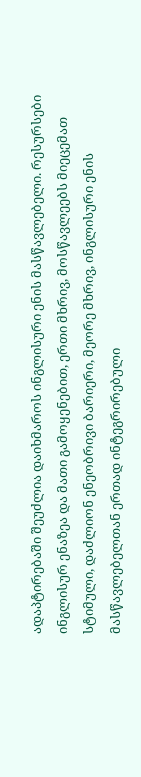ადაპტირებაში შეუძლია დაიხმაროს ინგლისური ენის მასწავლებელი. რესურსები ინგლისურ ენაზეა და მათი გამოყენებით, ერთი მხრივ, მოსწავლეებს მიეცემათ სტიმული, დაძლიონ ენეობრივი ბარიერი, მეორე მხრივ, ინგლისური ენის მასწავლებელთან ერთად ინტეგრირებული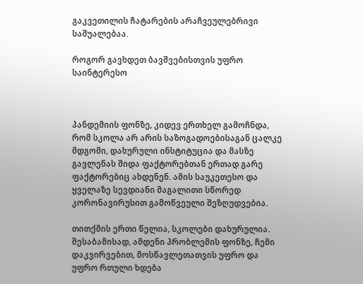გაკვეთილის ჩატარების არაჩვეულებრივი საშუალებაა.

როგორ გავხდეთ ბავშვებისთვის უფრო საინტერესო



პანდემიის ფონზე, კიდევ ერთხელ გამოჩნდა, რომ სკოლა არ არის საზოგადოებისაგან ცალკე მდგომი, დახურული ინსტიტუცია და მასზე გავლენას შიდა ფაქტორებთან ერთად გარე ფაქტორებიც ახდენენ. ამის საუკეთესო და ყველაზე სევდიანი მაგალითი სწორედ კორონავირუსით გამოწვეული შეზღუდვებია.

თითქმის ერთი წელია, სკოლები დახურულია. შესაბამისად, ამდენი პრობლემის ფონზე, ჩემი დაკვირვებით, მოსწავლეთათვის უფრო და უფრო რთული ხდება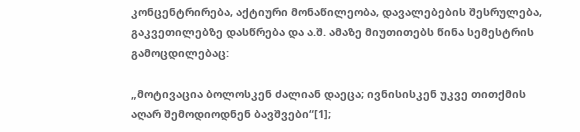კონცენტრირება, აქტიური მონაწილეობა, დავალებების შესრულება, გაკვეთილებზე დასწრება და ა.შ. ამაზე მიუთითებს წინა სემესტრის გამოცდილებაც:

„მოტივაცია ბოლოსკენ ძალიან დაეცა; ივნისისკენ უკვე თითქმის აღარ შემოდიოდნენ ბავშვები“[1];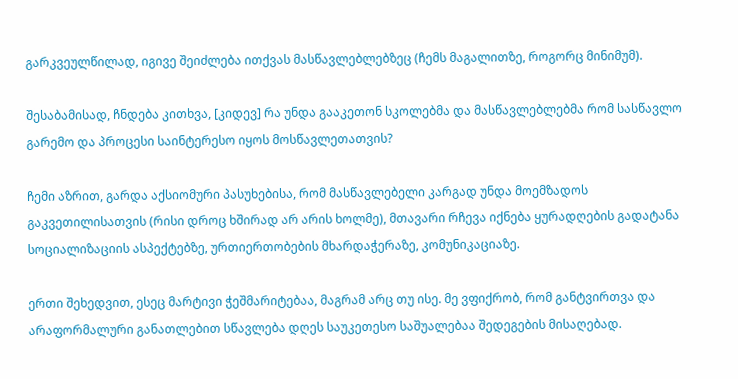გარკვეულწილად, იგივე შეიძლება ითქვას მასწავლებლებზეც (ჩემს მაგალითზე, როგორც მინიმუმ).

შესაბამისად, ჩნდება კითხვა, [კიდევ] რა უნდა გააკეთონ სკოლებმა და მასწავლებლებმა რომ სასწავლო გარემო და პროცესი საინტერესო იყოს მოსწავლეთათვის?

ჩემი აზრით, გარდა აქსიომური პასუხებისა, რომ მასწავლებელი კარგად უნდა მოემზადოს გაკვეთილისათვის (რისი დროც ხშირად არ არის ხოლმე), მთავარი რჩევა იქნება ყურადღების გადატანა სოციალიზაციის ასპექტებზე, ურთიერთობების მხარდაჭერაზე, კომუნიკაციაზე.

ერთი შეხედვით, ესეც მარტივი ჭეშმარიტებაა, მაგრამ არც თუ ისე. მე ვფიქრობ, რომ განტვირთვა და არაფორმალური განათლებით სწავლება დღეს საუკეთესო საშუალებაა შედეგების მისაღებად.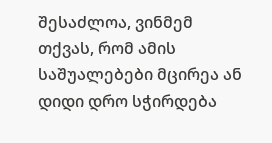შესაძლოა, ვინმემ თქვას, რომ ამის საშუალებები მცირეა ან დიდი დრო სჭირდება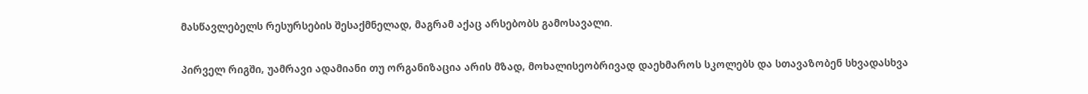მასწავლებელს რესურსების შესაქმნელად, მაგრამ აქაც არსებობს გამოსავალი.

პირველ რიგში, უამრავი ადამიანი თუ ორგანიზაცია არის მზად, მოხალისეობრივად დაეხმაროს სკოლებს და სთავაზობენ სხვადასხვა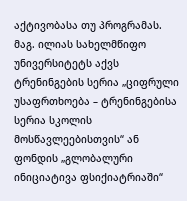აქტივობასა თუ პროგრამას. მაგ. ილიას სახელმწიფო უნივერსიტეტს აქვს ტრენინგების სერია „ციფრული უსაფრთხოება – ტრენინგებისა სერია სკოლის მოსწავლეებისთვის“ ან ფონდის „გლობალური ინიციატივა ფსიქიატრიაში“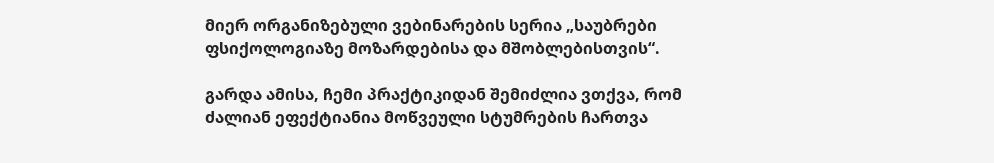მიერ ორგანიზებული ვებინარების სერია „საუბრები ფსიქოლოგიაზე მოზარდებისა და მშობლებისთვის“.

გარდა ამისა, ჩემი პრაქტიკიდან შემიძლია ვთქვა, რომ ძალიან ეფექტიანია მოწვეული სტუმრების ჩართვა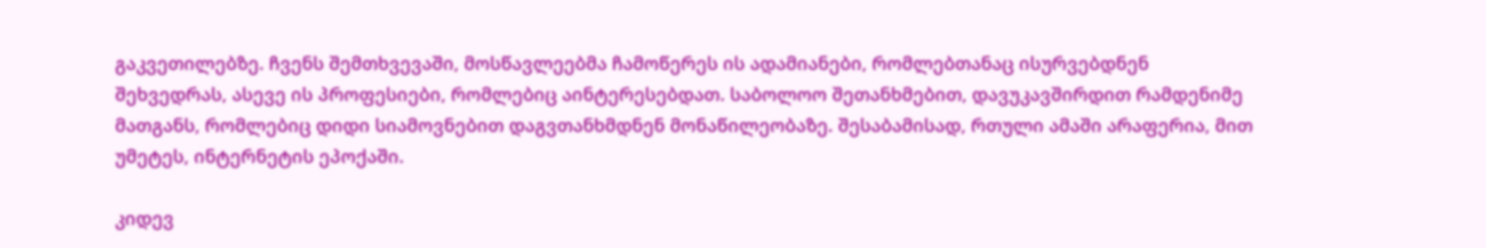გაკვეთილებზე. ჩვენს შემთხვევაში, მოსწავლეებმა ჩამოწერეს ის ადამიანები, რომლებთანაც ისურვებდნენ შეხვედრას, ასევე ის პროფესიები, რომლებიც აინტერესებდათ. საბოლოო შეთანხმებით, დავუკავშირდით რამდენიმე მათგანს, რომლებიც დიდი სიამოვნებით დაგვთანხმდნენ მონაწილეობაზე. შესაბამისად, რთული ამაში არაფერია, მით უმეტეს, ინტერნეტის ეპოქაში.

კიდევ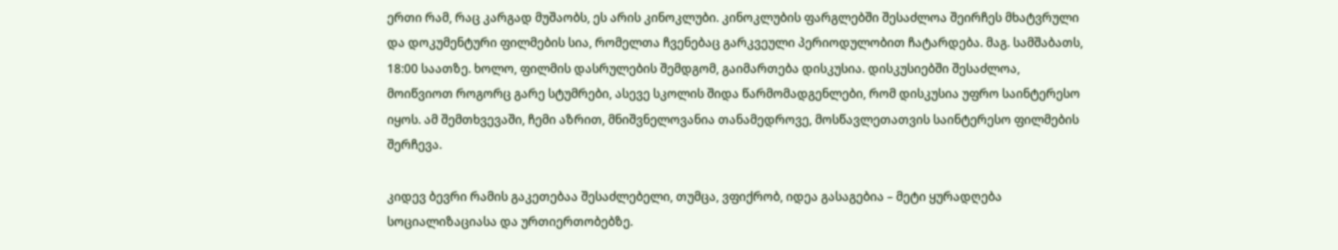ერთი რამ, რაც კარგად მუშაობს, ეს არის კინოკლუბი. კინოკლუბის ფარგლებში შესაძლოა შეირჩეს მხატვრული და დოკუმენტური ფილმების სია, რომელთა ჩვენებაც გარკვეული პერიოდულობით ჩატარდება. მაგ. სამშაბათს, 18:00 საათზე. ხოლო, ფილმის დასრულების შემდგომ, გაიმართება დისკუსია. დისკუსიებში შესაძლოა, მოიწვიოთ როგორც გარე სტუმრები, ასევე სკოლის შიდა წარმომადგენლები, რომ დისკუსია უფრო საინტერესო იყოს. ამ შემთხვევაში, ჩემი აზრით, მნიშვნელოვანია თანამედროვე, მოსწავლეთათვის საინტერესო ფილმების შერჩევა.

კიდევ ბევრი რამის გაკეთებაა შესაძლებელი, თუმცა, ვფიქრობ, იდეა გასაგებია – მეტი ყურადღება სოციალიზაციასა და ურთიერთობებზე.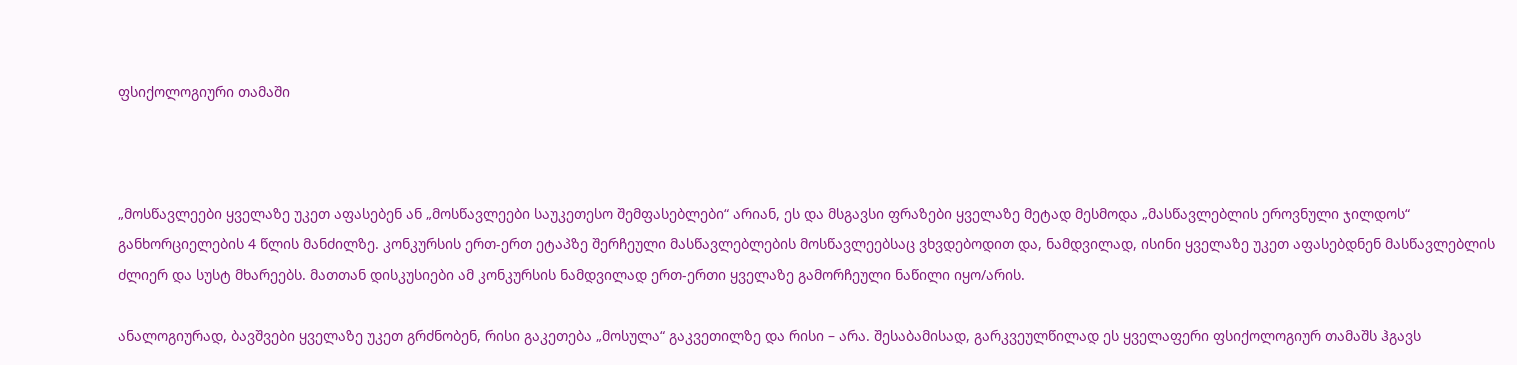ფსიქოლოგიური თამაში



„მოსწავლეები ყველაზე უკეთ აფასებენ ან „მოსწავლეები საუკეთესო შემფასებლები“ არიან, ეს და მსგავსი ფრაზები ყველაზე მეტად მესმოდა „მასწავლებლის ეროვნული ჯილდოს“ განხორციელების 4 წლის მანძილზე. კონკურსის ერთ-ერთ ეტაპზე შერჩეული მასწავლებლების მოსწავლეებსაც ვხვდებოდით და, ნამდვილად, ისინი ყველაზე უკეთ აფასებდნენ მასწავლებლის ძლიერ და სუსტ მხარეებს. მათთან დისკუსიები ამ კონკურსის ნამდვილად ერთ-ერთი ყველაზე გამორჩეული ნაწილი იყო/არის.

ანალოგიურად, ბავშვები ყველაზე უკეთ გრძნობენ, რისი გაკეთება „მოსულა“ გაკვეთილზე და რისი – არა. შესაბამისად, გარკვეულწილად ეს ყველაფერი ფსიქოლოგიურ თამაშს ჰგავს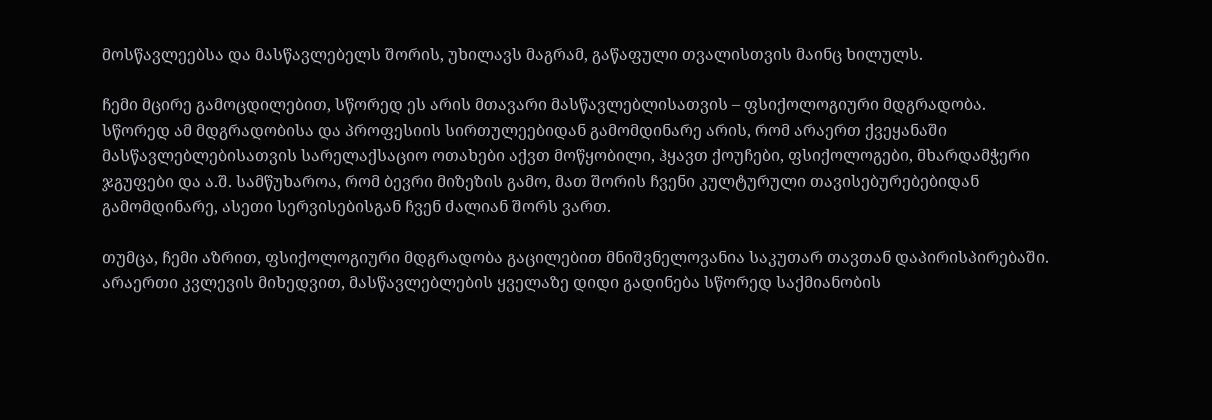მოსწავლეებსა და მასწავლებელს შორის, უხილავს მაგრამ, გაწაფული თვალისთვის მაინც ხილულს.

ჩემი მცირე გამოცდილებით, სწორედ ეს არის მთავარი მასწავლებლისათვის – ფსიქოლოგიური მდგრადობა. სწორედ ამ მდგრადობისა და პროფესიის სირთულეებიდან გამომდინარე არის, რომ არაერთ ქვეყანაში მასწავლებლებისათვის სარელაქსაციო ოთახები აქვთ მოწყობილი, ჰყავთ ქოუჩები, ფსიქოლოგები, მხარდამჭერი ჯგუფები და ა.შ. სამწუხაროა, რომ ბევრი მიზეზის გამო, მათ შორის ჩვენი კულტურული თავისებურებებიდან გამომდინარე, ასეთი სერვისებისგან ჩვენ ძალიან შორს ვართ.

თუმცა, ჩემი აზრით, ფსიქოლოგიური მდგრადობა გაცილებით მნიშვნელოვანია საკუთარ თავთან დაპირისპირებაში. არაერთი კვლევის მიხედვით, მასწავლებლების ყველაზე დიდი გადინება სწორედ საქმიანობის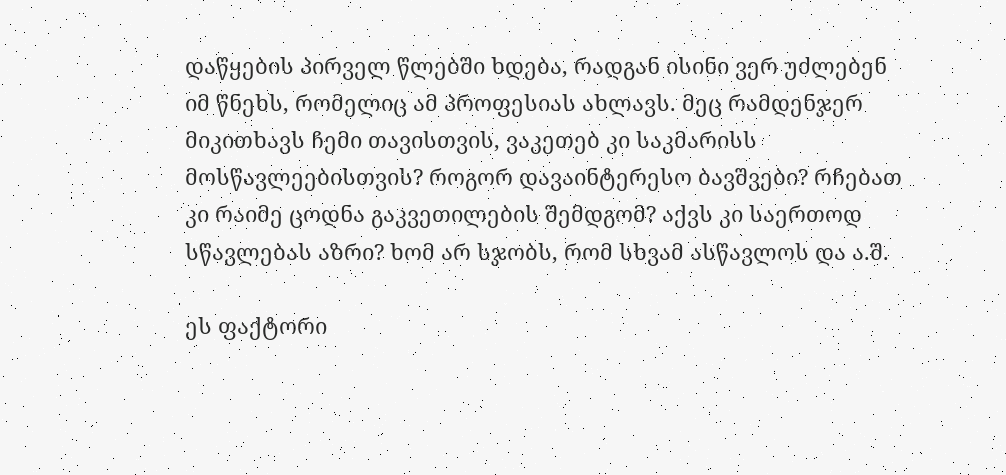დაწყების პირველ წლებში ხდება, რადგან ისინი ვერ უძლებენ იმ წნეხს, რომელიც ამ პროფესიას ახლავს. მეც რამდენჯერ მიკითხავს ჩემი თავისთვის, ვაკეთებ კი საკმარისს მოსწავლეებისთვის? როგორ დავაინტერესო ბავშვები? რჩებათ კი რაიმე ცოდნა გაკვეთილების შემდგომ? აქვს კი საერთოდ სწავლებას აზრი? ხომ არ სჯობს, რომ სხვამ ასწავლოს და ა.შ.

ეს ფაქტორი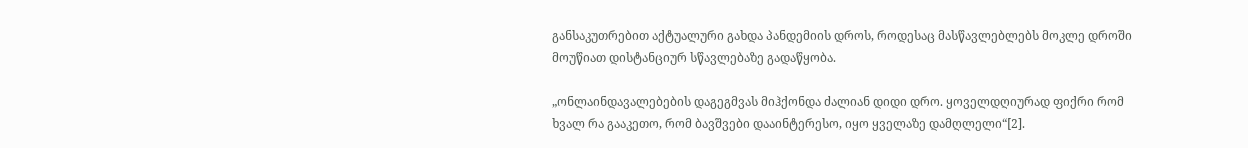განსაკუთრებით აქტუალური გახდა პანდემიის დროს, როდესაც მასწავლებლებს მოკლე დროში მოუწიათ დისტანციურ სწავლებაზე გადაწყობა.

„ონლაინდავალებების დაგეგმვას მიჰქონდა ძალიან დიდი დრო. ყოველდღიურად ფიქრი რომ ხვალ რა გააკეთო, რომ ბავშვები დააინტერესო, იყო ყველაზე დამღლელი“[2].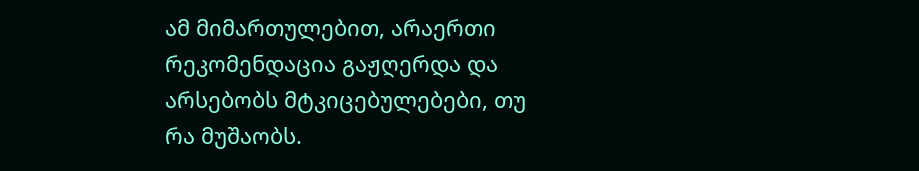ამ მიმართულებით, არაერთი რეკომენდაცია გაჟღერდა და არსებობს მტკიცებულებები, თუ რა მუშაობს.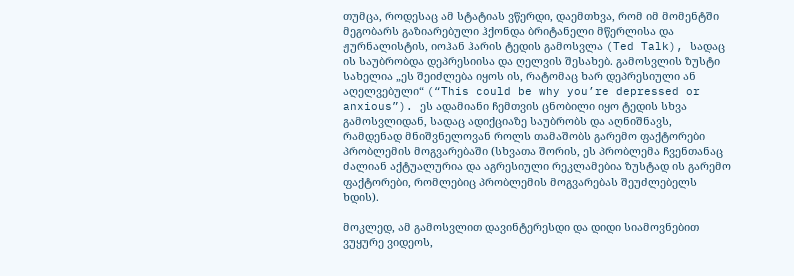თუმცა, როდესაც ამ სტატიას ვწერდი, დაემთხვა, რომ იმ მომენტში მეგობარს გაზიარებული ჰქონდა ბრიტანელი მწერლისა და ჟურნალისტის, იოჰან ჰარის ტედის გამოსვლა (Ted Talk), სადაც ის საუბრობდა დეპრესიისა და ღელვის შესახებ. გამოსვლის ზუსტი სახელია „ეს შეიძლება იყოს ის, რატომაც ხარ დეპრესიული ან აღელვებული“ (“This could be why you’re depressed or anxious”). ეს ადამიანი ჩემთვის ცნობილი იყო ტედის სხვა გამოსვლიდან, სადაც ადიქციაზე საუბრობს და აღნიშნავს, რამდენად მნიშვნელოვან როლს თამაშობს გარემო ფაქტორები პრობლემის მოგვარებაში (სხვათა შორის, ეს პრობლემა ჩვენთანაც ძალიან აქტუალურია და აგრესიული რეკლამებია ზუსტად ის გარემო ფაქტორები, რომლებიც პრობლემის მოგვარებას შეუძლებელს ხდის).

მოკლედ, ამ გამოსვლით დავინტერესდი და დიდი სიამოვნებით ვუყურე ვიდეოს,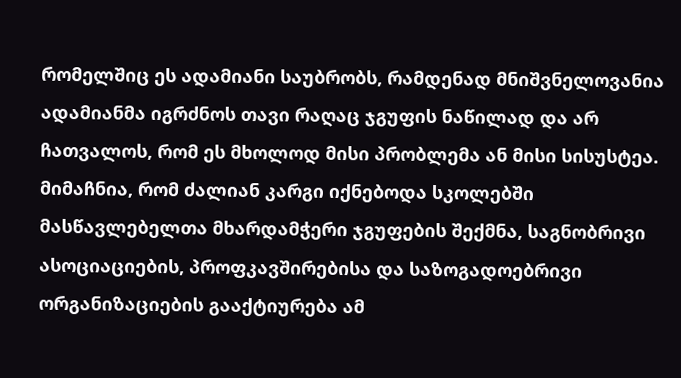რომელშიც ეს ადამიანი საუბრობს, რამდენად მნიშვნელოვანია ადამიანმა იგრძნოს თავი რაღაც ჯგუფის ნაწილად და არ ჩათვალოს, რომ ეს მხოლოდ მისი პრობლემა ან მისი სისუსტეა. მიმაჩნია, რომ ძალიან კარგი იქნებოდა სკოლებში მასწავლებელთა მხარდამჭერი ჯგუფების შექმნა, საგნობრივი ასოციაციების, პროფკავშირებისა და საზოგადოებრივი ორგანიზაციების გააქტიურება ამ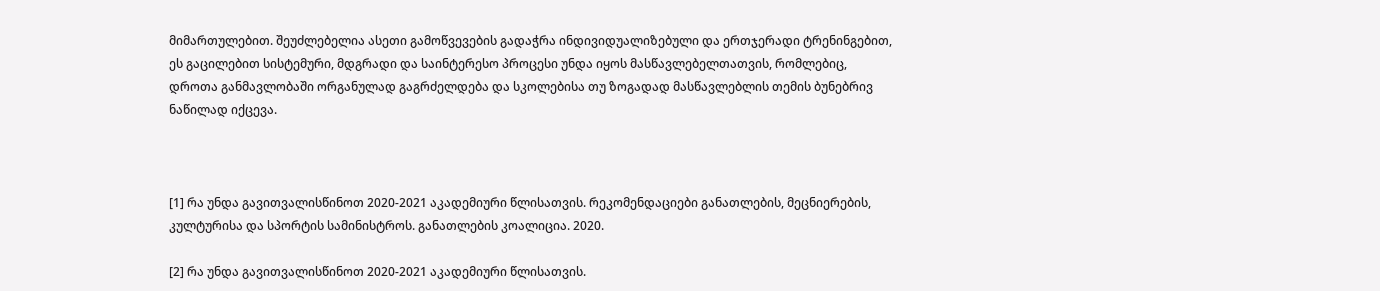მიმართულებით. შეუძლებელია ასეთი გამოწვევების გადაჭრა ინდივიდუალიზებული და ერთჯერადი ტრენინგებით, ეს გაცილებით სისტემური, მდგრადი და საინტერესო პროცესი უნდა იყოს მასწავლებელთათვის, რომლებიც, დროთა განმავლობაში ორგანულად გაგრძელდება და სკოლებისა თუ ზოგადად მასწავლებლის თემის ბუნებრივ ნაწილად იქცევა.



[1] რა უნდა გავითვალისწინოთ 2020-2021 აკადემიური წლისათვის. რეკომენდაციები განათლების, მეცნიერების, კულტურისა და სპორტის სამინისტროს. განათლების კოალიცია. 2020.

[2] რა უნდა გავითვალისწინოთ 2020-2021 აკადემიური წლისათვის.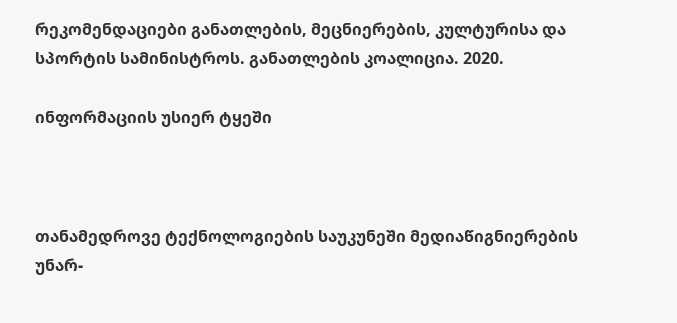რეკომენდაციები განათლების, მეცნიერების, კულტურისა და სპორტის სამინისტროს. განათლების კოალიცია. 2020.

ინფორმაციის უსიერ ტყეში



თანამედროვე ტექნოლოგიების საუკუნეში მედიაწიგნიერების უნარ-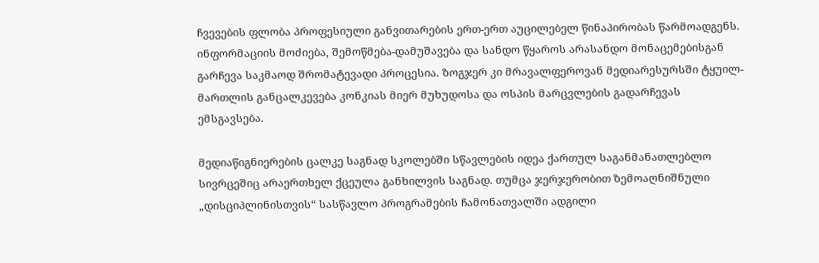ჩვევების ფლობა პროფესიული განვითარების ერთ-ერთ აუცილებელ წინაპირობას წარმოადგენს. ინფორმაციის მოძიება, შემოწმება-დამუშავება და სანდო წყაროს არასანდო მონაცემებისგან გარჩევა საკმაოდ შრომატევადი პროცესია. ზოგჯერ კი მრავალფეროვან მედიარესურსში ტყუილ-მართლის განცალკევება კონკიას მიერ მუხუდოსა და ოსპის მარცვლების გადარჩევას ემსგავსება.

მედიაწიგნიერების ცალკე საგნად სკოლებში სწავლების იდეა ქართულ საგანმანათლებლო სივრცეშიც არაერთხელ ქცეულა განხილვის საგნად. თუმცა ჯერჯერობით ზემოაღნიშნული „დისციპლინისთვის“ სასწავლო პროგრამების ჩამონათვალში ადგილი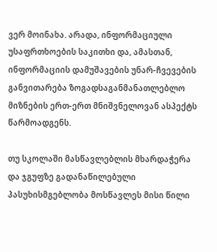ვერ მოინახა. არადა, ინფორმაციული უსაფრთხოების საკითხი და, ამასთან, ინფორმაციის დამუშავების უნარ-ჩვევების განვითარება ზოგადსაგანმანათლებლო მიზნების ერთ-ერთ მნიშვნელოვან ასპექტს წარმოადგენს.

თუ სკოლაში მასწავლებლის მხარდაჭერა და ჯგუფზე გადანაწილებული პასუხისმგებლობა მოსწავლეს მისი წილი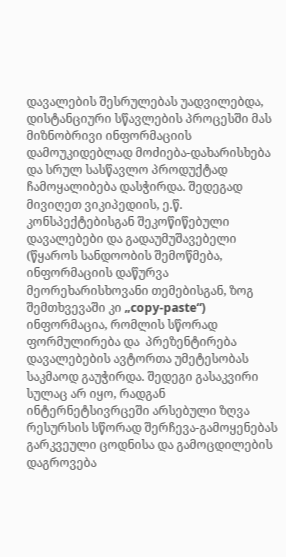დავალების შესრულებას უადვილებდა, დისტანციური სწავლების პროცესში მას მიზნობრივი ინფორმაციის დამოუკიდებლად მოძიება-დახარისხება და სრულ სასწავლო პროდუქტად ჩამოყალიბება დასჭირდა. შედეგად მივიღეთ ვიკიპედიის, ე.წ. კონსპექტებისგან შეკოწიწებული დავალებები და გადაუმუშავებელი (წყაროს სანდოობის შემოწმება, ინფორმაციის დაწურვა მეორეხარისხოვანი თემებისგან, ზოგ შემთხვევაში კი „copy-paste“) ინფორმაცია, რომლის სწორად ფორმულირება და  პრეზენტირება დავალებების ავტორთა უმეტესობას საკმაოდ გაუჭირდა. შედეგი გასაკვირი სულაც არ იყო, რადგან ინტერნეტსივრცეში არსებული ზღვა რესურსის სწორად შერჩევა-გამოყენებას გარკვეული ცოდნისა და გამოცდილების დაგროვება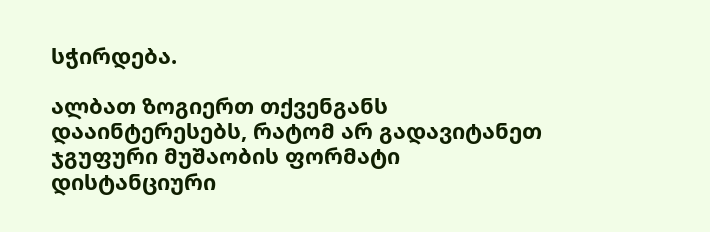სჭირდება.

ალბათ ზოგიერთ თქვენგანს დააინტერესებს, რატომ არ გადავიტანეთ ჯგუფური მუშაობის ფორმატი დისტანციური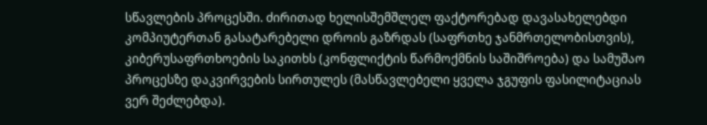სწავლების პროცესში. ძირითად ხელისშემშლელ ფაქტორებად დავასახელებდი კომპიუტერთან გასატარებელი დროის გაზრდას (საფრთხე ჯანმრთელობისთვის), კიბერუსაფრთხოების საკითხს (კონფლიქტის წარმოქმნის საშიშროება) და სამუშაო პროცესზე დაკვირვების სირთულეს (მასწავლებელი ყველა ჯგუფის ფასილიტაციას ვერ შეძლებდა).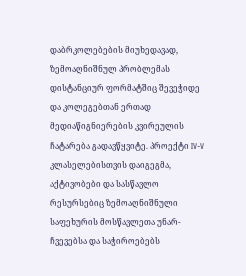დაბრკოლებების მიუხედავად, ზემოაღნიშნულ პრობლემას დისტანციურ ფორმატშიც შევეჭიდე და კოლეგებთან ერთად მედიაწიგნიერების კვირეულის ჩატარება გადავწყვიტე. პროექტი IV-V კლასელებისთვის დაიგეგმა, აქტივობები და სასწავლო რესურსებიც ზემოაღნიშნული საფეხურის მოსწავლეთა უნარ-ჩვევებსა და საჭიროებებს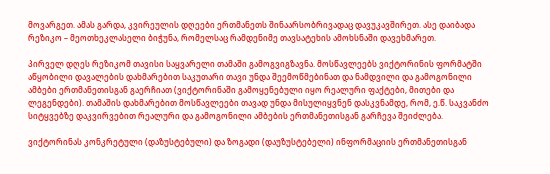მოვარგეთ. ამას გარდა, კვირეულის დღეები ერთმანეთს შინაარსობრივადაც დავუკავშირეთ. ასე დაიბადა რეზიკო – მეოთხეკლასელი ბიჭუნა, რომელსაც რამდენიმე თავსატეხის ამოხსნაში დავეხმარეთ.

პირველ დღეს რეზიკომ თავისი საყვარელი თამაში გამოგვიგზავნა. მოსწავლეებს ვიქტორინის ფორმატში აწყობილი დავალების დახმარებით საკუთარი თავი უნდა შეემოწმებინათ და ნამდვილი და გამოგონილი ამბები ერთმანეთისგან გაერჩიათ (ვიქტორინაში გამოყენებული იყო რეალური ფაქტები, მითები და ლეგენდები). თამაშის დახმარებით მოსწავლეები თავად უნდა მისულიყვნენ დასკვნამდე, რომ, ე.წ. საკვანძო სიტყვებზე დაკვირვებით რეალური და გამოგონილი ამბების ერთმანეთისგან გარჩევა შეიძლება.

ვიქტორინას კონკრეტული (დაზუსტებული) და ზოგადი (დაუზუსტებელი) ინფორმაციის ერთმანეთისგან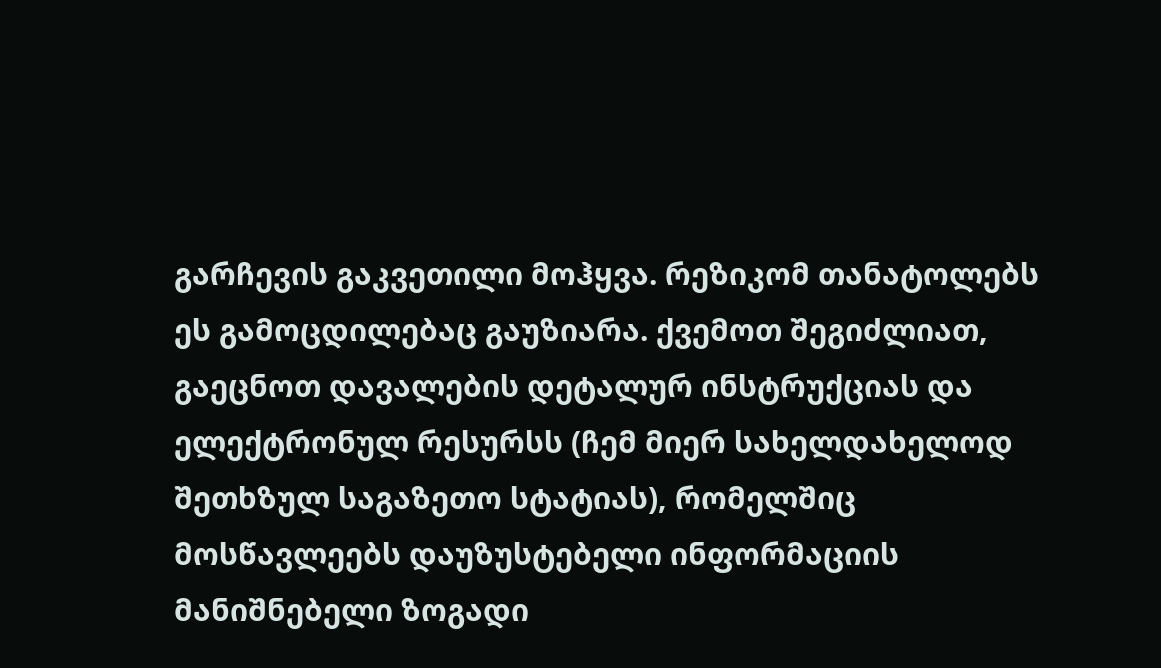გარჩევის გაკვეთილი მოჰყვა. რეზიკომ თანატოლებს ეს გამოცდილებაც გაუზიარა. ქვემოთ შეგიძლიათ, გაეცნოთ დავალების დეტალურ ინსტრუქციას და ელექტრონულ რესურსს (ჩემ მიერ სახელდახელოდ შეთხზულ საგაზეთო სტატიას), რომელშიც მოსწავლეებს დაუზუსტებელი ინფორმაციის მანიშნებელი ზოგადი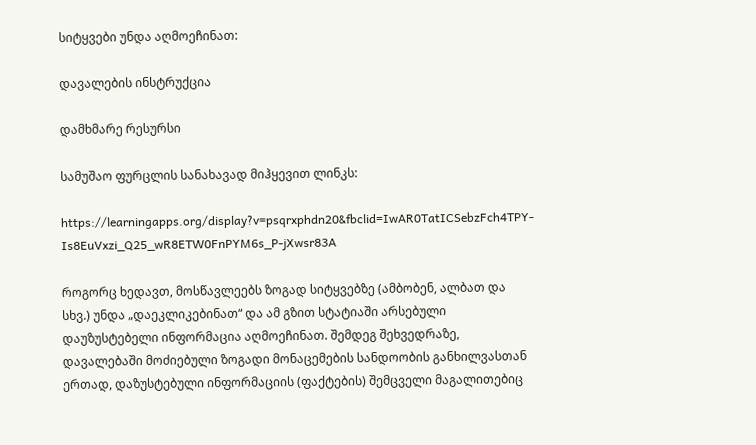სიტყვები უნდა აღმოეჩინათ:

დავალების ინსტრუქცია

დამხმარე რესურსი

სამუშაო ფურცლის სანახავად მიჰყევით ლინკს:

https://learningapps.org/display?v=psqrxphdn20&fbclid=IwAR0TatICSebzFch4TPY-Is8EuVxzi_Q25_wR8ETW0FnPYM6s_P-jXwsr83A

როგორც ხედავთ, მოსწავლეებს ზოგად სიტყვებზე (ამბობენ, ალბათ და სხვ.) უნდა „დაეკლიკებინათ“ და ამ გზით სტატიაში არსებული დაუზუსტებელი ინფორმაცია აღმოეჩინათ. შემდეგ შეხვედრაზე, დავალებაში მოძიებული ზოგადი მონაცემების სანდოობის განხილვასთან ერთად, დაზუსტებული ინფორმაციის (ფაქტების) შემცველი მაგალითებიც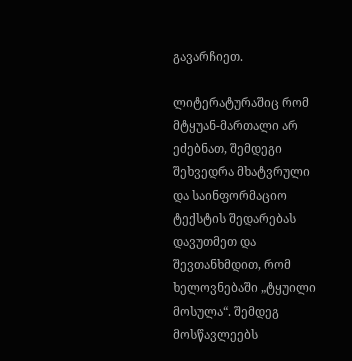გავარჩიეთ.

ლიტერატურაშიც რომ მტყუან-მართალი არ ეძებნათ, შემდეგი შეხვედრა მხატვრული და საინფორმაციო ტექსტის შედარებას დავუთმეთ და შევთანხმდით, რომ ხელოვნებაში „ტყუილი მოსულა“. შემდეგ მოსწავლეებს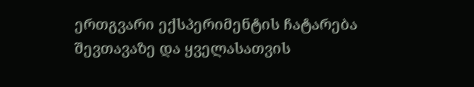ერთგვარი ექსპერიმენტის ჩატარება შევთავაზე და ყველასათვის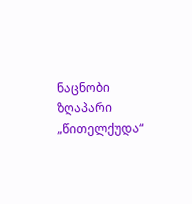ნაცნობი ზღაპარი „წითელქუდა“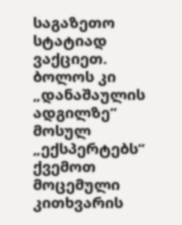საგაზეთო სტატიად ვაქციეთ. ბოლოს კი „დანაშაულის ადგილზე“ მოსულ „ექსპერტებს“ ქვემოთ მოცემული კითხვარის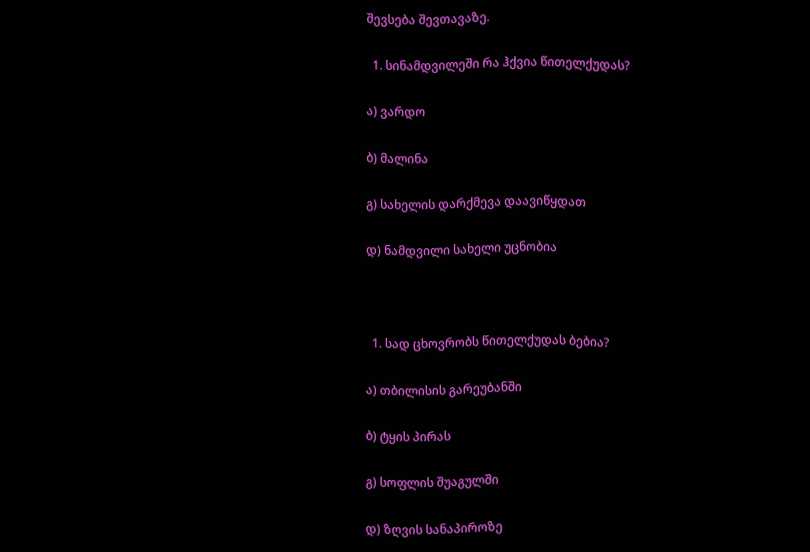შევსება შევთავაზე.

  1. სინამდვილეში რა ჰქვია წითელქუდას?

ა) ვარდო

ბ) მალინა

გ) სახელის დარქმევა დაავიწყდათ

დ) ნამდვილი სახელი უცნობია



  1. სად ცხოვრობს წითელქუდას ბებია?

ა) თბილისის გარეუბანში

ბ) ტყის პირას

გ) სოფლის შუაგულში

დ) ზღვის სანაპიროზე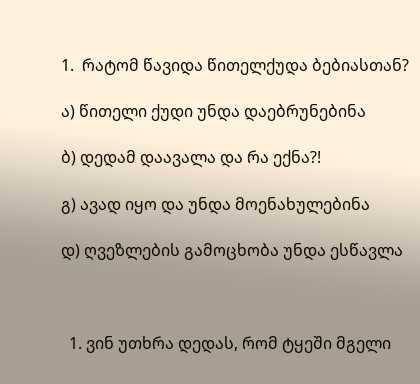1.  რატომ წავიდა წითელქუდა ბებიასთან?

ა) წითელი ქუდი უნდა დაებრუნებინა

ბ) დედამ დაავალა და რა ექნა?!

გ) ავად იყო და უნდა მოენახულებინა

დ) ღვეზლების გამოცხობა უნდა ესწავლა



  1. ვინ უთხრა დედას, რომ ტყეში მგელი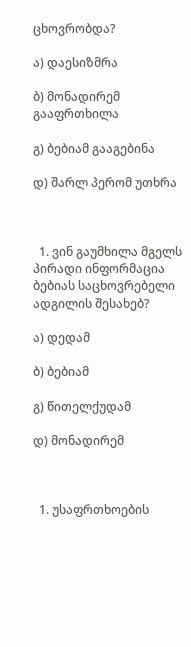ცხოვრობდა?

ა) დაესიზმრა

ბ) მონადირემ გააფრთხილა

გ) ბებიამ გააგებინა

დ) შარლ პერომ უთხრა



  1. ვინ გაუმხილა მგელს პირადი ინფორმაცია ბებიას საცხოვრებელი ადგილის შესახებ?

ა) დედამ

ბ) ბებიამ

გ) წითელქუდამ

დ) მონადირემ



  1. უსაფრთხოების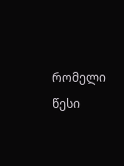რომელი წესი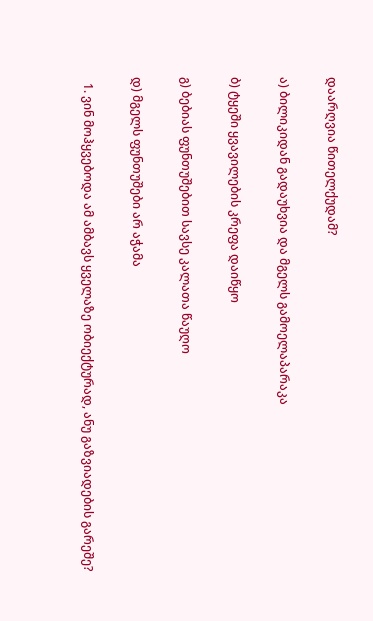დაარღვია წითელქუდამ?

ა) ბილიკიდან გადაუხვია და მგელს გამოელაპარაკა

ბ) ტყეში ყვავილების კრეფა დაიწყო

გ) ბებიას ფუნთუშებით სავსე კალათა წაუღო

დ) მგელს ფუნთუშები არ აჭამა

  1. ვინ მოჰყვებოდა ამ ამბავს ყველაზე ობიექტურად, ანუ გაზვიადების გარეშე?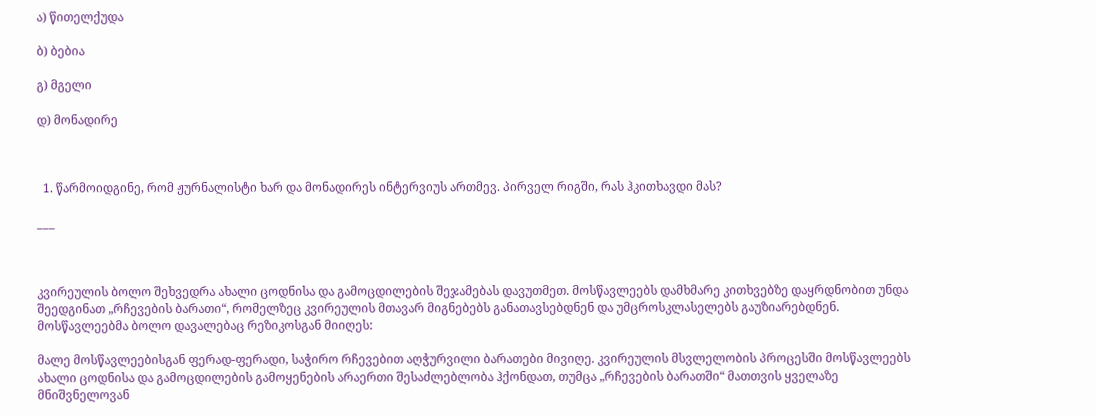ა) წითელქუდა

ბ) ბებია

გ) მგელი

დ) მონადირე



  1. წარმოიდგინე, რომ ჟურნალისტი ხარ და მონადირეს ინტერვიუს ართმევ. პირველ რიგში, რას ჰკითხავდი მას?

___



კვირეულის ბოლო შეხვედრა ახალი ცოდნისა და გამოცდილების შეჯამებას დავუთმეთ. მოსწავლეებს დამხმარე კითხვებზე დაყრდნობით უნდა შეედგინათ „რჩევების ბარათი“, რომელზეც კვირეულის მთავარ მიგნებებს განათავსებდნენ და უმცროსკლასელებს გაუზიარებდნენ. მოსწავლეებმა ბოლო დავალებაც რეზიკოსგან მიიღეს:

მალე მოსწავლეებისგან ფერად-ფერადი, საჭირო რჩევებით აღჭურვილი ბარათები მივიღე. კვირეულის მსვლელობის პროცესში მოსწავლეებს ახალი ცოდნისა და გამოცდილების გამოყენების არაერთი შესაძლებლობა ჰქონდათ, თუმცა „რჩევების ბარათში“ მათთვის ყველაზე მნიშვნელოვან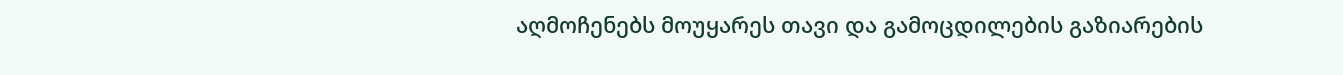აღმოჩენებს მოუყარეს თავი და გამოცდილების გაზიარების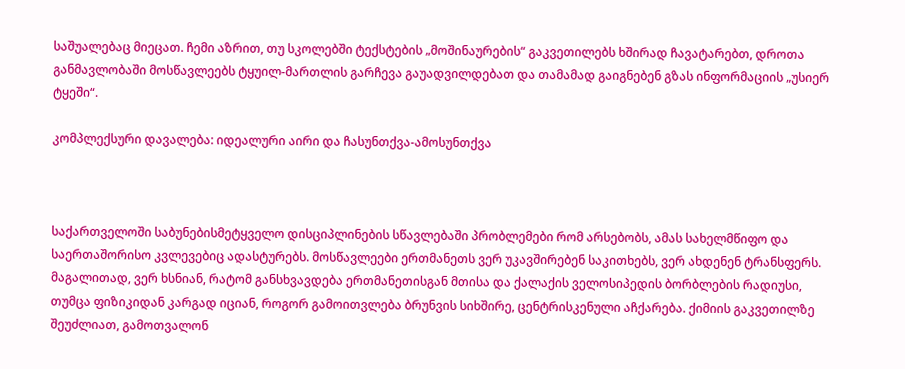საშუალებაც მიეცათ. ჩემი აზრით, თუ სკოლებში ტექსტების „მოშინაურების“ გაკვეთილებს ხშირად ჩავატარებთ, დროთა განმავლობაში მოსწავლეებს ტყუილ-მართლის გარჩევა გაუადვილდებათ და თამამად გაიგნებენ გზას ინფორმაციის „უსიერ ტყეში“.

კომპლექსური დავალება: იდეალური აირი და ჩასუნთქვა-ამოსუნთქვა



საქართველოში საბუნებისმეტყველო დისციპლინების სწავლებაში პრობლემები რომ არსებობს, ამას სახელმწიფო და საერთაშორისო კვლევებიც ადასტურებს. მოსწავლეები ერთმანეთს ვერ უკავშირებენ საკითხებს, ვერ ახდენენ ტრანსფერს. მაგალითად, ვერ ხსნიან, რატომ განსხვავდება ერთმანეთისგან მთისა და ქალაქის ველოსიპედის ბორბლების რადიუსი, თუმცა ფიზიკიდან კარგად იციან, როგორ გამოითვლება ბრუნვის სიხშირე, ცენტრისკენული აჩქარება. ქიმიის გაკვეთილზე შეუძლიათ, გამოთვალონ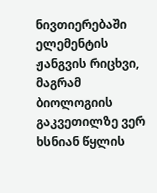ნივთიერებაში ელემენტის ჟანგვის რიცხვი, მაგრამ ბიოლოგიის გაკვეთილზე ვერ ხსნიან წყლის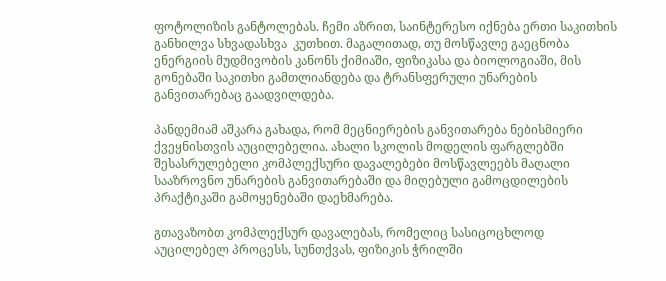ფოტოლიზის განტოლებას. ჩემი აზრით, საინტერესო იქნება ერთი საკითხის განხილვა სხვადასხვა  კუთხით. მაგალითად, თუ მოსწავლე გაეცნობა ენერგიის მუდმივობის კანონს ქიმიაში, ფიზიკასა და ბიოლოგიაში, მის გონებაში საკითხი გამთლიანდება და ტრანსფერული უნარების განვითარებაც გაადვილდება.

პანდემიამ აშკარა გახადა, რომ მეცნიერების განვითარება ნებისმიერი ქვეყნისთვის აუცილებელია. ახალი სკოლის მოდელის ფარგლებში შესასრულებელი კომპლექსური დავალებები მოსწავლეებს მაღალი სააზროვნო უნარების განვითარებაში და მიღებული გამოცდილების პრაქტიკაში გამოყენებაში დაეხმარება.

გთავაზობთ კომპლექსურ დავალებას, რომელიც სასიცოცხლოდ აუცილებელ პროცესს, სუნთქვას, ფიზიკის ჭრილში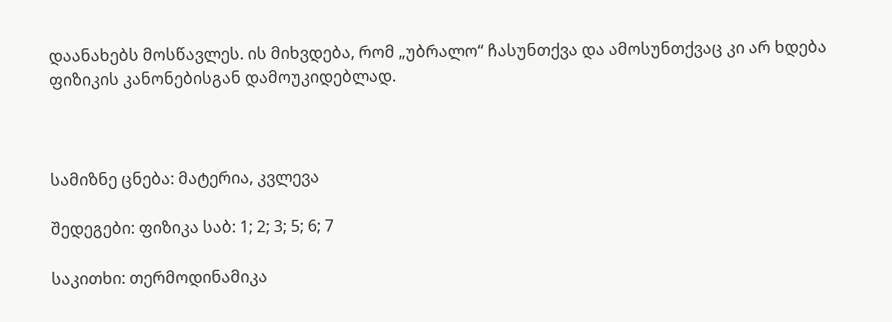დაანახებს მოსწავლეს. ის მიხვდება, რომ „უბრალო“ ჩასუნთქვა და ამოსუნთქვაც კი არ ხდება ფიზიკის კანონებისგან დამოუკიდებლად.



სამიზნე ცნება: მატერია, კვლევა

შედეგები: ფიზიკა საბ: 1; 2; 3; 5; 6; 7

საკითხი: თერმოდინამიკა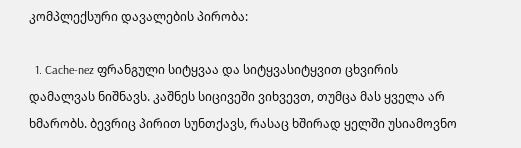კომპლექსური დავალების პირობა:

  1. Cache-nez ფრანგული სიტყვაა და სიტყვასიტყვით ცხვირის დამალვას ნიშნავს. კაშნეს სიცივეში ვიხვევთ, თუმცა მას ყველა არ ხმარობს. ბევრიც პირით სუნთქავს, რასაც ხშირად ყელში უსიამოვნო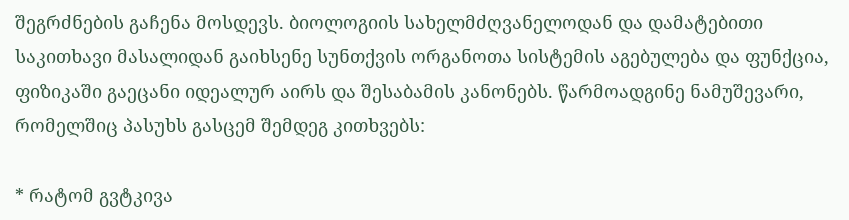შეგრძნების გაჩენა მოსდევს. ბიოლოგიის სახელმძღვანელოდან და დამატებითი საკითხავი მასალიდან გაიხსენე სუნთქვის ორგანოთა სისტემის აგებულება და ფუნქცია, ფიზიკაში გაეცანი იდეალურ აირს და შესაბამის კანონებს. წარმოადგინე ნამუშევარი, რომელშიც პასუხს გასცემ შემდეგ კითხვებს:

* რატომ გვტკივა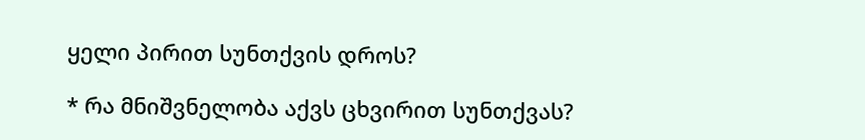ყელი პირით სუნთქვის დროს?

* რა მნიშვნელობა აქვს ცხვირით სუნთქვას?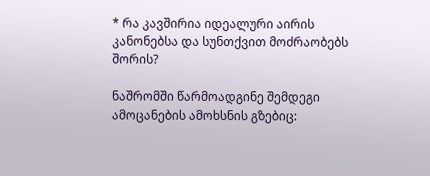* რა კავშირია იდეალური აირის კანონებსა და სუნთქვით მოძრაობებს შორის?

ნაშრომში წარმოადგინე შემდეგი ამოცანების ამოხსნის გზებიც: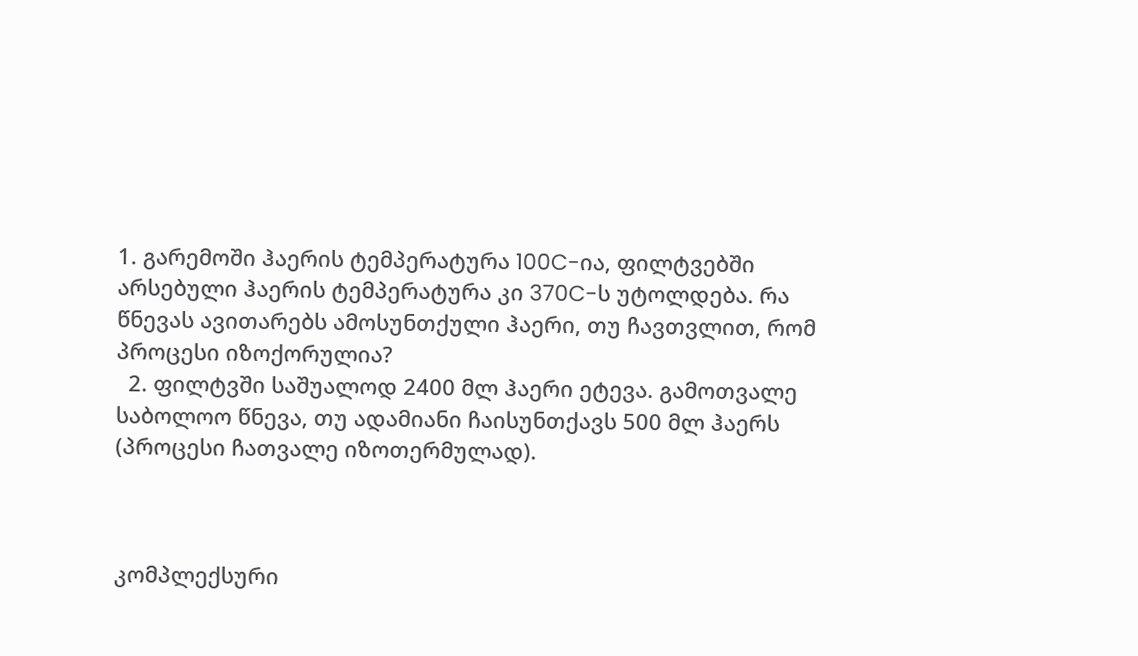1. გარემოში ჰაერის ტემპერატურა 100C-ია, ფილტვებში არსებული ჰაერის ტემპერატურა კი 370C-ს უტოლდება. რა წნევას ავითარებს ამოსუნთქული ჰაერი, თუ ჩავთვლით, რომ პროცესი იზოქორულია?
  2. ფილტვში საშუალოდ 2400 მლ ჰაერი ეტევა. გამოთვალე საბოლოო წნევა, თუ ადამიანი ჩაისუნთქავს 500 მლ ჰაერს (პროცესი ჩათვალე იზოთერმულად).



კომპლექსური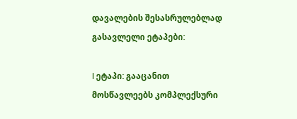დავალების შესასრულებლად გასავლელი ეტაპები:

I ეტაპი: გააცანით მოსწავლეებს კომპლექსური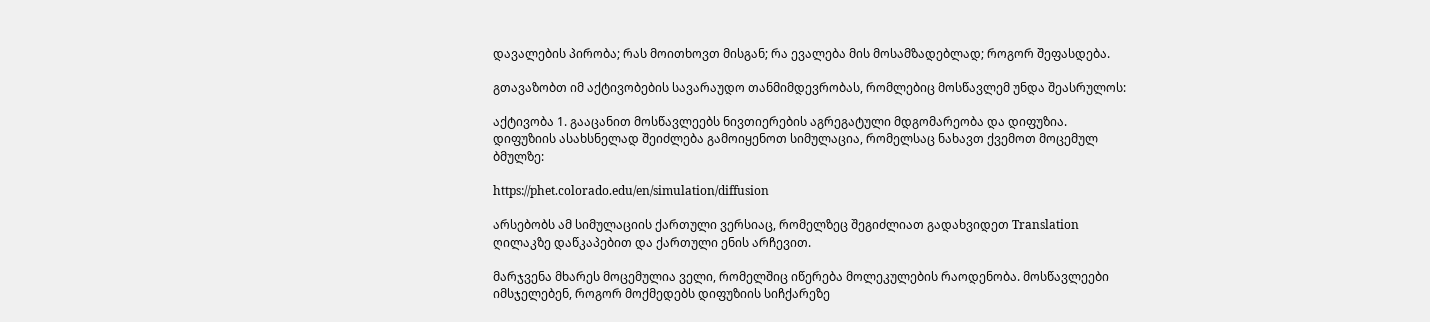დავალების პირობა; რას მოითხოვთ მისგან; რა ევალება მის მოსამზადებლად; როგორ შეფასდება.

გთავაზობთ იმ აქტივობების სავარაუდო თანმიმდევრობას, რომლებიც მოსწავლემ უნდა შეასრულოს:

აქტივობა 1. გააცანით მოსწავლეებს ნივთიერების აგრეგატული მდგომარეობა და დიფუზია. დიფუზიის ასახსნელად შეიძლება გამოიყენოთ სიმულაცია, რომელსაც ნახავთ ქვემოთ მოცემულ ბმულზე:

https://phet.colorado.edu/en/simulation/diffusion

არსებობს ამ სიმულაციის ქართული ვერსიაც, რომელზეც შეგიძლიათ გადახვიდეთ Translation ღილაკზე დაწკაპებით და ქართული ენის არჩევით.

მარჯვენა მხარეს მოცემულია ველი, რომელშიც იწერება მოლეკულების რაოდენობა. მოსწავლეები იმსჯელებენ, როგორ მოქმედებს დიფუზიის სიჩქარეზე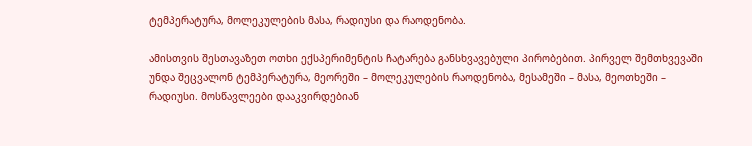ტემპერატურა, მოლეკულების მასა, რადიუსი და რაოდენობა.

ამისთვის შესთავაზეთ ოთხი ექსპერიმენტის ჩატარება განსხვავებული პირობებით. პირველ შემთხვევაში უნდა შეცვალონ ტემპერატურა, მეორეში – მოლეკულების რაოდენობა, მესამეში – მასა, მეოთხეში – რადიუსი. მოსწავლეები დააკვირდებიან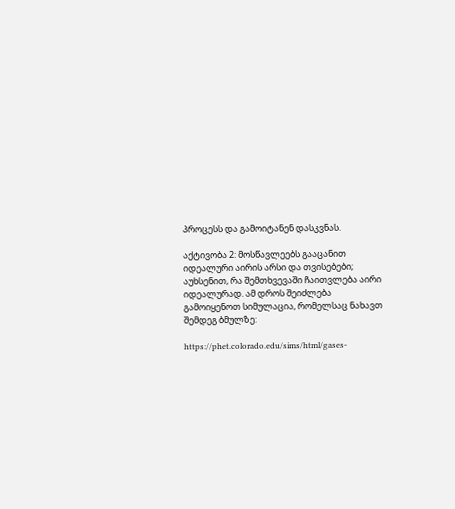პროცესს და გამოიტანენ დასკვნას.

აქტივობა 2: მოსწავლეებს გააცანით იდეალური აირის არსი და თვისებები; აუხსენით, რა შემთხვევაში ჩაითვლება აირი იდეალურად. ამ დროს შეიძლება გამოიყენოთ სიმულაცია, რომელსაც ნახავთ შემდეგ ბმულზე:

https://phet.colorado.edu/sims/html/gases-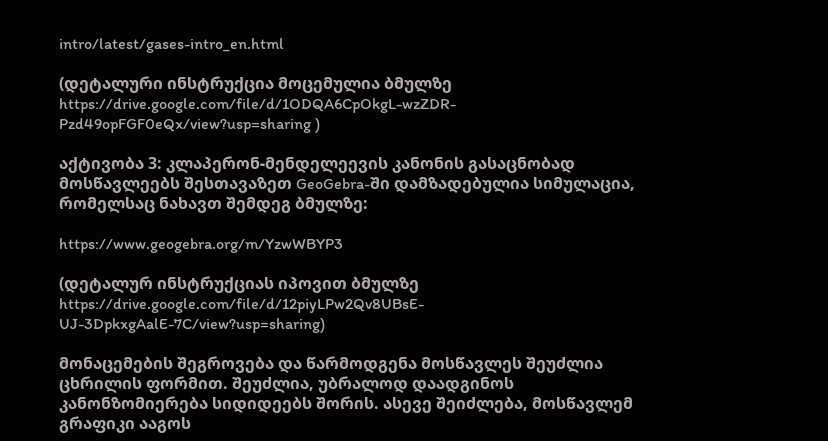intro/latest/gases-intro_en.html

(დეტალური ინსტრუქცია მოცემულია ბმულზე https://drive.google.com/file/d/1ODQA6CpOkgL-wzZDR-Pzd49opFGF0eQx/view?usp=sharing )

აქტივობა 3: კლაპერონ-მენდელეევის კანონის გასაცნობად მოსწავლეებს შესთავაზეთ GeoGebra-ში დამზადებულია სიმულაცია, რომელსაც ნახავთ შემდეგ ბმულზე:

https://www.geogebra.org/m/YzwWBYP3

(დეტალურ ინსტრუქციას იპოვით ბმულზე https://drive.google.com/file/d/12piyLPw2Qv8UBsE-UJ-3DpkxgAalE-7C/view?usp=sharing)

მონაცემების შეგროვება და წარმოდგენა მოსწავლეს შეუძლია ცხრილის ფორმით. შეუძლია, უბრალოდ დაადგინოს კანონზომიერება სიდიდეებს შორის. ასევე შეიძლება, მოსწავლემ გრაფიკი ააგოს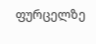ფურცელზე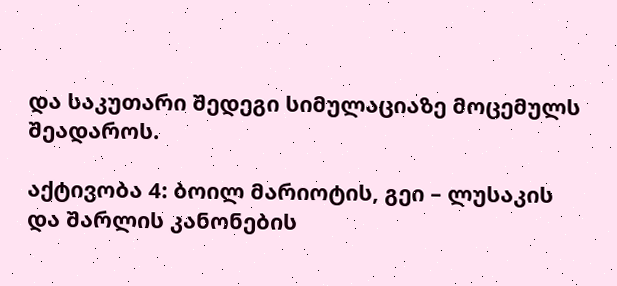და საკუთარი შედეგი სიმულაციაზე მოცემულს შეადაროს.

აქტივობა 4: ბოილ მარიოტის, გეი – ლუსაკის და შარლის კანონების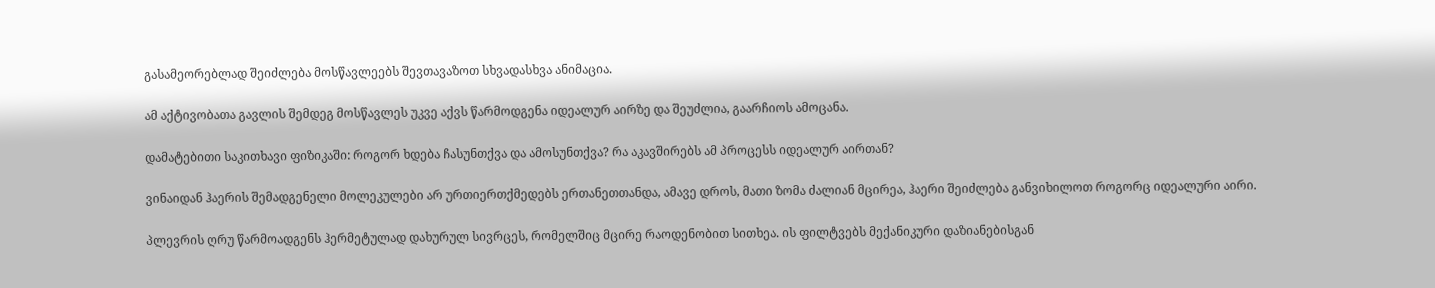გასამეორებლად შეიძლება მოსწავლეებს შევთავაზოთ სხვადასხვა ანიმაცია.

ამ აქტივობათა გავლის შემდეგ მოსწავლეს უკვე აქვს წარმოდგენა იდეალურ აირზე და შეუძლია, გაარჩიოს ამოცანა.

დამატებითი საკითხავი ფიზიკაში: როგორ ხდება ჩასუნთქვა და ამოსუნთქვა? რა აკავშირებს ამ პროცესს იდეალურ აირთან?

ვინაიდან ჰაერის შემადგენელი მოლეკულები არ ურთიერთქმედებს ერთანეთთანდა, ამავე დროს, მათი ზომა ძალიან მცირეა, ჰაერი შეიძლება განვიხილოთ როგორც იდეალური აირი.

პლევრის ღრუ წარმოადგენს ჰერმეტულად დახურულ სივრცეს, რომელშიც მცირე რაოდენობით სითხეა. ის ფილტვებს მექანიკური დაზიანებისგან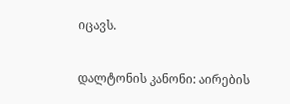იცავს.

დალტონის კანონი: აირების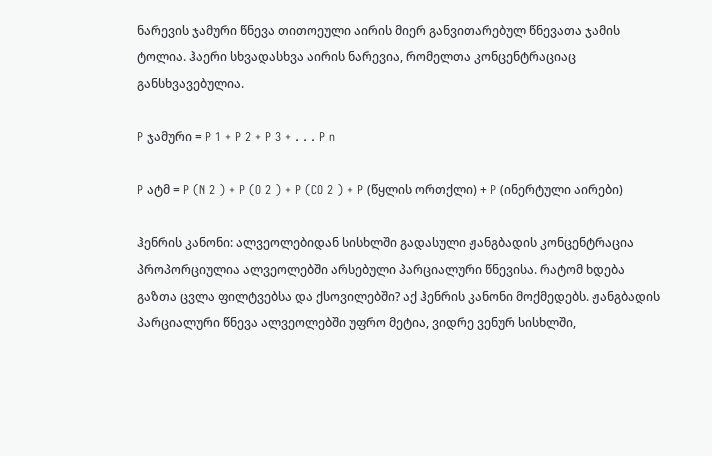ნარევის ჯამური წნევა თითოეული აირის მიერ განვითარებულ წნევათა ჯამის ტოლია. ჰაერი სხვადასხვა აირის ნარევია, რომელთა კონცენტრაციაც განსხვავებულია.

P ჯამური = P 1 + P 2 + P 3 + . . . P n

P ატმ = P (N 2 ) + P (O 2 ) + P (CO 2 ) + P (წყლის ორთქლი) + P (ინერტული აირები)

ჰენრის კანონი: ალვეოლებიდან სისხლში გადასული ჟანგბადის კონცენტრაცია პროპორციულია ალვეოლებში არსებული პარციალური წნევისა. რატომ ხდება გაზთა ცვლა ფილტვებსა და ქსოვილებში? აქ ჰენრის კანონი მოქმედებს. ჟანგბადის პარციალური წნევა ალვეოლებში უფრო მეტია, ვიდრე ვენურ სისხლში,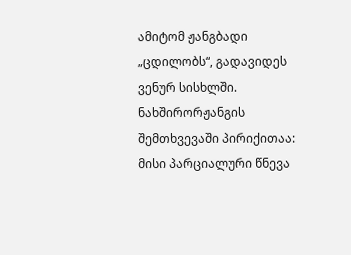ამიტომ ჟანგბადი „ცდილობს“, გადავიდეს ვენურ სისხლში. ნახშირორჟანგის შემთხვევაში პირიქითაა: მისი პარციალური წნევა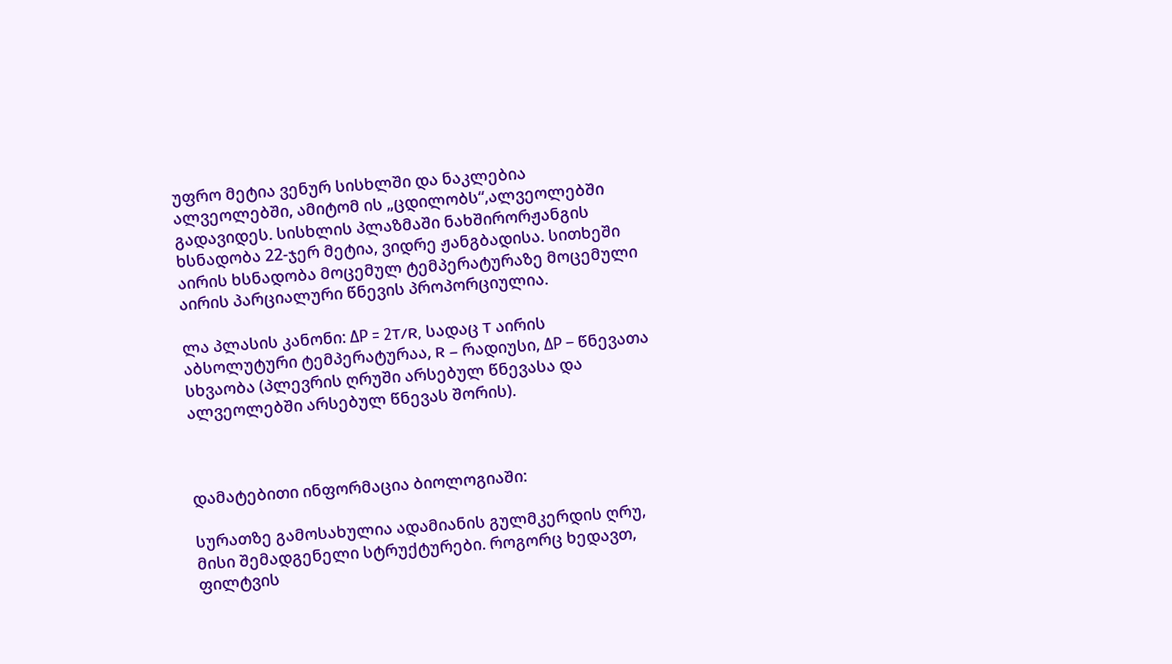უფრო მეტია ვენურ სისხლში და ნაკლებია ალვეოლებში, ამიტომ ის „ცდილობს“,ალვეოლებში გადავიდეს. სისხლის პლაზმაში ნახშირორჟანგის ხსნადობა 22-ჯერ მეტია, ვიდრე ჟანგბადისა. სითხეში აირის ხსნადობა მოცემულ ტემპერატურაზე მოცემული აირის პარციალური წნევის პროპორციულია.

ლა პლასის კანონი: ΔP = 2T/R, სადაც T აირის აბსოლუტური ტემპერატურაა, R – რადიუსი, ΔP – წნევათა სხვაობა (პლევრის ღრუში არსებულ წნევასა და ალვეოლებში არსებულ წნევას შორის).



დამატებითი ინფორმაცია ბიოლოგიაში:

სურათზე გამოსახულია ადამიანის გულმკერდის ღრუ, მისი შემადგენელი სტრუქტურები. როგორც ხედავთ, ფილტვის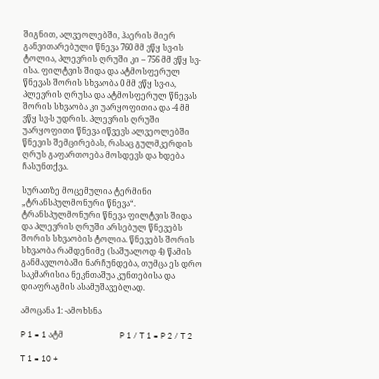შიგნით, ალვეოლებში, ჰაერის მიერ განვითარებული წნევა 760 მმ ვწყ სვ-ის ტოლია, პლევრის ღრუში კი – 756 მმ ვწყ სვ-ისა. ფილტვის შიდა და ატმოსფერულ წნევას შორის სხვაობა 0 მმ ვწყ სვ-ია, პლევრის ღრუსა და ატმოსფერულ წნევას შორის სხვაობა კი უარყოფითია და -4 მმ ვწყ სვ-ს უდრის. პლევრის ღრუში უარყოფითი წნევა იწვევს ალვეოლებში წნევის შემცირებას, რასაც გულმკერდის ღრუს გაფართოება მოსდევს და ხდება ჩასუნთქვა.

სურათზე მოცემულია ტერმინი „ტრანსპულმონური წნევა“. ტრანსპულმონური წნევა ფილტვის შიდა და პლევრის ღრუში არსებულ წნევებს შორის სხვაობის ტოლია. წნევებს შორის სხვაობა რამდენიმე (საშუალოდ 4) წამის განმავლობაში ნარჩუნდება, თუმცა ეს დრო საკმარისია ნეკნთაშუა კუნთებისა და დიაფრაგმის ასამუშავებლად.

ამოცანა 1: -ამოხსნა

P 1 = 1 ატმ                            P 1 / T 1 = P 2 / T 2

T 1 = 10 +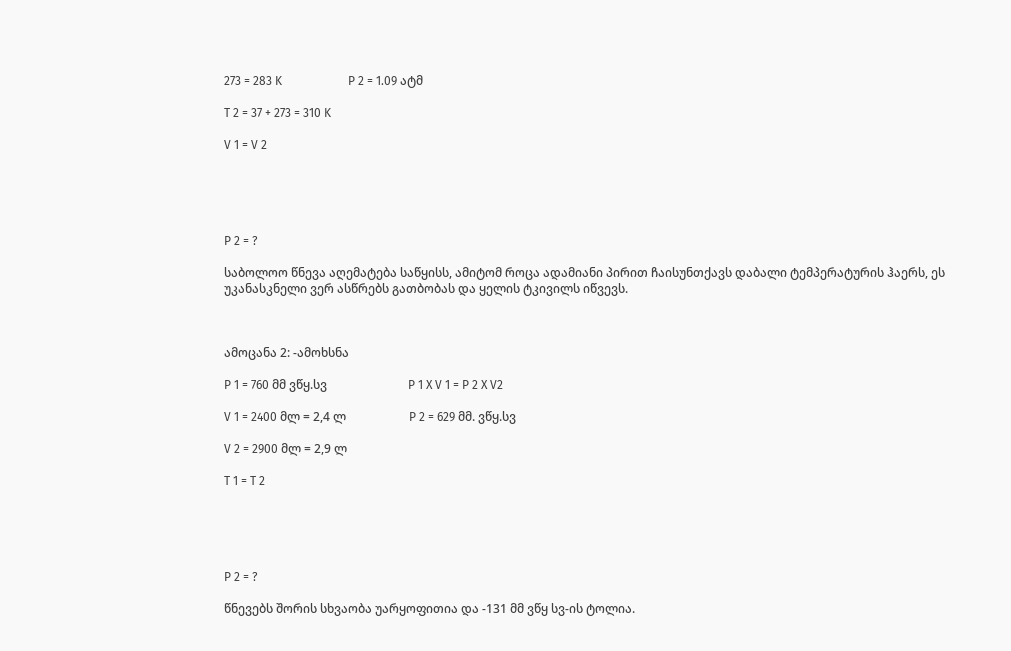273 = 283 K                      P 2 = 1.09 ატმ

T 2 = 37 + 273 = 310 K

V 1 = V 2





P 2 = ?

საბოლოო წნევა აღემატება საწყისს, ამიტომ როცა ადამიანი პირით ჩაისუნთქავს დაბალი ტემპერატურის ჰაერს, ეს უკანასკნელი ვერ ასწრებს გათბობას და ყელის ტკივილს იწვევს.



ამოცანა 2: -ამოხსნა

P 1 = 760 მმ ვწყ.სვ                           P 1 X V 1 = P 2 X V2

V 1 = 2400 მლ = 2,4 ლ                     P 2 = 629 მმ. ვწყ.სვ

V 2 = 2900 მლ = 2,9 ლ

T 1 = T 2





P 2 = ?

წნევებს შორის სხვაობა უარყოფითია და -131 მმ ვწყ სვ-ის ტოლია.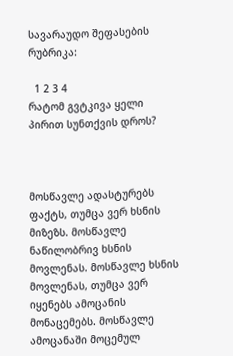სავარაუდო შეფასების რუბრიკა:

  1 2 3 4
რატომ გვტკივა ყელი პირით სუნთქვის დროს?



მოსწავლე ადასტურებს ფაქტს, თუმცა ვერ ხსნის მიზეზს. მოსწავლე ნაწილობრივ ხსნის მოვლენას. მოსწავლე ხსნის მოვლენას, თუმცა ვერ იყენებს ამოცანის მონაცემებს. მოსწავლე ამოცანაში მოცემულ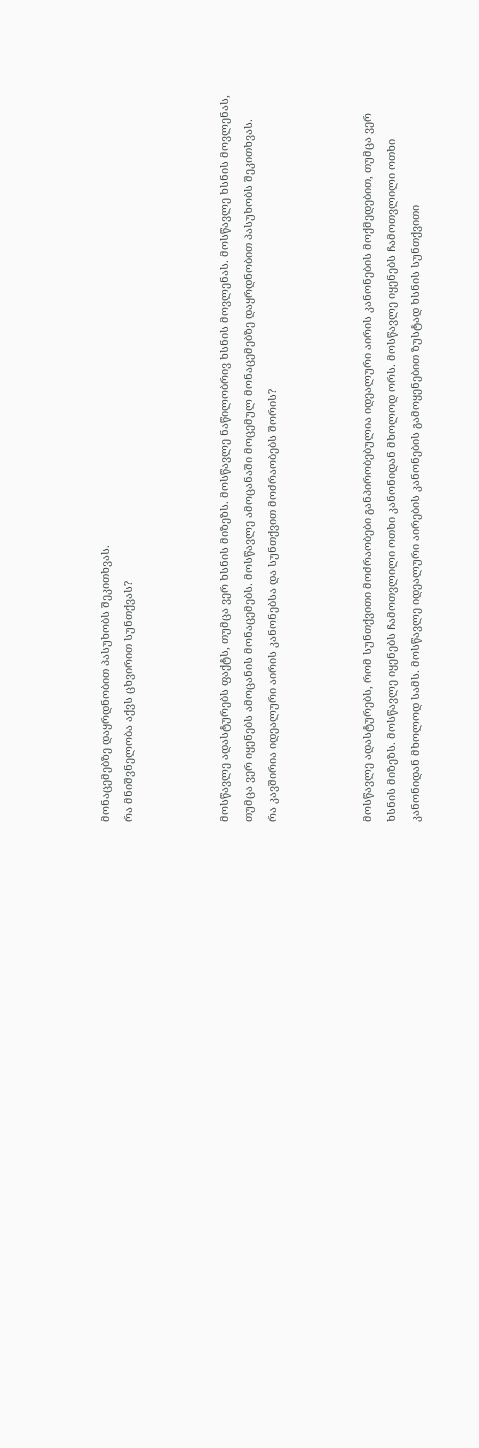მონაცემებზე დაყრდნობით პასუხობს შეკითხვას.
რა მნიშვნელობა აქვს ცხვირით სუნთქვას?



მოსწავლე ადასტურებს ფაქტს, თუმცა ვერ ხსნის მიზეზს. მოსწავლე ნაწილობრივ ხსნის მოვლენას. მოსწავლე ხსნის მოვლენას, თუმცა ვერ იყენებს ამოცანის მონაცემებს. მოსწავლე ამოცანაში მოცემულ მონაცემებზე დაყრდნობით პასუხობს შეკითხვას.
რა კავშირია იდეალური აირის კანონებსა და სუნთქვით მოძრაობებს შორის?



მოსწავლე ადასტურებს, რომ სუნთქვითი მოძრაობები განპირობებულია იდეალური აირის კანონების მოქმედებით, თუმცა ვერ ხსნის მიზეზს. მოსწავლე იყენებს ჩამოთვლილი ოთხი კანონიდან მხოლოდ ორს. მოსწავლე იყენებს ჩამოთვლილი ოთხი კანონიდან მხოლოდ სამს. მოსწავლე იდეალური აირების კანონების გამოყენებით ზუსტად ხსნის სუნთქვითი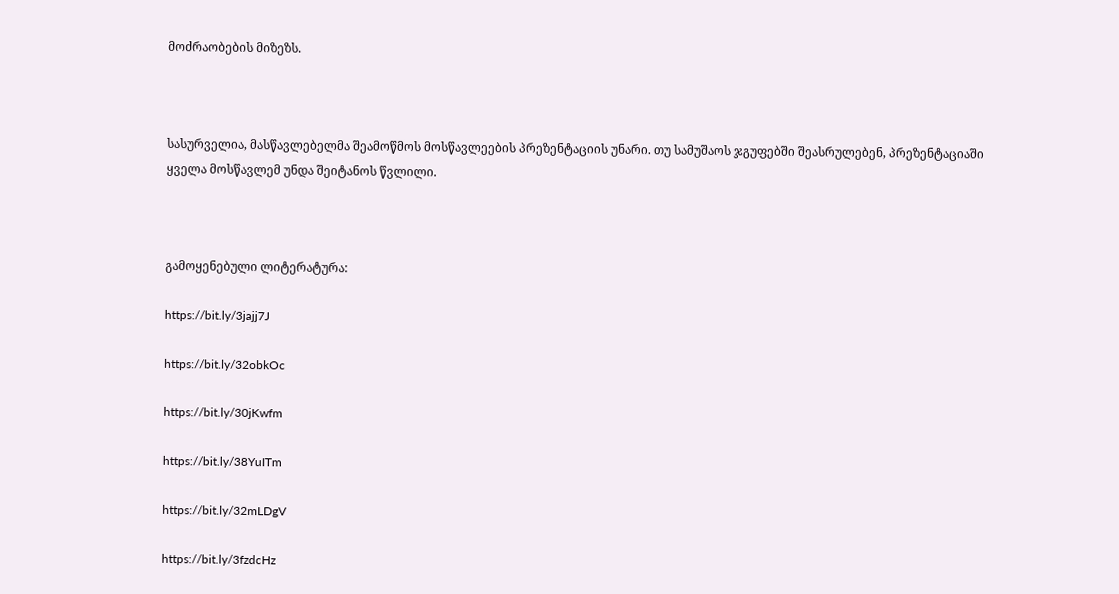მოძრაობების მიზეზს.



სასურველია, მასწავლებელმა შეამოწმოს მოსწავლეების პრეზენტაციის უნარი. თუ სამუშაოს ჯგუფებში შეასრულებენ, პრეზენტაციაში ყველა მოსწავლემ უნდა შეიტანოს წვლილი.



გამოყენებული ლიტერატურა:

https://bit.ly/3jajj7J

https://bit.ly/32obkOc

https://bit.ly/30jKwfm

https://bit.ly/38YuITm

https://bit.ly/32mLDgV

https://bit.ly/3fzdcHz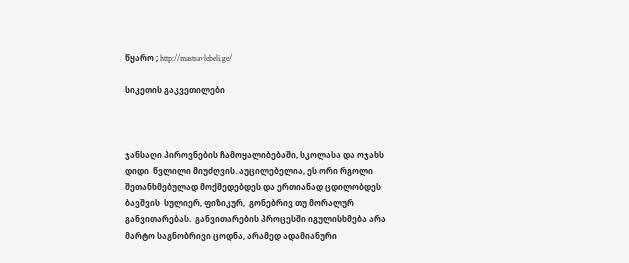წყარო ; http://mastsavlebeli.ge/

სიკეთის გაკვეთილები



ჯანსაღი პიროვნების ჩამოყალიბებაში, სკოლასა და ოჯახს დიდი  წვლილი მიუძღვის. აუცილებელია, ეს ორი რგოლი შეთანხმებულად მოქმედებდეს და ერთიანად ცდილობდეს ბავშვის  სულიერ, ფიზიკურ,  გონებრივ თუ მორალურ განვითარებას.  განვითარების პროცესში იგულისხმება არა მარტო საგნობრივი ცოდნა, არამედ ადამიანური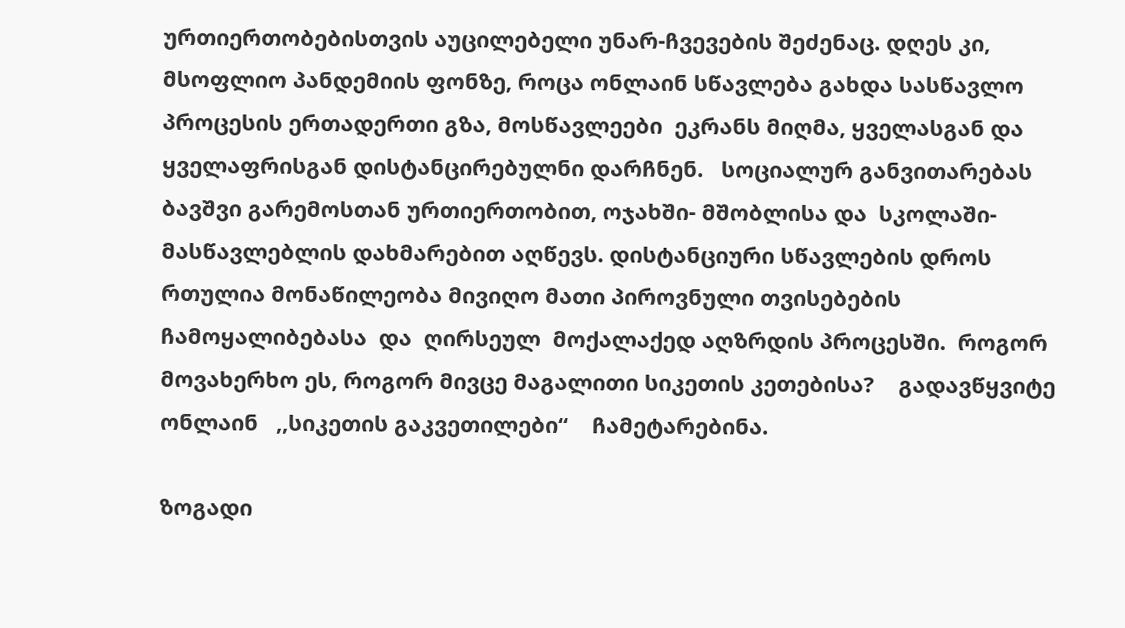ურთიერთობებისთვის აუცილებელი უნარ-ჩვევების შეძენაც. დღეს კი,  მსოფლიო პანდემიის ფონზე, როცა ონლაინ სწავლება გახდა სასწავლო პროცესის ერთადერთი გზა, მოსწავლეები  ეკრანს მიღმა, ყველასგან და ყველაფრისგან დისტანცირებულნი დარჩნენ.   სოციალურ განვითარებას ბავშვი გარემოსთან ურთიერთობით, ოჯახში- მშობლისა და  სკოლაში- მასწავლებლის დახმარებით აღწევს. დისტანციური სწავლების დროს  რთულია მონაწილეობა მივიღო მათი პიროვნული თვისებების ჩამოყალიბებასა  და  ღირსეულ  მოქალაქედ აღზრდის პროცესში.  როგორ მოვახერხო ეს, როგორ მივცე მაგალითი სიკეთის კეთებისა?    გადავწყვიტე ონლაინ   ,,სიკეთის გაკვეთილები“    ჩამეტარებინა.

ზოგადი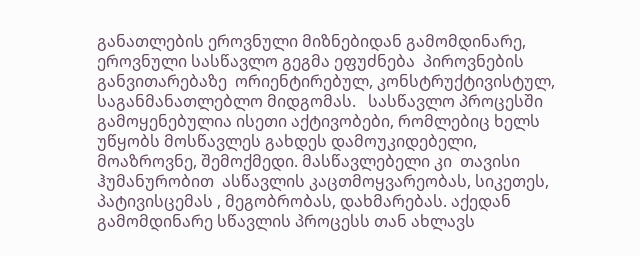განათლების ეროვნული მიზნებიდან გამომდინარე, ეროვნული სასწავლო გეგმა ეფუძნება  პიროვნების განვითარებაზე  ორიენტირებულ, კონსტრუქტივისტულ,   საგანმანათლებლო მიდგომას.   სასწავლო პროცესში გამოყენებულია ისეთი აქტივობები, რომლებიც ხელს უწყობს მოსწავლეს გახდეს დამოუკიდებელი, მოაზროვნე, შემოქმედი. მასწავლებელი კი  თავისი ჰუმანურობით  ასწავლის კაცთმოყვარეობას, სიკეთეს, პატივისცემას , მეგობრობას, დახმარებას. აქედან გამომდინარე სწავლის პროცესს თან ახლავს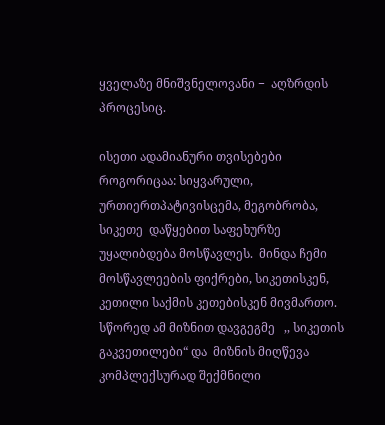ყველაზე მნიშვნელოვანი −  აღზრდის პროცესიც.

ისეთი ადამიანური თვისებები როგორიცაა: სიყვარული,  ურთიერთპატივისცემა, მეგობრობა,  სიკეთე  დაწყებით საფეხურზე უყალიბდება მოსწავლეს.  მინდა ჩემი მოსწავლეების ფიქრები, სიკეთისკენ, კეთილი საქმის კეთებისკენ მივმართო.  სწორედ ამ მიზნით დავგეგმე   ,, სიკეთის გაკვეთილები“ და  მიზნის მიღწევა კომპლექსურად შექმნილი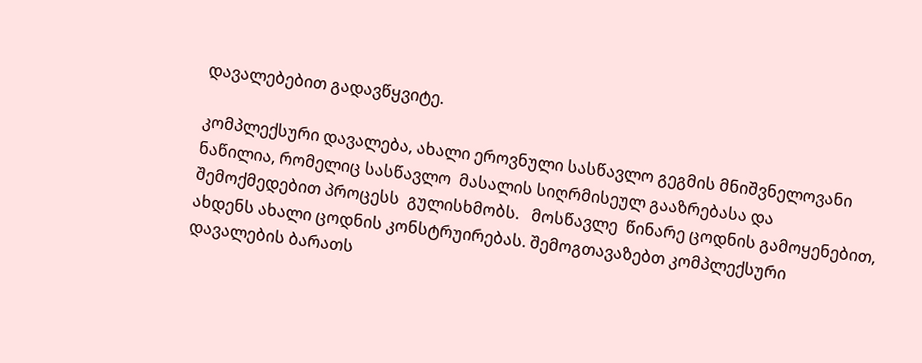დავალებებით გადავწყვიტე.

კომპლექსური დავალება, ახალი ეროვნული სასწავლო გეგმის მნიშვნელოვანი ნაწილია, რომელიც სასწავლო  მასალის სიღრმისეულ გააზრებასა და შემოქმედებით პროცესს  გულისხმობს.   მოსწავლე  წინარე ცოდნის გამოყენებით,   ახდენს ახალი ცოდნის კონსტრუირებას. შემოგთავაზებთ კომპლექსური დავალების ბარათს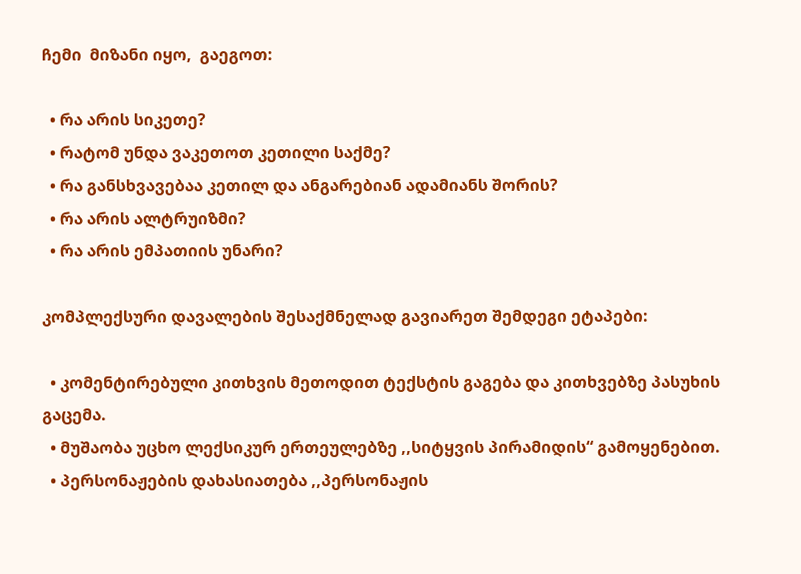ჩემი  მიზანი იყო,  გაეგოთ:

  • რა არის სიკეთე?
  • რატომ უნდა ვაკეთოთ კეთილი საქმე?
  • რა განსხვავებაა კეთილ და ანგარებიან ადამიანს შორის?
  • რა არის ალტრუიზმი?
  • რა არის ემპათიის უნარი?

კომპლექსური დავალების შესაქმნელად გავიარეთ შემდეგი ეტაპები:

  • კომენტირებული კითხვის მეთოდით ტექსტის გაგება და კითხვებზე პასუხის გაცემა.
  • მუშაობა უცხო ლექსიკურ ერთეულებზე ,,სიტყვის პირამიდის“ გამოყენებით.
  • პერსონაჟების დახასიათება ,,პერსონაჟის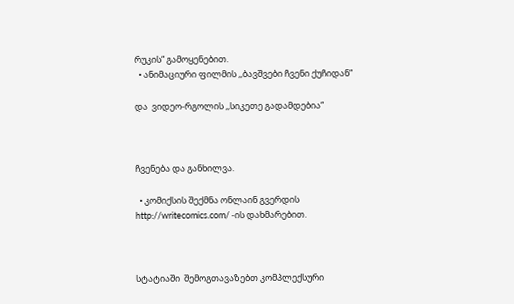რუკის“ გამოყენებით.
  • ანიმაციური ფილმის ,,ბავშვები ჩვენი ქუჩიდან“

და  ვიდეო-რგოლის ,,სიკეთე გადამდებია“



ჩვენება და განხილვა.

  • კომიქსის შექმნა ონლაინ გვერდის http://writecomics.com/ -ის დახმარებით.



სტატიაში  შემოგთავაზებთ კომპლექსური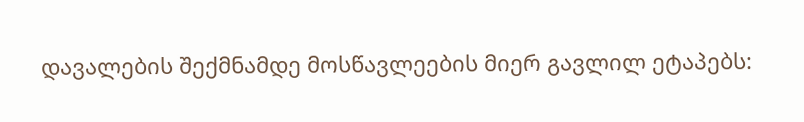დავალების შექმნამდე მოსწავლეების მიერ გავლილ ეტაპებს: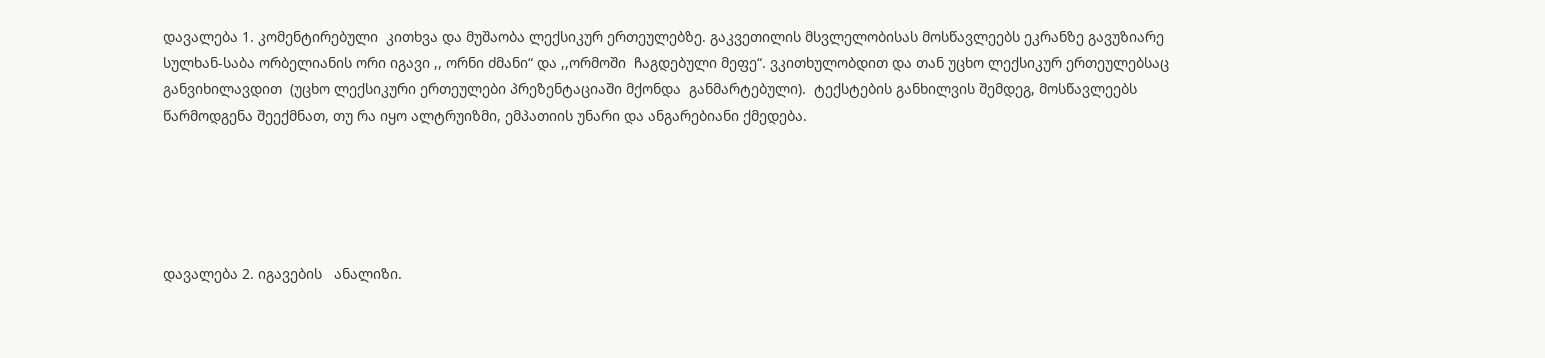დავალება 1. კომენტირებული  კითხვა და მუშაობა ლექსიკურ ერთეულებზე. გაკვეთილის მსვლელობისას მოსწავლეებს ეკრანზე გავუზიარე სულხან-საბა ორბელიანის ორი იგავი ,, ორნი ძმანი“ და ,,ორმოში  ჩაგდებული მეფე“. ვკითხულობდით და თან უცხო ლექსიკურ ერთეულებსაც განვიხილავდით  (უცხო ლექსიკური ერთეულები პრეზენტაციაში მქონდა  განმარტებული).  ტექსტების განხილვის შემდეგ, მოსწავლეებს წარმოდგენა შეექმნათ, თუ რა იყო ალტრუიზმი, ემპათიის უნარი და ანგარებიანი ქმედება.





დავალება 2. იგავების   ანალიზი.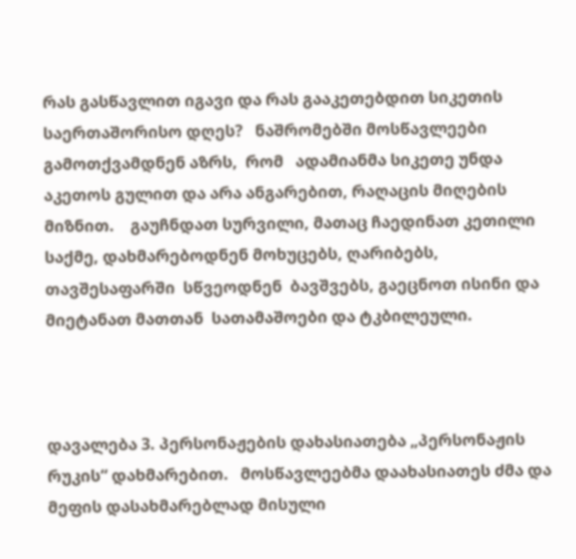რას გასწავლით იგავი და რას გააკეთებდით სიკეთის საერთაშორისო დღეს?   ნაშრომებში მოსწავლეები გამოთქვამდნენ აზრს,  რომ   ადამიანმა სიკეთე უნდა აკეთოს გულით და არა ანგარებით, რაღაცის მიღების მიზნით.    გაუჩნდათ სურვილი, მათაც ჩაედინათ კეთილი საქმე, დახმარებოდნენ მოხუცებს, ღარიბებს, თავშესაფარში  სწვეოდნენ  ბავშვებს, გაეცნოთ ისინი და მიეტანათ მათთან  სათამაშოები და ტკბილეული.



დავალება 3. პერსონაჟების დახასიათება „პერსონაჟის რუკის“ დახმარებით.   მოსწავლეებმა დაახასიათეს ძმა და მეფის დასახმარებლად მისული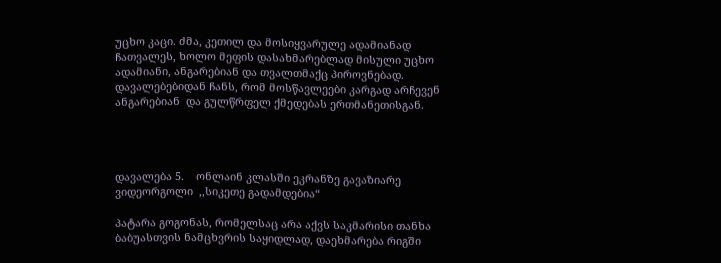უცხო კაცი. ძმა, კეთილ და მოსიყვარულე ადამიანად ჩათვალეს, ხოლო მეფის დასახმარებლად მისული უცხო ადამიანი, ანგარებიან და თვალთმაქც პიროვნებად.  დავალებებიდან ჩანს, რომ მოსწავლეები კარგად არჩევენ   ანგარებიან  და გულწრფელ ქმედებას ერთმანეთისგან.




დავალება 5.    ონლაინ კლასში ეკრანზე გავაზიარე ვიდეორგოლი  ,,სიკეთე გადამდებია“

პატარა გოგონას, რომელსაც არა აქვს საკმარისი თანხა  ბაბუასთვის ნამცხვრის საყიდლად, დაეხმარება რიგში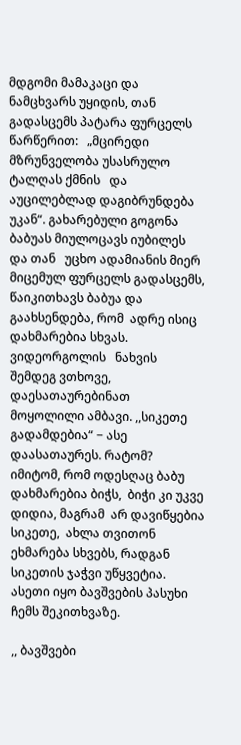მდგომი მამაკაცი და ნამცხვარს უყიდის, თან გადასცემს პატარა ფურცელს წარწერით:   „მცირედი მზრუნველობა უსასრულო ტალღას ქმნის   და აუცილებლად დაგიბრუნდება უკან“. გახარებული გოგონა ბაბუას მიულოცავს იუბილეს და თან   უცხო ადამიანის მიერ მიცემულ ფურცელს გადასცემს, წაიკითხავს ბაბუა და გაახსენდება, რომ  ადრე ისიც დახმარებია სხვას. ვიდეორგოლის   ნახვის  შემდეგ ვთხოვე,  დაესათაურებინათ  მოყოლილი ამბავი. ,,სიკეთე გადამდებია“ − ასე დაასათაურეს. რატომ?   იმიტომ, რომ ოდესღაც ბაბუ დახმარებია ბიჭს,  ბიჭი კი უკვე დიდია, მაგრამ  არ დავიწყებია სიკეთე,  ახლა თვითონ ეხმარება სხვებს, რადგან სიკეთის ჯაჭვი უწყვეტია.   ასეთი იყო ბავშვების პასუხი ჩემს შეკითხვაზე.

,, ბავშვები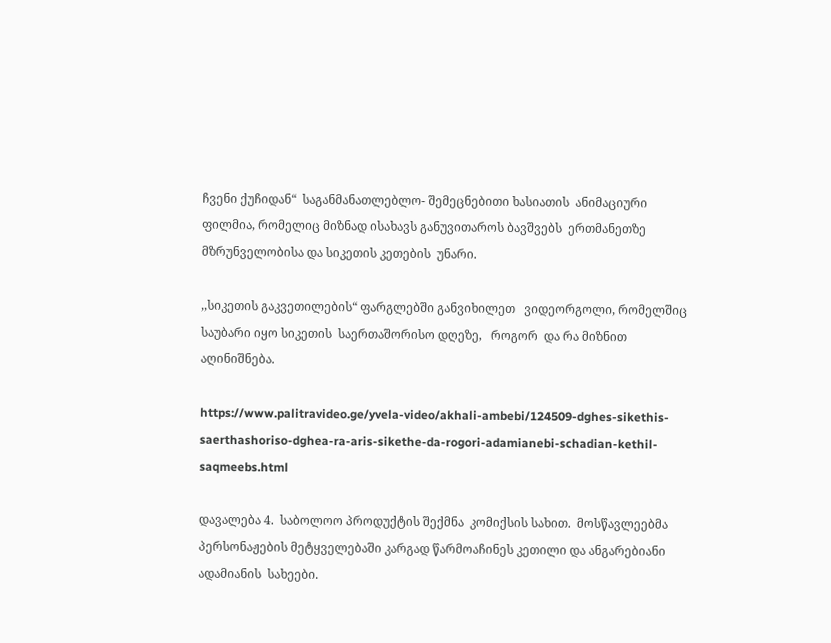ჩვენი ქუჩიდან“  საგანმანათლებლო- შემეცნებითი ხასიათის  ანიმაციური ფილმია, რომელიც მიზნად ისახავს განუვითაროს ბავშვებს  ერთმანეთზე მზრუნველობისა და სიკეთის კეთების  უნარი.

,,სიკეთის გაკვეთილების“ ფარგლებში განვიხილეთ   ვიდეორგოლი, რომელშიც  საუბარი იყო სიკეთის  საერთაშორისო დღეზე,   როგორ  და რა მიზნით აღინიშნება.

https://www.palitravideo.ge/yvela-video/akhali-ambebi/124509-dghes-sikethis-saerthashoriso-dghea-ra-aris-sikethe-da-rogori-adamianebi-schadian-kethil-saqmeebs.html

დავალება 4.  საბოლოო პროდუქტის შექმნა  კომიქსის სახით.  მოსწავლეებმა  პერსონაჟების მეტყველებაში კარგად წარმოაჩინეს კეთილი და ანგარებიანი ადამიანის  სახეები.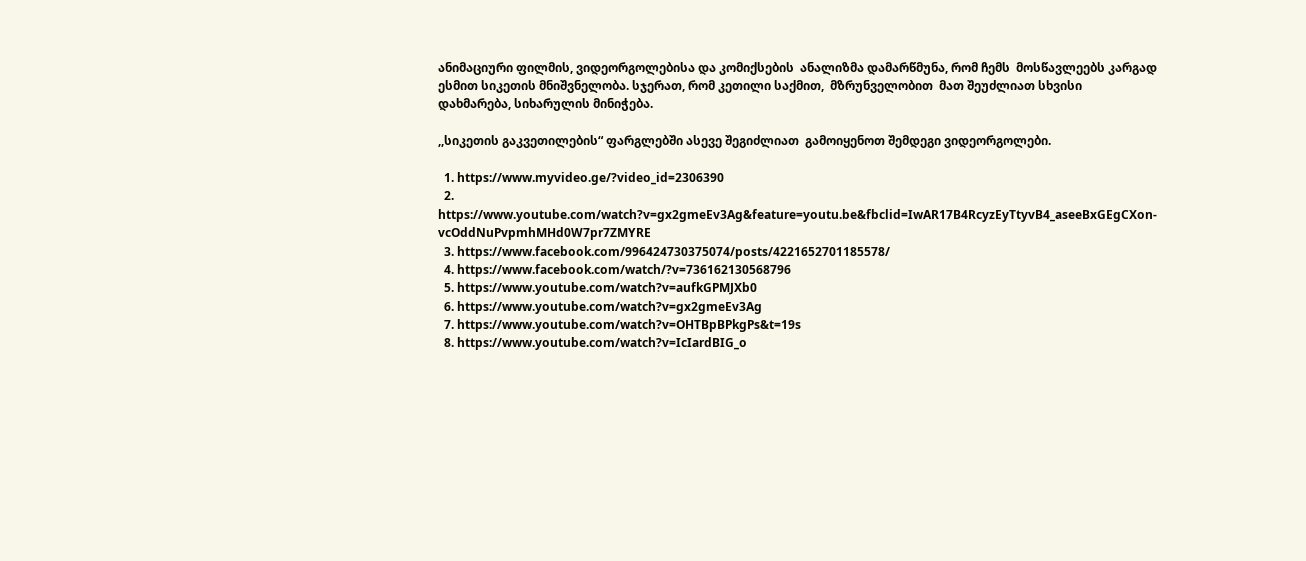ანიმაციური ფილმის, ვიდეორგოლებისა და კომიქსების  ანალიზმა დამარწმუნა, რომ ჩემს  მოსწავლეებს კარგად ესმით სიკეთის მნიშვნელობა. სჯერათ, რომ კეთილი საქმით,  მზრუნველობით  მათ შეუძლიათ სხვისი დახმარება, სიხარულის მინიჭება.

,,სიკეთის გაკვეთილების“ ფარგლებში ასევე შეგიძლიათ  გამოიყენოთ შემდეგი ვიდეორგოლები.

  1. https://www.myvideo.ge/?video_id=2306390
  2. https://www.youtube.com/watch?v=gx2gmeEv3Ag&feature=youtu.be&fbclid=IwAR17B4RcyzEyTtyvB4_aseeBxGEgCXon-vcOddNuPvpmhMHd0W7pr7ZMYRE
  3. https://www.facebook.com/996424730375074/posts/4221652701185578/
  4. https://www.facebook.com/watch/?v=736162130568796
  5. https://www.youtube.com/watch?v=aufkGPMJXb0
  6. https://www.youtube.com/watch?v=gx2gmeEv3Ag
  7. https://www.youtube.com/watch?v=OHTBpBPkgPs&t=19s
  8. https://www.youtube.com/watch?v=IcIardBIG_o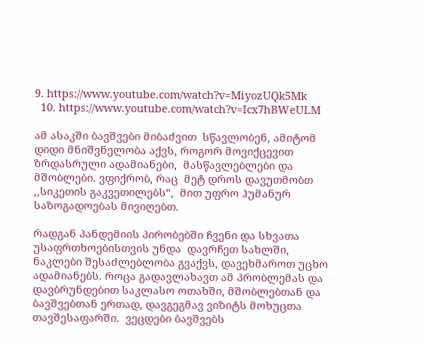9. https://www.youtube.com/watch?v=MiyozUQk5Mk
  10. https://www.youtube.com/watch?v=Icx7hBWeULM

ამ ასაკში ბავშვები მიბაძვით  სწავლობენ, ამიტომ  დიდი მნიშვნელობა აქვს, როგორ მოვიქცევით ზრდასრული ადამიანები,  მასწავლებლები და  მშობლები. ვფიქრობ, რაც  მეტ დროს დავუთმობთ ,,სიკეთის გაკვეთილებს“,  მით უფრო ჰუმანურ  საზოგადოებას მივიღებთ.

რადგან პანდემიის პირობებში ჩვენი და სხვათა უსაფრთხოებისთვის უნდა  დავრჩეთ სახლში, ნაკლები შესაძლებლობა გვაქვს, დავეხმაროთ უცხო ადამიანებს. როცა გადავლახავთ ამ პრობლემას და დავბრუნდებით საკლასო ოთახში, მშობლებთან და ბავშვებთან ერთად, დავგეგმავ ვიზიტს მოხუცთა თავშესაფარში.  ვეცდები ბავშვებს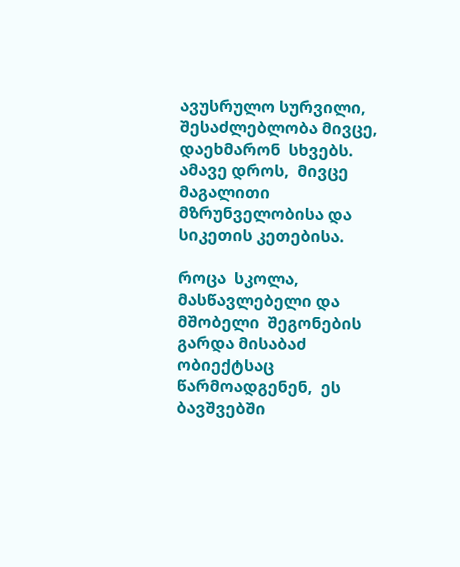ავუსრულო სურვილი, შესაძლებლობა მივცე, დაეხმარონ  სხვებს. ამავე დროს,  მივცე მაგალითი მზრუნველობისა და სიკეთის კეთებისა.

როცა  სკოლა, მასწავლებელი და მშობელი  შეგონების გარდა მისაბაძ ობიექტსაც წარმოადგენენ,  ეს  ბავშვებში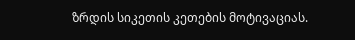ზრდის სიკეთის კეთების მოტივაციას.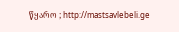წყარო ; http://mastsavlebeli.ge